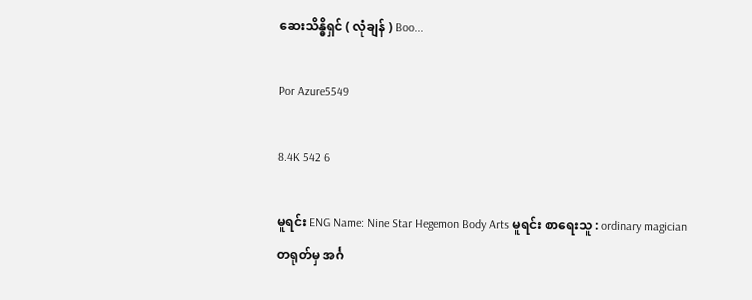ဆေးသိန္ဓိရှင် ( လုံချန် ) Boo...

Por Azure5549

8.4K 542 6

မူရင်း ENG Name: Nine Star Hegemon Body Arts မူရင်း စာရေးသူ : ordinary magician တရုတ်မှ အင်္ဂ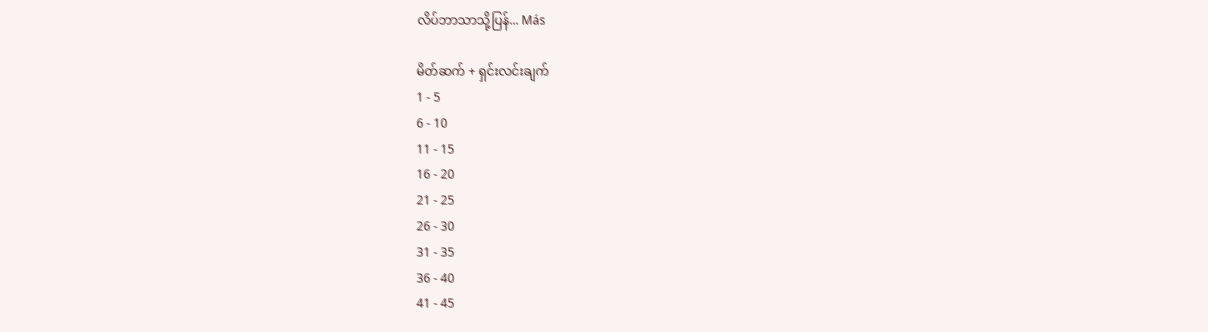လိပ်ဘာသာသို့ပြန်... Más

မိတ်ဆက် + ရှင်းလင်းချက်
1 - 5
6 - 10
11 - 15
16 - 20
21 - 25
26 - 30
31 - 35
36 - 40
41 - 45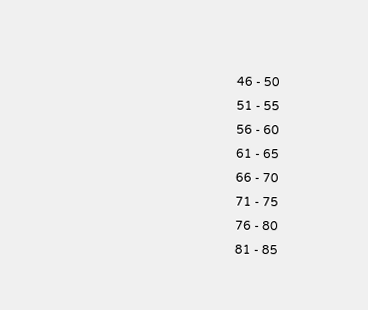46 - 50
51 - 55
56 - 60
61 - 65
66 - 70
71 - 75
76 - 80
81 - 85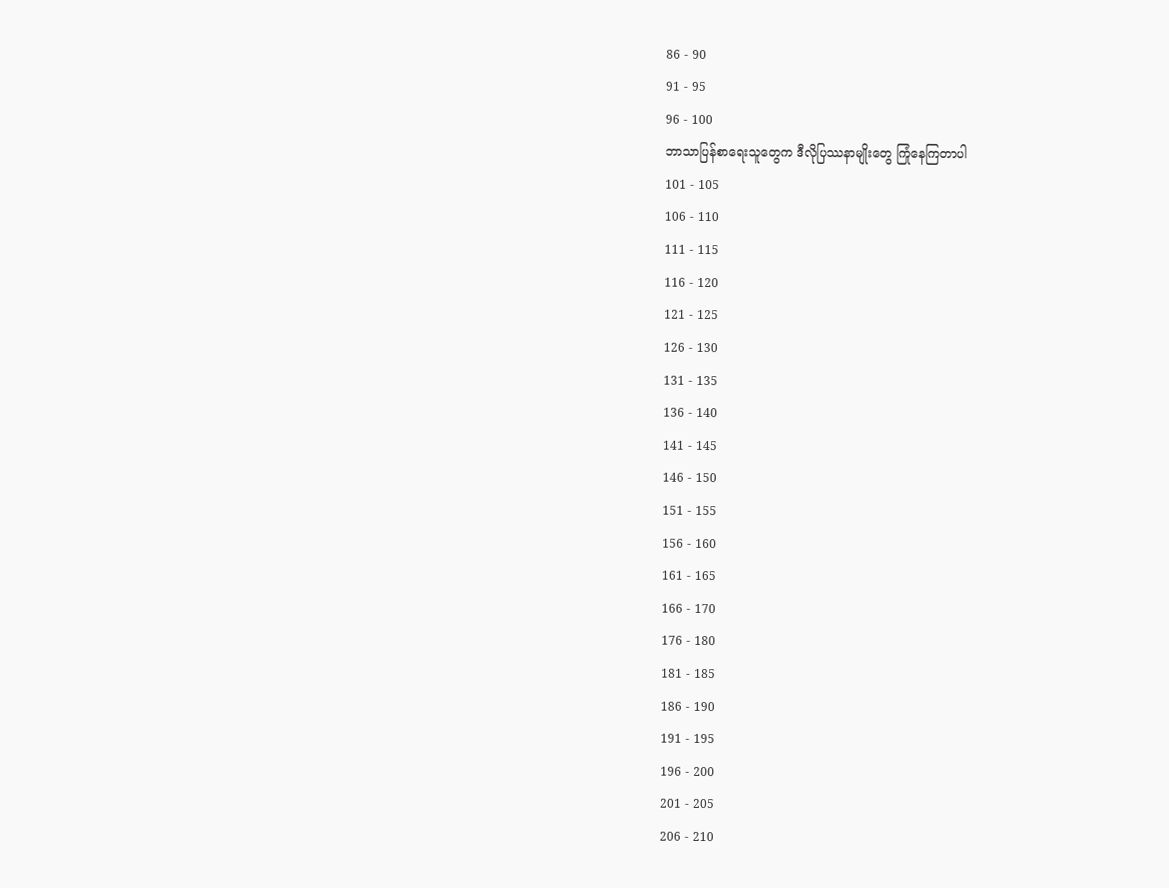86 - 90
91 - 95
96 - 100
ဘာသာပြန်စာရေးသူတွေက ဒီလိုပြဿနာမျိုးတွေ ကြုံနေကြတာပါ
101 - 105
106 - 110
111 - 115
116 - 120
121 - 125
126 - 130
131 - 135
136 - 140
141 - 145
146 - 150
151 - 155
156 - 160
161 - 165
166 - 170
176 - 180
181 - 185
186 - 190
191 - 195
196 - 200
201 - 205
206 - 210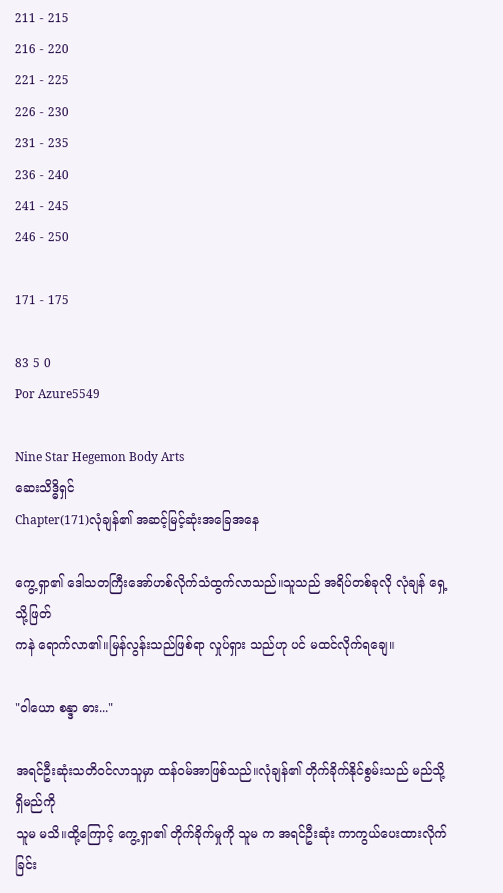211 - 215
216 - 220
221 - 225
226 - 230
231 - 235
236 - 240
241 - 245
246 - 250

171 - 175

83 5 0
Por Azure5549

Nine Star Hegemon Body Arts
ဆေးသိဒ္ဓိရှင်
Chapter(171)လုံချန်၏ အဆင့်မြင့်ဆုံးအခြေအနေ

ကွေ့ရှာ၏ ဒေါသတကြီးအော်ဟစ်လိုက်သံထွက်လာသည်။သူသည် အရိပ်တစ်ခုလို လုံချန် ရှေ့သို့ဖြတ်
ကနဲ ရောက်လာ၏။မြန်လွန်းသည်ဖြစ်ရာ လှုပ်ရှား သည်ဟု ပင် မထင်လိုက်ရချေ။

"ဝါယော စန္ဒာ ဓား..."

အရင်ဦးဆုံးသတိ၀င်လာသူမှာ ထန်၀မ်အာဖြစ်သည်။လုံချန်၏ တိုက်ခိုက်နိုင်စွမ်းသည် မည်သို့ရှိမည်ကို
သူမ မသိ။ထို့ကြောင့် ကွေ့ရှာ၏ တိုက်ခိုက်မှုကို သူမ က အရင်ဦးဆုံး ကာကွယ်ပေးထားလိုက်ခြင်း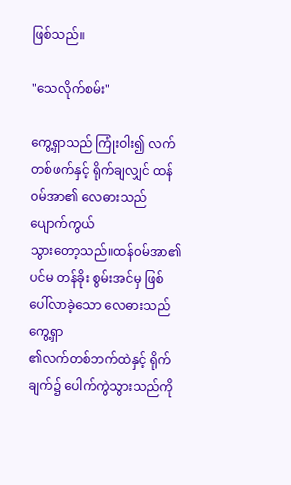ဖြစ်သည်။

"သေလိုက်စမ်း"

ကွေ့ရှာသည် ကြုံးဝါး၍ လက်တစ်ဖက်နှင့် ရိုက်ချလျှင် ထန်၀မ်အာ၏ လေဓားသည် ပျောက်ကွယ်
သွားတော့သည်။ထန်၀မ်အာ၏ ပင်မ တန်ခိုး စွမ်းအင်မှ ဖြစ်ပေါ်လာခဲ့သော လေဓားသည် ကွေ့ရှာ
၏လက်တစ်ဘက်ထဲနှင့် ရိုက်ချက်၌ ပေါက်ကွဲသွားသည်ကို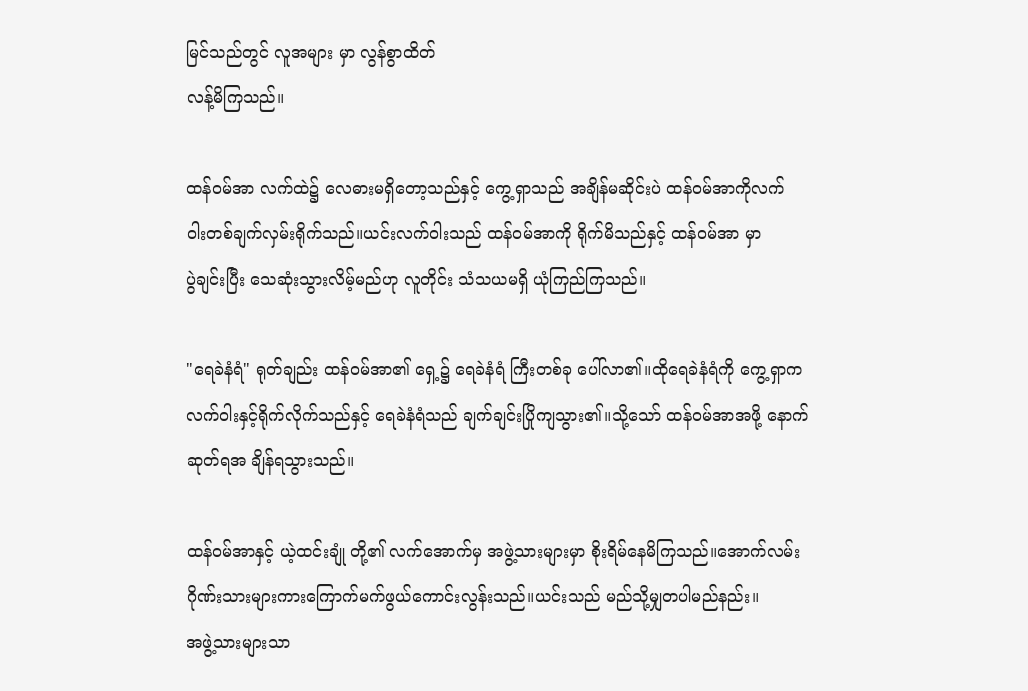မြင်သည်တွင် လူအများ မှာ လွန်စွာထိတ်
လန့်မိကြသည်။

ထန်၀မ်အာ လက်ထဲ၌ လေဓားမရှိတော့သည်နှင့် ကွေ့ရှာသည် အချိန်မဆိုင်းပဲ ထန်၀မ်အာကိုလက်
၀ါးတစ်ချက်လှမ်းရိုက်သည်။ယင်းလက်ဝါးသည် ထန်၀မ်အာကို ရိုက်မိသည်နှင့် ထန်၀မ်အာ မှာ
ပွဲချင်းပြီး သေဆုံးသွားလိမ့်မည်ဟု လူတိုင်း သံသယမရှိ ယုံကြည်ကြသည်။

"ရေခဲနံရံ" ရုတ်ချည်း ထန်၀မ်အာ၏ ရှေ့၌ ရေခဲနံရံ ကြီးတစ်ခု ပေါ်လာ၏။ထိုရေခဲနံရံကို ကွေ့ရှာက
လက်ဝါးနှင့်ရိုက်လိုက်သည်နှင့် ရေခဲနံရံသည် ချက်ချင်းပြိုကျသွား၏။သို့သော် ထန်၀မ်အာအဖို့ နောက်
ဆုတ်ရအ ချိန်ရသွားသည်။

ထန်၀မ်အာနှင့် ယဲ့ထင်းချုံ တို့၏ လက်အောက်မှ အဖွဲ့သားများမှာ စိုးရိမ်နေမိကြသည်။အောက်လမ်း
ဂိုဏ်းသားများကားကြောက်မက်ဖွယ်ကောင်းလွန်းသည်။ယင်းသည် မည်သို့မျှတပါမည်နည်း။
အဖွဲ့သားများသာ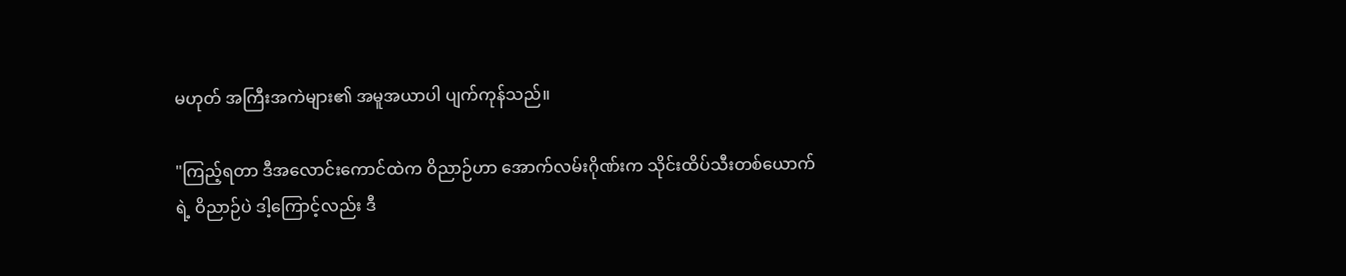မဟုတ် အကြီးအကဲများ၏ အမူအယာပါ ပျက်ကုန်သည်။

"ကြည့်ရတာ ဒီအလောင်းကောင်ထဲက ဝိညာဉ်ဟာ အောက်လမ်းဂိုဏ်းက သိုင်းထိပ်သီးတစ်ယောက်
ရဲ့ ဝိညာဉ်ပဲ ဒါ့ကြောင့်လည်း ဒီ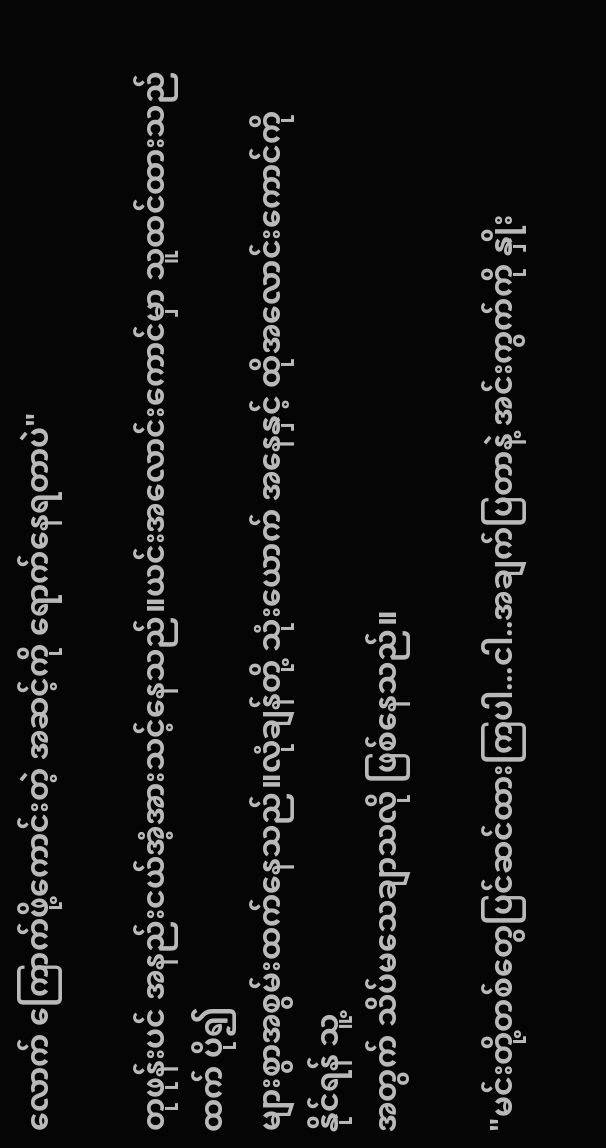လောက် ကြောက်ဖို့ကောင်းတဲ့ အဆင့်ကို ရောက်နေရတာပဲ"

တုဖုန်းပင် အနည်းငယ်အံ့အားသင့်နေသည်။ယင်းအလောင်းကောင်မှာ သူထင်ထားသည်ထက် ပို၍
များစွာအစွမ်းထက်နေသည်။လုံချန်တို့ သုံးယောက် အနေနှင့် ထိုအလောင်းကောင်ကို နိုင်ရန် သူ့
အတွက် သိပ်မသေချာသလို ဖြစ်နေသည်။

"မင်းတို့တစ်တွေပြင်ဆင်ထားကြပါ...ငါ..အချက်ပြတာနဲ့ အင်းကွက်ကို နှိုး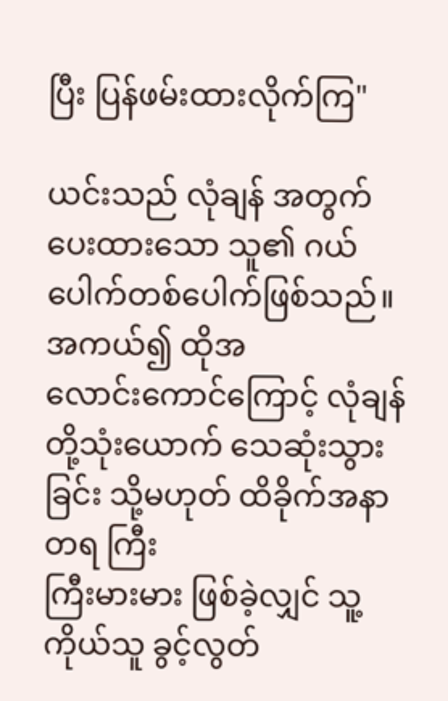ပြီး ပြန်ဖမ်းထားလိုက်ကြ"

ယင်းသည် လုံချန် အတွက် ပေးထားသော သူ၏ ဂယ်ပေါက်တစ်ပေါက်ဖြစ်သည်။အကယ်၍ ထိုအ
လောင်းကောင်ကြောင့် လုံချန်တို့သုံးယောက် သေဆုံးသွားခြင်း သို့မဟုတ် ထိခိုက်အနာတရ ကြီး
ကြီးမားမား ဖြစ်ခဲ့လျှင် သူ့ကိုယ်သူ ခွင့်လွတ်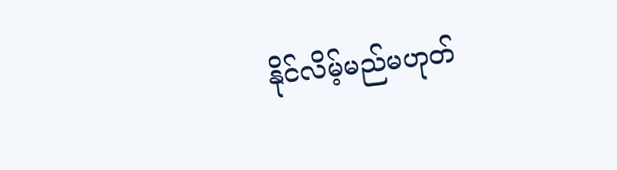နိုင်လိမ့်မည်မဟုတ်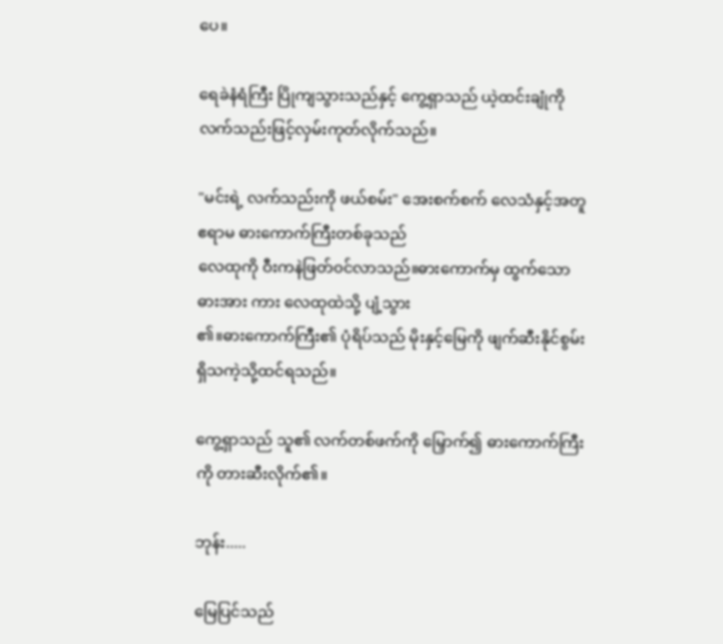ပေ။

ရေခဲနံရံကြီး ပြိုကျသွားသည်နှင့် ကွေ့ရှာသည် ယဲ့ထင်းချုံကို လက်သည်းဖြင့်လှမ်းကုတ်လိုက်သည်။

"မင်းရဲ့ လက်သည်းကို ဖယ်စမ်း" အေးစက်စက် လေသံနှင့်အတူ ဧရာမ ဓားကောက်ကြီးတစ်ခုသည်
လေထုကို ဝီးကနဲဖြတ်၀င်လာသည်။ဓားကောက်မှ ထွက်သော ဓားအား ကား လေထုထဲသို့ ပျံ့သွား
၏။ဓားကောက်ကြီး၏ ပုံရိပ်သည် မိုးနှင့်မြေကို ဖျက်ဆီးနိုင်စွမ်းရှိသကဲ့သို့ထင်ရသည်။

ကွေ့ရှာသည် သူ၏ လက်တစ်ဖက်ကို မြှောက်၍ ဓားကောက်ကြီးကို တားဆီးလိုက်၏။

ဘုန်း.....

မြေပြင်သည်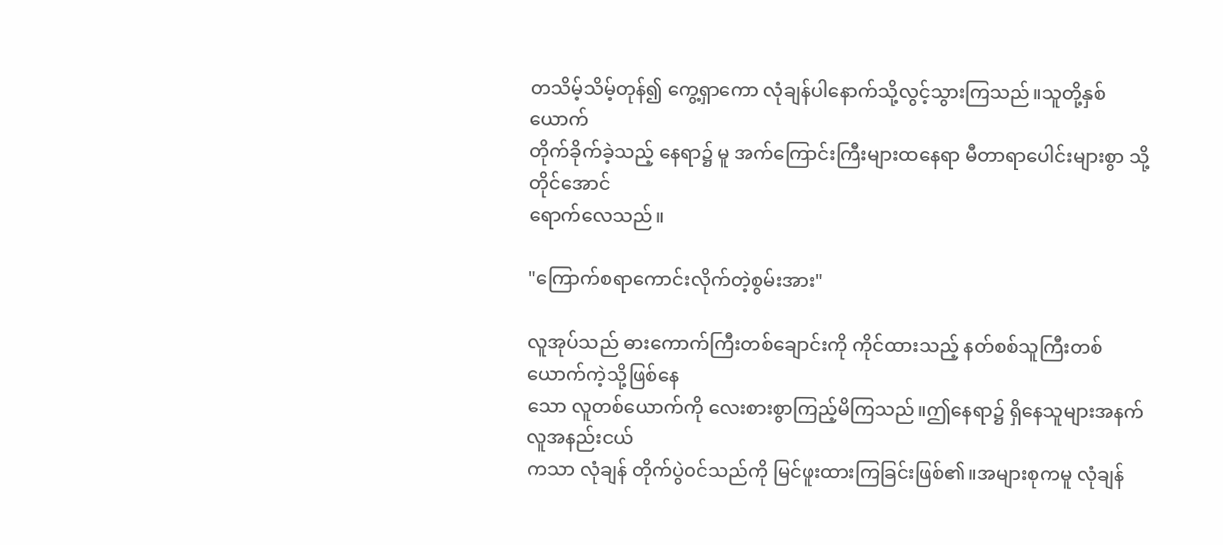တသိမ့်သိမ့်တုန်၍ ကွေ့ရှာကော လုံချန်ပါနောက်သို့လွင့်သွားကြသည်။သူတို့နှစ်ယောက်
တိုက်ခိုက်ခဲ့သည့် နေရာ၌ မူ အက်ကြောင်းကြီးများထနေရာ မီတာရာပေါင်းများစွာ သို့တိုင်အောင်
ရောက်လေသည်။

"ကြောက်စရာကောင်းလိုက်တဲ့စွမ်းအား"

လူအုပ်သည် ဓားကောက်ကြီးတစ်ချောင်းကို ကိုင်ထားသည့် နတ်စစ်သူကြီးတစ်ယောက်ကဲ့သို့ဖြစ်နေ
သော လူတစ်ယောက်ကို လေးစားစွာကြည့်မိကြသည်။ဤနေရာ၌ ရှိနေသူများအနက် လူအနည်းငယ်
ကသာ လုံချန် တိုက်ပွဲ၀င်သည်ကို မြင်ဖူးထားကြခြင်းဖြစ်၏။အများစုကမူ လုံချန်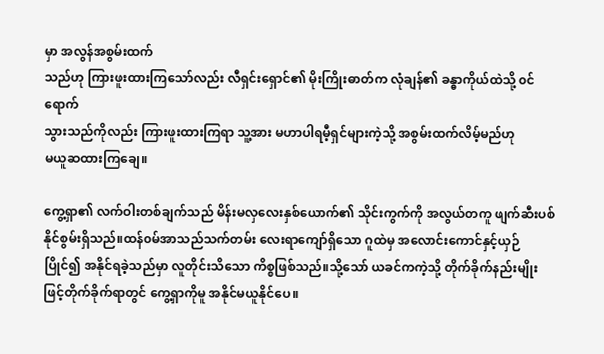မှာ အလွန်အစွမ်းထက်
သည်ဟု ကြားဖူးထားကြသော်လည်း လီရှင်းရှောင်၏ မိုးကြိုးဓာတ်က လုံချန်၏ ခန္ဓာကိုယ်ထဲသို့ ၀င်ရောက်
သွားသည်ကိုလည်း ကြားဖူးထားကြရာ သူ့အား မဟာပါရမီ့ရှင်များကဲ့သို့ အစွမ်းထက်လိမ့်မည်ဟု
မယူဆထားကြချေ။

ကွေ့ရှာ၏ လက်ဝါးတစ်ချက်သည် မိန်းမလှလေးနှစ်ယောက်၏ သိုင်းကွက်ကို အလွယ်တကူ ဖျက်ဆီးပစ်
နိုင်စွမ်းရှိသည်။ထန်၀မ်အာသည်သက်တမ်း လေးရာကျော်ရှိသော ဂူထဲမှ အလောင်းကောင်နှင့်ယှဉ်
ပြိုင်၍ အနိုင်ရခဲ့သည်မှာ လူတိုင်းသိသော ကိစ္စဖြစ်သည်။သို့သော် ယခင်ကကဲ့သို့ တိုက်ခိုက်နည်းမျိုး
ဖြင့်တိုက်ခိုက်ရာတွင် ကွေ့ရှာကိုမူ အနိုင်မယူနိုင်ပေ။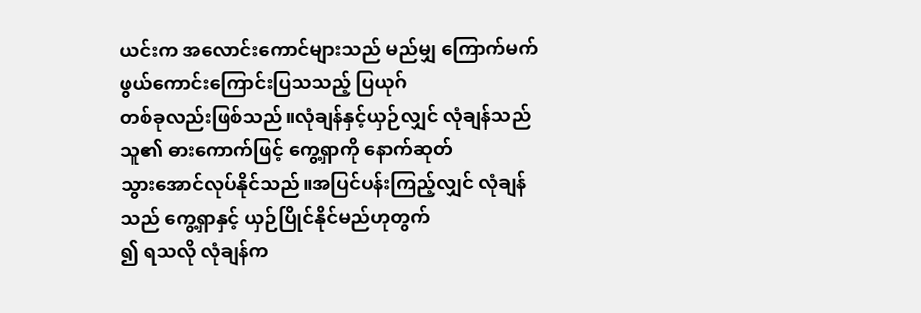ယင်းက အလောင်းကောင်များသည် မည်မျှ ကြောက်မက်ဖွယ်ကောင်းကြောင်းပြသသည့် ပြယုဂ်
တစ်ခုလည်းဖြစ်သည်။လုံချန်နှင့်ယှဉ်လျှင် လုံချန်သည် သူ၏ ဓားကောက်ဖြင့် ကွေ့ရှာကို နောက်ဆုတ်
သွားအောင်လုပ်နိုင်သည်။အပြင်ပန်းကြည့်လျှင် လုံချန်သည် ကွေ့ရှာနှင့် ယှဉ်ပြိုင်နိုင်မည်ဟုတွက်
၍ ရသလို လုံချန်က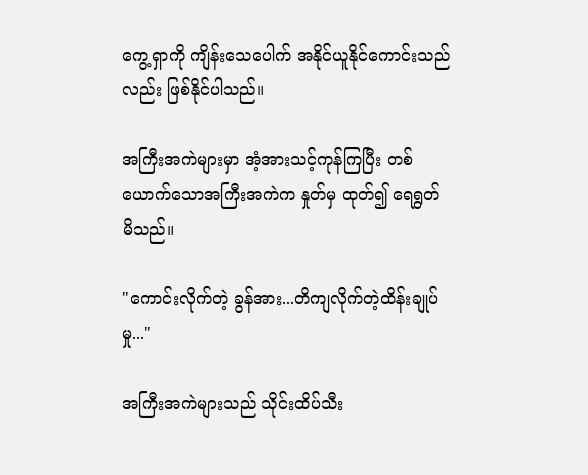ကွေ့ရှာကို ကျိန်းသေပေါက် အနိုင်ယူနိုင်ကောင်းသည်လည်း ဖြစ်နိုင်ပါသည်။

အကြီးအကဲများမှာ အံ့အားသင့်ကုန်ကြပြီး တစ်ယောက်သောအကြီးအကဲက နှုတ်မှ ထုတ်၍ ရေရွတ်
မိသည်။

"ကောင်းလိုက်တဲ့ ခွန်အား...တိကျလိုက်တဲ့ထိန်းချုပ်မှု..."

အကြီးအကဲများသည် သိုင်းထိပ်သီး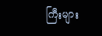ကြီးများ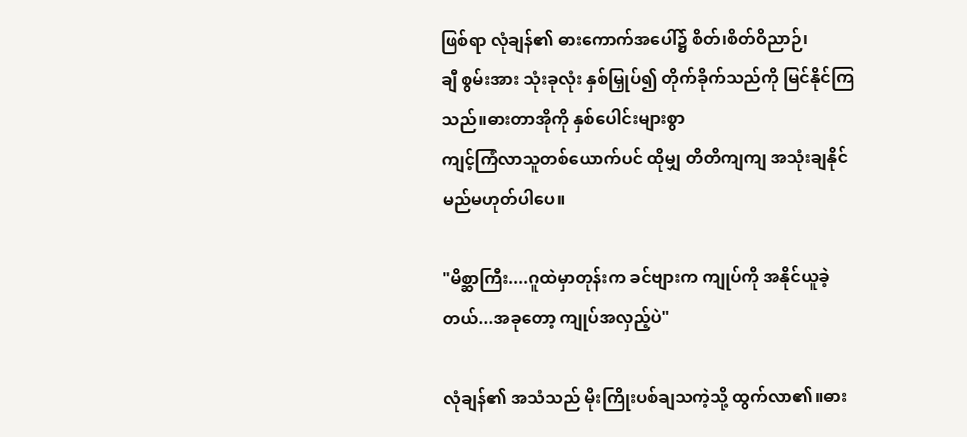ဖြစ်ရာ လုံချန်၏ ဓားကောက်အပေါ်၌ စိတ်၊စိတ်ဝိညာဉ်၊
ချီ စွမ်းအား သုံးခုလုံး နှစ်မြှုပ်၍ တိုက်ခိုက်သည်ကို မြင်နိုင်ကြသည်။ဓားတာအိုကို နှစ်ပေါင်းများစွာ
ကျင့်ကြံလာသူတစ်ယောက်ပင် ထိုမျှ တိတိကျကျ အသုံးချနိုင်မည်မဟုတ်ပါပေ။

"မိစ္ဆာကြီး....ဂူထဲမှာတုန်းက ခင်ဗျားက ကျုပ်ကို အနိုင်ယူခဲ့တယ်...အခုတော့ ကျုပ်အလှည့်ပဲ"

လုံချန်၏ အသံသည် မိုးကြိုးပစ်ချသကဲ့သို့ ထွက်လာ၏။ဓား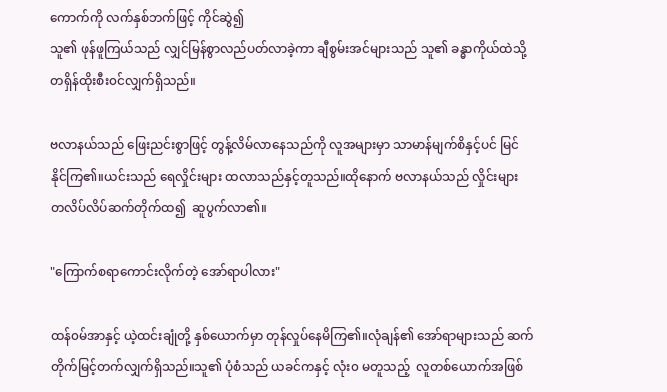ကောက်ကို လက်နှစ်ဘက်ဖြင့် ကိုင်ဆွဲ၍
သူ၏ ဖုန်ဖူကြယ်သည် လျှင်မြန်စွာလည်ပတ်လာခဲ့ကာ ချီစွမ်းအင်များသည် သူ၏ ခန္ဓာကိုယ်ထဲသို့
တရှိန်ထိုးစီး၀င်လျှက်ရှိသည်။

ဗလာနယ်သည် ဖြေးညင်းစွာဖြင့် တွန့်လိမ်လာနေသည်ကို လူအများမှာ သာမာန်မျက်စိနှင့်ပင် မြင်
နိုင်ကြ၏။ယင်းသည် ရေလှိုင်းများ ထလာသည်နှင့်တူသည်။ထိုနောက် ဗလာနယ်သည် လှိုင်းများ
တလိပ်လိပ်ဆက်တိုက်ထ၍  ဆူပွက်လာ၏။

"ကြောက်စရာကောင်းလိုက်တဲ့ အော်ရာပါလား"

ထန်၀မ်အာနှင့် ယဲ့ထင်းချုံတို့ နှစ်ယောက်မှာ တုန်လှုပ်နေမိကြ၏။လုံချန်၏ အော်ရာများသည် ဆက်
တိုက်မြင့်တက်လျှက်ရှိသည်။သူ၏ ပုံစံသည် ယခင်ကနှင့် လုံး၀ မတူသည့်  လူတစ်ယောက်အဖြစ်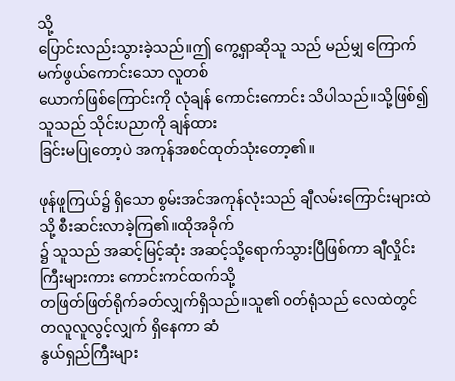သို့
ပြောင်းလည်းသွားခဲ့သည်။ဤ ကွေ့ရှာဆိုသူ သည် မည်မျှ ကြောက်မက်ဖွယ်ကောင်းသော လူတစ်
ယောက်ဖြစ်ကြောင်းကို လုံချန် ကောင်းကောင်း သိပါသည်။သို့ဖြစ်၍ သူသည် သိုင်းပညာကို ချန်ထား
ခြင်းမပြုတော့ပဲ အကုန်အစင်ထုတ်သုံးတော့၏။

ဖုန်ဖူကြယ်၌ ရှိသော စွမ်းအင်အကုန်လုံးသည် ချီလမ်းကြောင်းများထဲသို့ စီးဆင်းလာခဲ့ကြ၏။ထိုအခိုက်
၌ သူသည် အဆင့်မြင့်ဆုံး အဆင့်သို့ရောက်သွားပြီဖြစ်ကာ ချီလှိုင်းကြီးများကား ကောင်းကင်ထက်သို့
တဖြတ်ဖြတ်ရိုက်ခတ်လျှက်ရှိသည်။သူ၏ ၀တ်ရုံသည် လေထဲတွင် တလူလူလွင့်လျှက် ရှိနေကာ ဆံ
နွယ်ရှည်ကြီးများ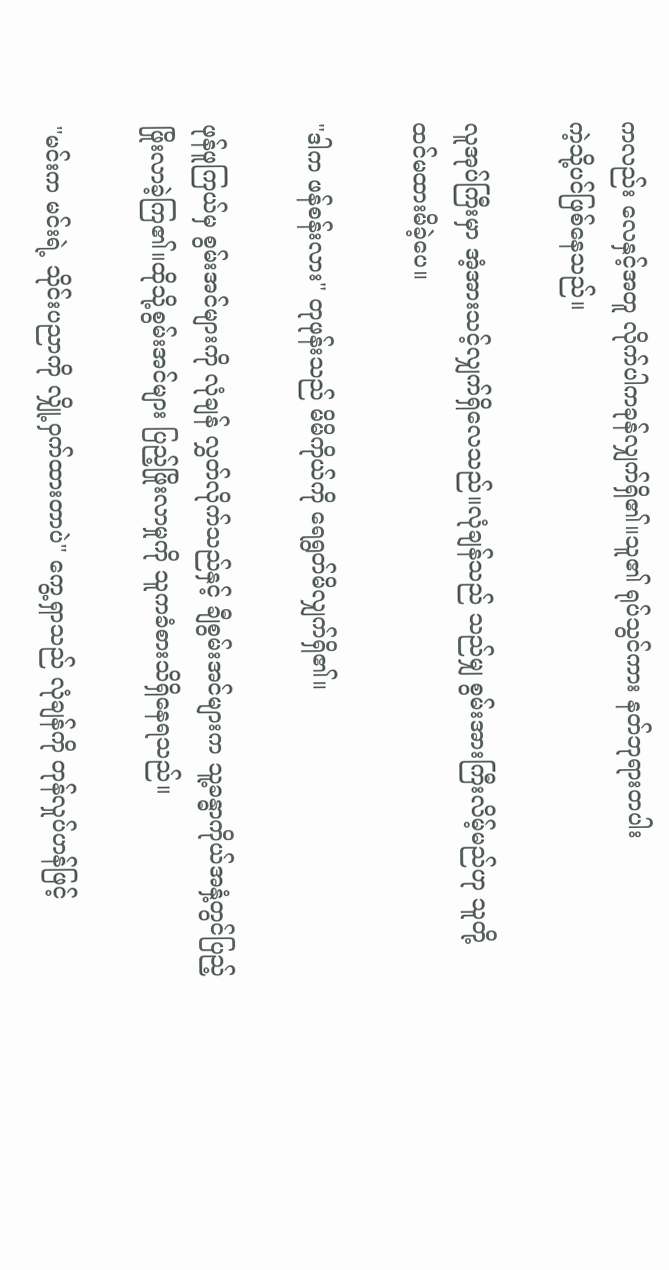ကလည်း လေနှင့်အတူ လိုက်ပါကခုန်လျှက်ရှိ၏။သူ၏ ရုပ်သွင်ကား နတ်ဘုရားတပါး
ကဲ့သို့ပင်ဖြစ်နေသည်။

လူအုပ်ကြီးမှာ အံ့အားသင့်လျှက်ရှိလေသည်။လုံချန်သည် သည်မျှ စွမ်းအားကြီးလိမ့်မည်ဟု သူတို့
ထင်မထားမိခဲ့ပေ။

"ဒါက ဖန်စန်းလား" တုဖုန်းသည် မိမိကိုယ်ကို ရေရွတ်မိလျှက်ရှိ၏။

ဖုန်ဖူကြယ်မှ စွမ်းအင်များကို လုံချန် လွှတ်လိုက်သည်နှင့် ချီစွမ်းအင်များက သူ့ခန္ဓာကိုယ်အနှံ့တွင်ပြည့်
ဖြိုးလာခဲ့ကြ၏။ထိုသို့စွမ်းအင်များ ပြည့်ဖြိုးလာမှုကို သူကခံစားသိရှိနေရသည်။

"မင်းက မင်းရဲ့ သိုင်းပညာကို လျှို့ဝှက်ထားတာပဲ" ကွေ့ရှာသည် လုံချန်ကို တုန်လှုပ်ဟန်ဖြင့်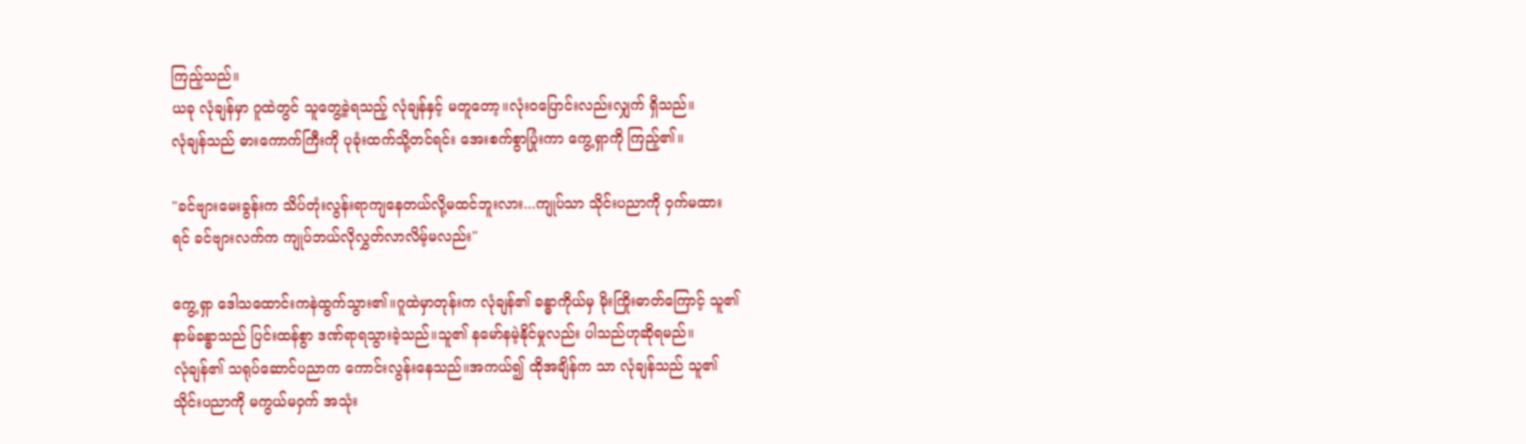ကြည့်သည်။
ယခု လုံချန်မှာ ဂူထဲတွင် သူတွေ့ခဲ့ရသည့် လုံချန်နှင့် မတူတော့။လုံးဝပြောင်းလည်းလျှက် ရှိသည်။
လုံချန်သည် ဓားကောက်ကြီးကို ပုခုံးထက်သို့တင်ရင်း အေးစက်စွာပြုံးကာ ကွေ့ရှာကို ကြည့်၏။

"ခင်ဗျားမေးခွန်းက သိပ်တုံးလွန်းရာကျနေတယ်လို့မထင်ဘူးလား...ကျုပ်သာ သိုင်းပညာကို ဝှက်မထား
ရင် ခင်ဗျားလက်က ကျုပ်ဘယ်လိုလွှတ်လာလိမ့်မလည်း"

ကွေ့ရှာ ဒေါသထောင်းကနဲထွက်သွား၏။ဂူထဲမှာတုန်းက လုံချန်၏ ခန္ဓာကိုယ်မှ မိုးကြိုးဓာတ်ကြောင့် သူ၏
နာမ်ခန္ဓာသည် ပြင်းထန်စွာ ဒဏ်ရာရသွားခဲ့သည်။သူ၏ နမော်နမဲ့နိုင်မှုလည်း ပါသည်ဟုဆိုရမည်။
လုံချန်၏ သရုပ်ဆောင်ပညာက ကောင်းလွန်းနေသည်။အကယ်၍ ထိုအချိန်က သာ လုံချန်သည် သူ၏
သိုင်းပညာကို မကွယ်မဝှက် အသုံး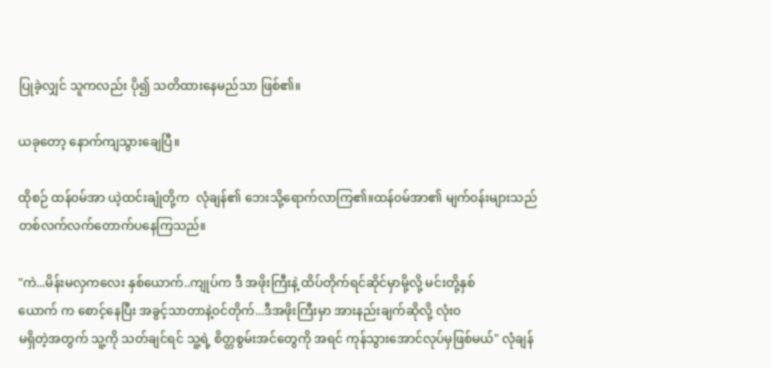ပြုခဲ့လျှင် သူကလည်း ပို၍ သတိထားနေမည်သာ ဖြစ်၏။

ယခုတော့ နောက်ကျသွားချေပြီ။

ထိုစဉ် ထန်၀မ်အာ ယဲ့ထင်းချုံတို့က  လုံချန်၏ ဘေးသို့ရောက်လာကြ၏။ထန်၀မ်အာ၏ မျက်၀န်းများသည်
တစ်လက်လက်တောက်ပနေကြသည်။

"ကဲ...မိန်းမလှကလေး နှစ်ယောက်..ကျုပ်က ဒီ အဖိုးကြီးနဲ့ ထိပ်တိုက်ရင်ဆိုင်မှာမို့လို့ မင်းတို့နှစ်
ယောက် က စောင့်နေပြီး အခွင့်သာတာနဲ့၀င်တိုက်...ဒီအဖိုးကြီးမှာ အားနည်းချက်ဆိုလို့ လုံး၀
မရှိတဲ့အတွက် သူ့ကို သတ်ချင်ရင် သူ့ရဲ့ စိတ္တစွမ်းအင်တွေကို အရင် ကုန်သွားအောင်လုပ်မှဖြစ်မယ်" လုံချန်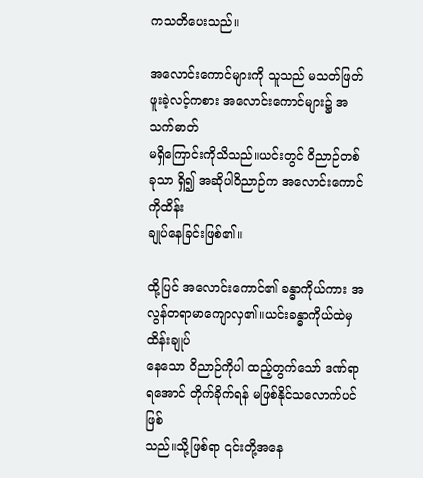ကသတိပေးသည်။

အလောင်းကောင်များကို သူသည် မသတ်ဖြတ်ဖူးခဲ့လင့်ကစား အလောင်းကောင်များ၌ အသက်ဓာတ်
မရှိကြောင်းကိုသိသည်။ယင်းတွင် ဝိညာဉ်တစ်ခုသာ ရှိ၍ အဆိုပါဝိညာဉ်က အလောင်းကောင်ကိုထိန်း
ချုပ်နေခြင်းဖြစ်၏။

ထို့ပြင် အလောင်းကောင်၏ ခန္ဓာကိုယ်ကား အလွန်တရာမာကျောလှ၏။ယင်းခန္ဓာကိုယ်ထဲမှ ထိန်းချုပ်
နေသော ဝိညာဉ်ကိုပါ ထည့်တွက်သော် ဒဏ်ရာ ရအောင် တိုက်ခိုက်ရန် မဖြစ်နိုင်သလောက်ပင်ဖြစ်
သည်။သို့ဖြစ်ရာ ၎င်းတို့အနေ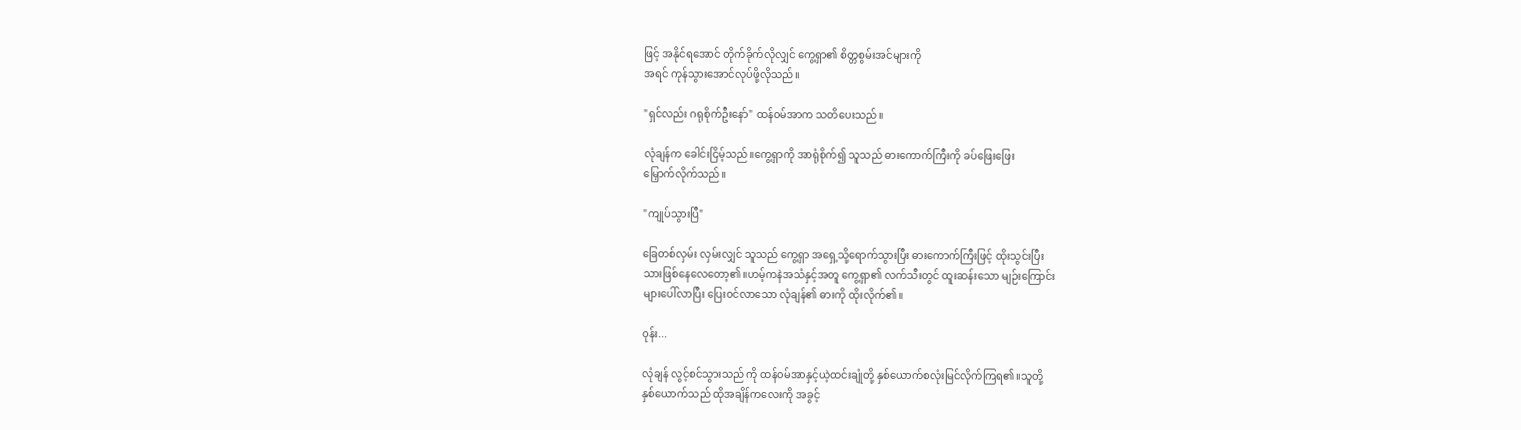ဖြင့် အနိုင်ရအောင် တိုက်ခိုက်လိုလျှင် ကွေ့ရှာ၏ စိတ္တစွမ်းအင်များကို
အရင် ကုန်သွားအောင်လုပ်ဖို့လိုသည်။

"ရှင်လည်း ဂရုစိုက်ဦးနော်" ထန်၀မ်အာက သတိပေးသည်။

လုံချန်က ခေါင်းငြိမ့်သည်။ကွေ့ရှာကို အာရုံစိုက်၍ သူသည် ဓားကောက်ကြီးကို ခပ်ဖြေးဖြေး
မြှောက်လိုက်သည်။

"ကျုပ်သွားပြီ"

ခြေတစ်လှမ်း လှမ်းလျှင် သူသည် ကွေ့ရှာ အရှေ့သို့ရောက်သွားပြီး ဓားကောက်ကြီးဖြင့် ထိုးသွင်းပြီး
သားဖြစ်နေလေတော့၏။ဟမ့်ကနဲအသံနှင့်အတူ ကွေ့ရှာ၏ လက်သီးတွင် ထူးဆန်းသော မျဉ်းကြောင်း
များပေါ်လာပြီး ပြေး၀င်လာသော လုံချန်၏ ဓားကို ထိုးလိုက်၏။

၀ုန်း...

လုံချန် လွင့်စင်သွားသည် ကို ထန်၀မ်အာနှင့်ယဲ့ထင်းချုံတို့ နှစ်ယောက်စလုံးမြင်လိုက်ကြရ၏။သူတို့
နှစ်ယောက်သည် ထိုအချိန်ကလေးကို အခွင့်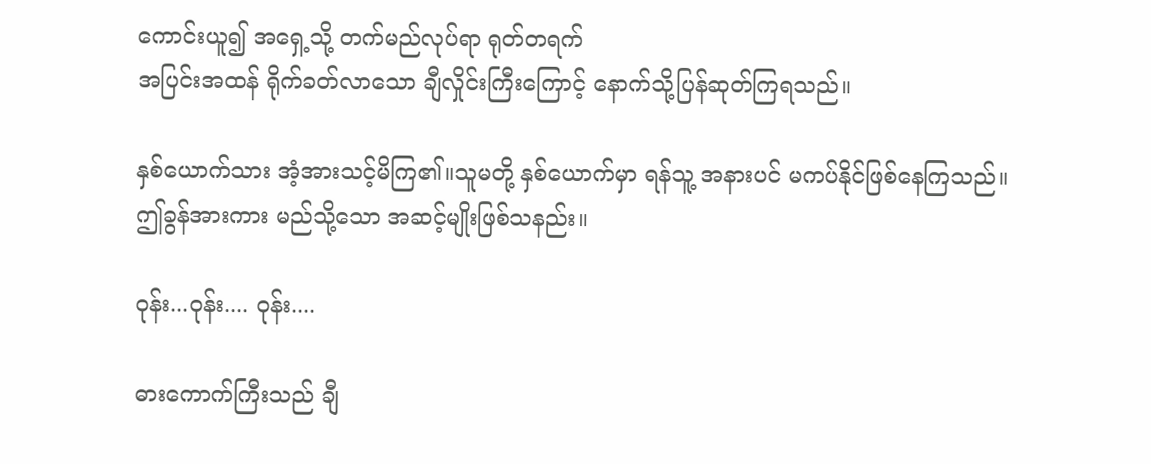ကောင်းယူ၍ အရှေ့သို့ တက်မည်လုပ်ရာ ရုတ်တရက်
အပြင်းအထန် ရိုက်ခတ်လာသော ချီလှိုင်းကြီးကြောင့် နောက်သို့ပြန်ဆုတ်ကြရသည်။

နှစ်ယောက်သား အံ့အားသင့်မိကြ၏။သူမတို့ နှစ်ယောက်မှာ ရန်သူ့ အနားပင် မကပ်နိုင်ဖြစ်နေကြသည်။
ဤခွန်အားကား မည်သို့သော အဆင့်မျိုးဖြစ်သနည်း။

၀ုန်း...ဝုန်း.... ဝုန်း....

ဓားကောက်ကြီးသည် ချီ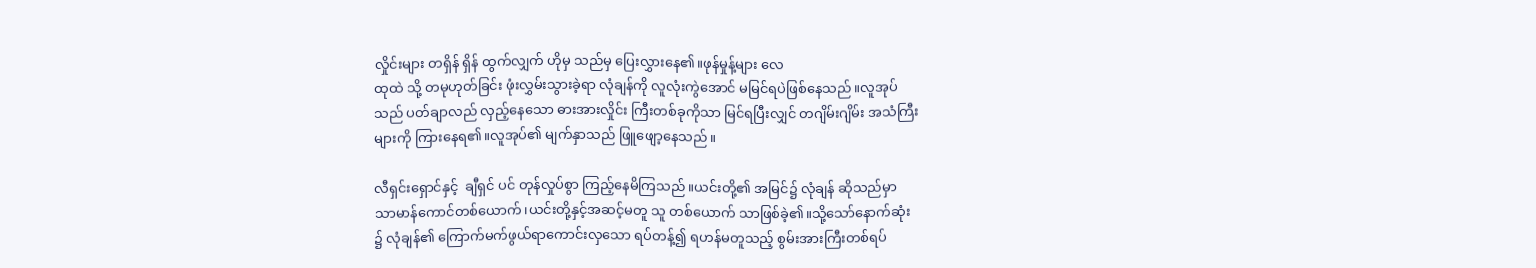လှိုင်းများ တရှိန် ရှိန် ထွက်လျှက် ဟိုမှ သည်မှ ပြေးလွှားနေ၏။ဖုန်မှုန့်များ လေ
ထုထဲ သို့ တမုဟုတ်ခြင်း ဖုံးလွှမ်းသွားခဲ့ရာ လုံချန်ကို လူလုံးကွဲအောင် မမြင်ရပဲဖြစ်နေသည်။လူအုပ်
သည် ပတ်ချာလည် လှည့်နေသော ဓားအားလှိုင်း ကြီးတစ်ခုကိုသာ မြင်ရပြီးလျှင် တဂျိမ်းဂျိမ်း အသံကြီး
များကို ကြားနေရ၏။လူအုပ်၏ မျက်နှာသည် ဖြူဖျော့နေသည်။

လီရှင်းရှောင်နှင့်  ချီရှင် ပင် တုန်လှုပ်စွာ ကြည့်နေမိကြသည်။ယင်းတို့၏ အမြင်၌ လုံချန် ဆိုသည်မှာ
သာမာန်ကောင်တစ်ယောက်၊ယင်းတို့နှင့်အဆင့်မတူ သူ တစ်ယောက် သာဖြစ်ခဲ့၏။သို့သော်နောက်ဆုံး
၌ လုံချန်၏ ကြောက်မက်ဖွယ်ရာကောင်းလှသော ရပ်တန့်၍ ရဟန်မတူသည့် စွမ်းအားကြီးတစ်ရပ်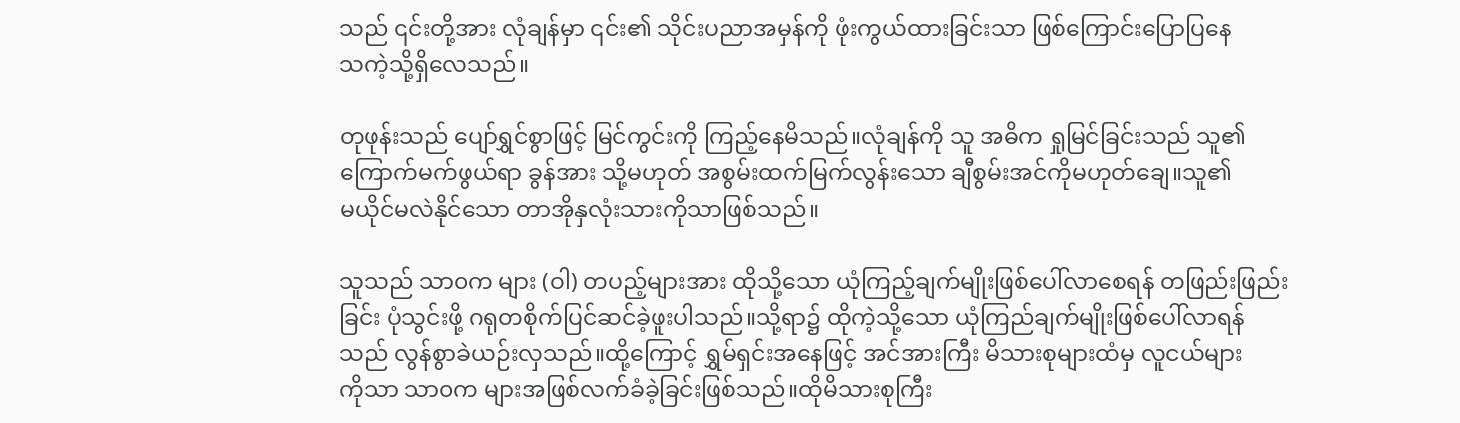သည် ၎င်းတို့အား လုံချန်မှာ ၎င်း၏ သိုင်းပညာအမှန်ကို ဖုံးကွယ်ထားခြင်းသာ ဖြစ်ကြောင်းပြောပြနေ
သကဲ့သို့ရှိလေသည်။

တုဖုန်းသည် ပျော်ရွှင်စွာဖြင့် မြင်ကွင်းကို ကြည့်နေမိသည်။လုံချန်ကို သူ အဓိက ရှုမြင်ခြင်းသည် သူ၏
ကြောက်မက်ဖွယ်ရာ ခွန်အား သို့မဟုတ် အစွမ်းထက်မြက်လွန်းသော ချီစွမ်းအင်ကိုမဟုတ်ချေ။သူ၏
မယိုင်မလဲနိုင်သော တာအိုနှလုံးသားကိုသာဖြစ်သည်။

သူသည် သာ၀က များ (ဝါ) တပည့်များအား ထိုသို့သော ယုံကြည့်ချက်မျိုးဖြစ်ပေါ်လာစေရန် တဖြည်းဖြည်း
ခြင်း ပုံသွင်းဖို့ ဂရုတစိုက်ပြင်ဆင်ခဲ့ဖူးပါသည်။သို့ရာ၌ ထိုကဲ့သို့သော ယုံကြည်ချက်မျိုးဖြစ်ပေါ်လာရန်
သည် လွန်စွာခဲယဉ်းလှသည်။ထို့ကြောင့် ရွှမ်ရှင်းအနေဖြင့် အင်အားကြီး မိသားစုများထံမှ လူငယ်များ
ကိုသာ သာ၀က များအဖြစ်လက်ခံခဲ့ခြင်းဖြစ်သည်။ထိုမိသားစုကြီး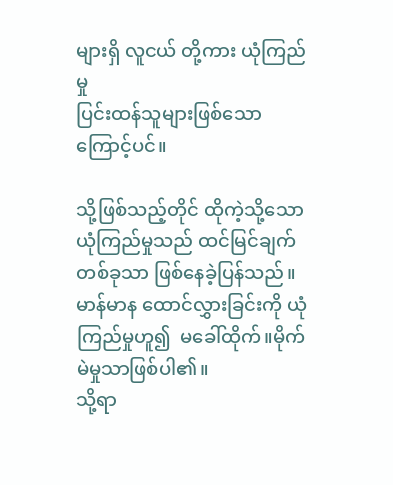များရှိ လူငယ် တို့ကား ယုံကြည်မှု
ပြင်းထန်သူများဖြစ်သောကြောင့်ပင်။

သို့ဖြစ်သည့်တိုင် ထိုကဲ့သို့သော ယုံကြည်မှုသည် ထင်မြင်ချက်တစ်ခုသာ ဖြစ်နေခဲ့ပြန်သည်။
မာန်မာန ထောင်လွှားခြင်းကို ယုံကြည်မှုဟူ၍  မခေါ်ထိုက်။မိုက်မဲမှုသာဖြစ်ပါ၏။
သို့ရာ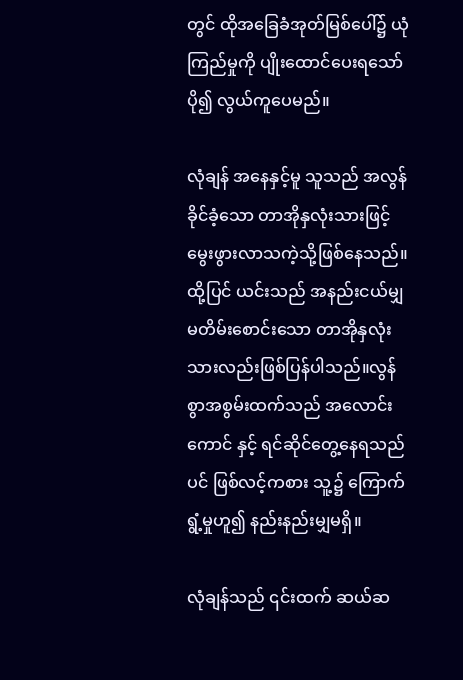တွင် ထိုအခြေခံအုတ်မြစ်ပေါ်၌ ယုံကြည်မှုကို ပျိုးထောင်ပေးရသော် ပို၍ လွယ်ကူပေမည်။

လုံချန် အနေနှင့်မူ သူသည် အလွန်ခိုင်ခံ့သော တာအိုနှလုံးသားဖြင့် မွေးဖွားလာသကဲ့သို့ဖြစ်နေသည်။
ထို့ပြင် ယင်းသည် အနည်းငယ်မျှ မတိမ်းစောင်းသော တာအိုနှလုံးသားလည်းဖြစ်ပြန်ပါသည်။လွန်
စွာအစွမ်းထက်သည် အလောင်းကောင် နှင့် ရင်ဆိုင်တွေ့နေရသည်ပင် ဖြစ်လင့်ကစား သူ့၌ ကြောက်
ရွံ့မှုဟူ၍ နည်းနည်းမျှမရှိ။

လုံချန်သည် ၎င်းထက် ဆယ်ဆ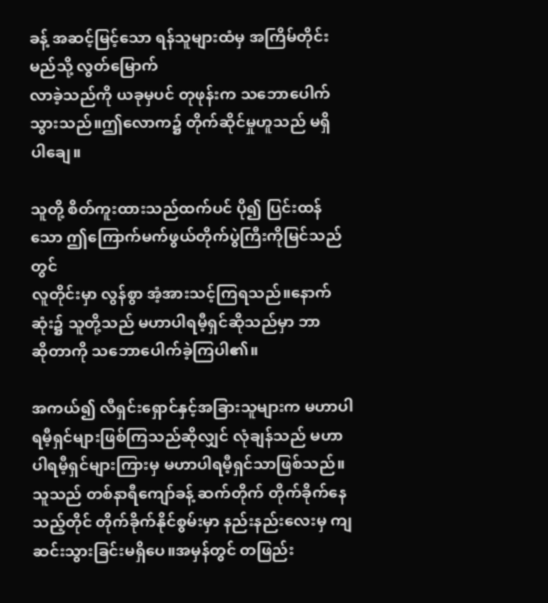ခန့် အဆင့်မြင့်သော ရန်သူများထံမှ အကြိမ်တိုင်း မည်သို့ လွတ်မြောက်
လာခဲ့သည်ကို ယခုမှပင် တုဖုန်းက သဘောပေါက်သွားသည်။ဤလောက၌ တိုက်ဆိုင်မှုဟူသည် မရှိ
ပါချေ။

သူတို့ စိတ်ကူးထားသည်ထက်ပင် ပို၍ ပြင်းထန်သော ဤကြောက်မက်ဖွယ်တိုက်ပွဲကြီးကိုမြင်သည်တွင်
လူတိုင်းမှာ လွန်စွာ အံ့အားသင့်ကြရသည်။နောက်ဆုံး၌ သူတို့သည် မဟာပါရမီ့ရှင်ဆိုသည်မှာ ဘာ
ဆိုတာကို သဘောပေါက်ခဲ့ကြပါ၏။

အကယ်၍ လီရှင်းရှောင်နှင့်အခြားသူများက မဟာပါရမီ့ရှင်များဖြစ်ကြသည်ဆိုလျှင် လုံချန်သည် မဟာ
ပါရမီ့ရှင်များကြားမှ မဟာပါရမီ့ရှင်သာဖြစ်သည်။သူသည် တစ်နာရီကျော်ခန့် ဆက်တိုက် တိုက်ခိုက်နေ
သည့်တိုင် တိုက်ခိုက်နိုင်စွမ်းမှာ နည်းနည်းလေးမှ ကျဆင်းသွားခြင်းမရှိပေ။အမှန်တွင် တဖြည်း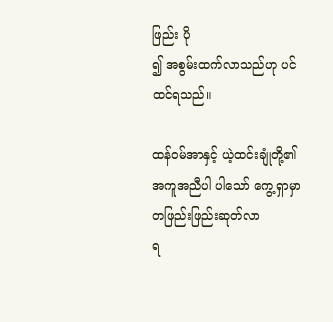ဖြည်း ပို
၍ အစွမ်းထက်လာသည်ဟု ပင် ထင်ရသည်။

ထန်၀မ်အာနှင့် ယဲ့ထင်းချုံတို့၏ အကူအညီပါ ပါသော် ကွေ့ရှာမှာ တဖြည်းဖြည်းဆုတ်လာ
ရ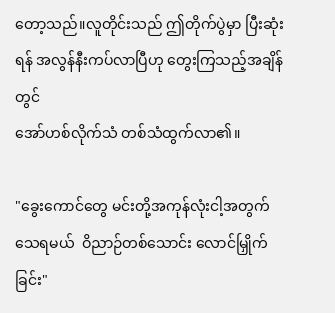တော့သည်။လူတိုင်းသည် ဤတိုက်ပွဲမှာ ပြီးဆုံးရန် အလွန်နီးကပ်လာပြီဟု တွေးကြသည့်အချိန်တွင်
အော်ဟစ်လိုက်သံ တစ်သံထွက်လာ၏။

"ခွေးကောင်တွေ မင်းတို့အကုန်လုံးငါ့အတွက်သေရမယ်  ဝိညာဉ်တစ်သောင်း လောင်မြှိုက်ခြင်း"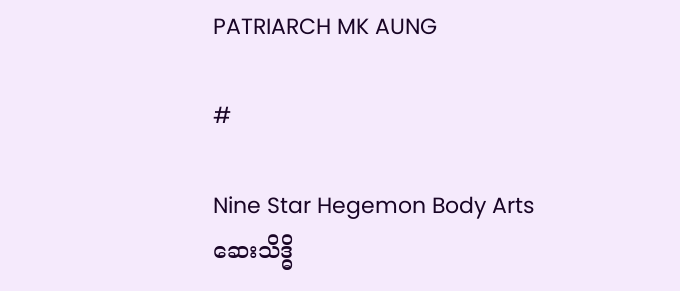PATRIARCH MK AUNG

#

Nine Star Hegemon Body Arts
ဆေးသိဒ္ဓိ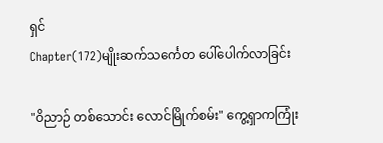ရှင်
Chapter(172)မျိုးဆက်သင်္ကေတ ပေါ်ပေါက်လာခြင်း

"ဝိညာဉ် တစ်သောင်း လောင်မြိုက်စမ်း" ကွေ့ရှာကကြုံး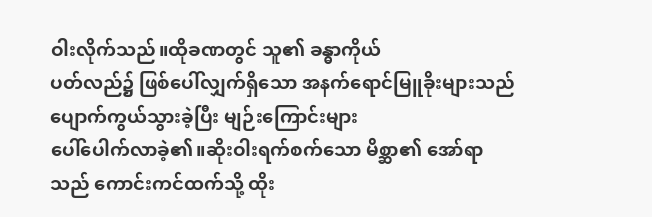ဝါးလိုက်သည်။ထိုခဏတွင် သူ၏ ခန္ဓာကိုယ်
ပတ်လည်၌ ဖြစ်ပေါ်လျှက်ရှိသော အနက်ရောင်မြူခိုးများသည် ပျောက်ကွယ်သွားခဲ့ပြီး မျဉ်းကြောင်းများ
ပေါ်ပေါက်လာခဲ့၏။ဆိုးဝါးရက်စက်သော မိစ္ဆာ၏ အော်ရာသည် ကောင်းကင်ထက်သို့ ထိုး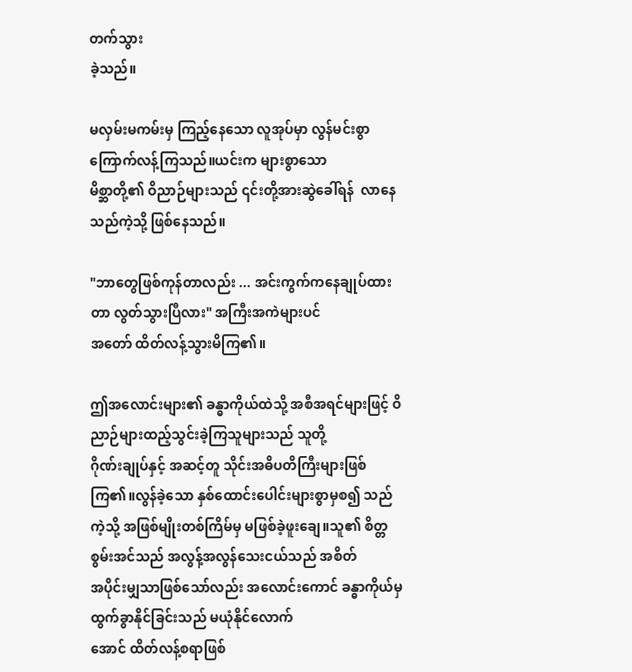တက်သွား
ခဲ့သည်။

မလှမ်းမကမ်းမှ ကြည့်နေသော လူအုပ်မှာ လွန်မင်းစွာ ကြောက်လန့်ကြသည်။ယင်းက များစွာသော
မိစ္ဆာတို့၏ ဝိညာဉ်များသည် ၎င်းတို့အားဆွဲခေါ်ရန်  လာနေသည်ကဲ့သို့ ဖြစ်နေသည်။

"ဘာတွေဖြစ်ကုန်တာလည်း ... အင်းကွက်ကနေချုပ်ထားတာ လွတ်သွားပြီလား" အကြီးအကဲများပင်
အတော် ထိတ်လန့်သွားမိကြ၏။

ဤအလောင်းများ၏ ခန္ဓာကိုယ်ထဲသို့ အစီအရင်များဖြင့် ဝိညာဉ်များထည့်သွင်းခဲ့ကြသူများသည် သူတို့
ဂိုဏ်းချုပ်နှင့် အဆင့်တူ သိုင်းအဓိပတိကြီးများဖြစ်ကြ၏။လွန်ခဲ့သော နှစ်ထောင်းပေါင်းများစွာမှစ၍ သည်
ကဲ့သို့ အဖြစ်မျိုးတစ်ကြိမ်မှ မဖြစ်ခဲ့ဖူးချေ။သူ၏ စိတ္တစွမ်းအင်သည် အလွန့်အလွန်သေးငယ်သည် အစိတ်
အပိုင်းမျှသာဖြစ်သော်လည်း အလောင်းကောင် ခန္ဓာကိုယ်မှ ထွက်ခွာနိုင်ခြင်းသည် မယုံနိုင်လောက်
အောင် ထိတ်လန့်စရာဖြစ်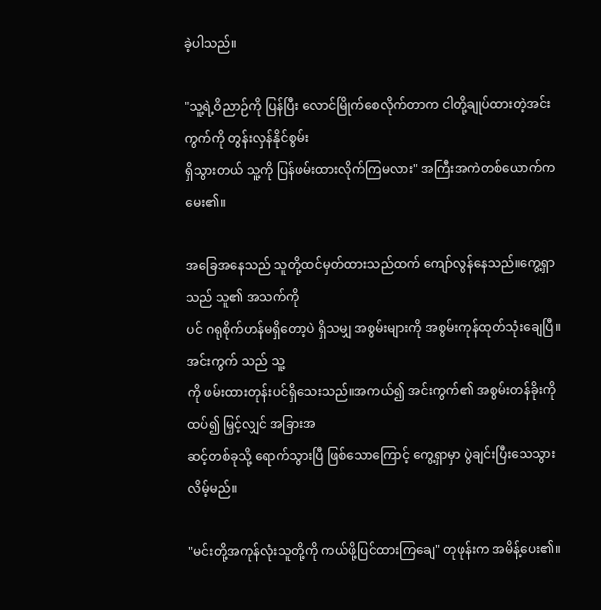ခဲ့ပါသည်။

"သူ့ရဲ့ဝိညာဉ်ကို ပြန်ပြီး လောင်မြိုက်စေလိုက်တာက ငါတို့ချုပ်ထားတဲ့အင်းကွက်ကို တွန်းလှန်နိုင်စွမ်း
ရှိသွားတယ် သူ့ကို ပြန်ဖမ်းထားလိုက်ကြမလား" အကြီးအကဲတစ်ယောက်က မေး၏။

အခြေအနေသည် သူတို့ထင်မှတ်ထားသည်ထက် ကျော်လွန်နေသည်။ကွေ့ရှာသည် သူ၏ အသက်ကို
ပင် ဂရုစိုက်ဟန်မရှိတော့ပဲ ရှိသမျှ အစွမ်းများကို အစွမ်းကုန်ထုတ်သုံးချေပြီ။အင်းကွက် သည် သူ့
ကို ဖမ်းထားတုန်းပင်ရှိသေးသည်။အကယ်၍ အင်းကွက်၏ အစွမ်းတန်ခိုးကိုထပ်၍ မြှင့်လျှင် အခြားအ
ဆင့်တစ်ခုသို့ ရောက်သွားပြီ ဖြစ်သောကြောင့် ကွေ့ရှာမှာ ပွဲချင်းပြီးသေသွားလိမ့်မည်။

"မင်းတို့အကုန်လုံးသူတို့ကို ကယ်ဖို့ပြင်ထားကြချေ" တုဖုန်းက အမိန့်ပေး၏။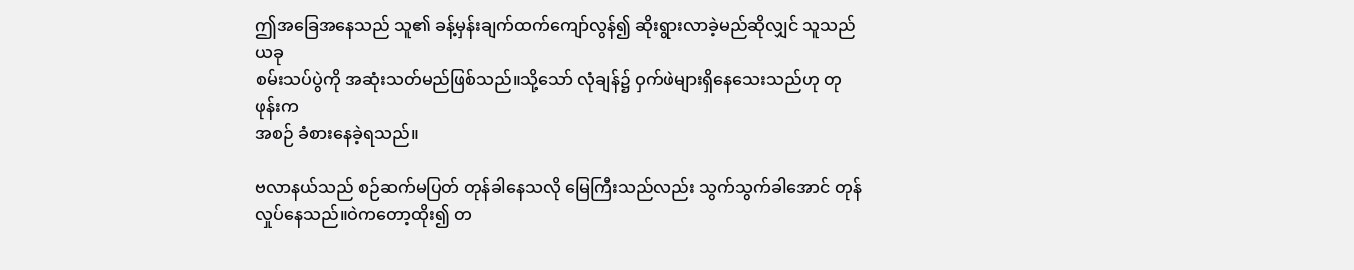ဤအခြေအနေသည် သူ၏ ခန့်မှန်းချက်ထက်ကျော်လွန်၍ ဆိုးရွားလာခဲ့မည်ဆိုလျှင် သူသည် ယခု
စမ်းသပ်ပွဲကို အဆုံးသတ်မည်ဖြစ်သည်။သို့သော် လုံချန်၌ ဝှက်ဖဲများရှိနေသေးသည်ဟု တုဖုန်းက
အစဉ် ခံစားနေခဲ့ရသည်။

ဗလာနယ်သည် စဉ်ဆက်မပြတ် တုန်ခါနေသလို မြေကြီးသည်လည်း သွက်သွက်ခါအောင် တုန်
လှုပ်နေသည်။ဝဲကတော့ထိုး၍ တ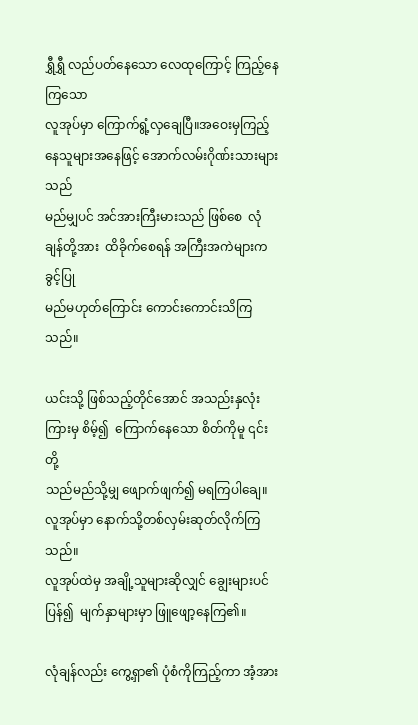ရွှီရွှီ လည်ပတ်နေသော လေထုကြောင့် ကြည့်နေကြသော
လူအုပ်မှာ ကြောက်ရွံ့လှချေပြီ။အဝေးမှကြည့်နေသူများအနေဖြင့် အောက်လမ်းဂိုဏ်းသားများသည်
မည်မျှပင် အင်အားကြီးမားသည် ဖြစ်စေ  လုံချန်တို့အား  ထိခိုက်စေရန် အကြီးအကဲများက ခွင့်ပြု
မည်မဟုတ်ကြောင်း ကောင်းကောင်းသိကြသည်။

ယင်းသို့ ဖြစ်သည့်တိုင်အောင် အသည်းနှလုံးကြားမှ စိမ့်၍  ကြောက်နေသော စိတ်ကိုမူ ၎င်းတို့
သည်မည်သို့မျှ ဖျောက်ဖျက်၍ မရကြပါချေ။လူအုပ်မှာ နောက်သို့တစ်လှမ်းဆုတ်လိုက်ကြသည်။
လူအုပ်ထဲမှ အချို့သူများဆိုလျှင် ချွေးများပင်ပြန်၍  မျက်နှာများမှာ ဖြူဖျော့နေကြ၏။

လုံချန်လည်း ကွေ့ရှာ၏ ပုံစံကိုကြည့်ကာ အံ့အား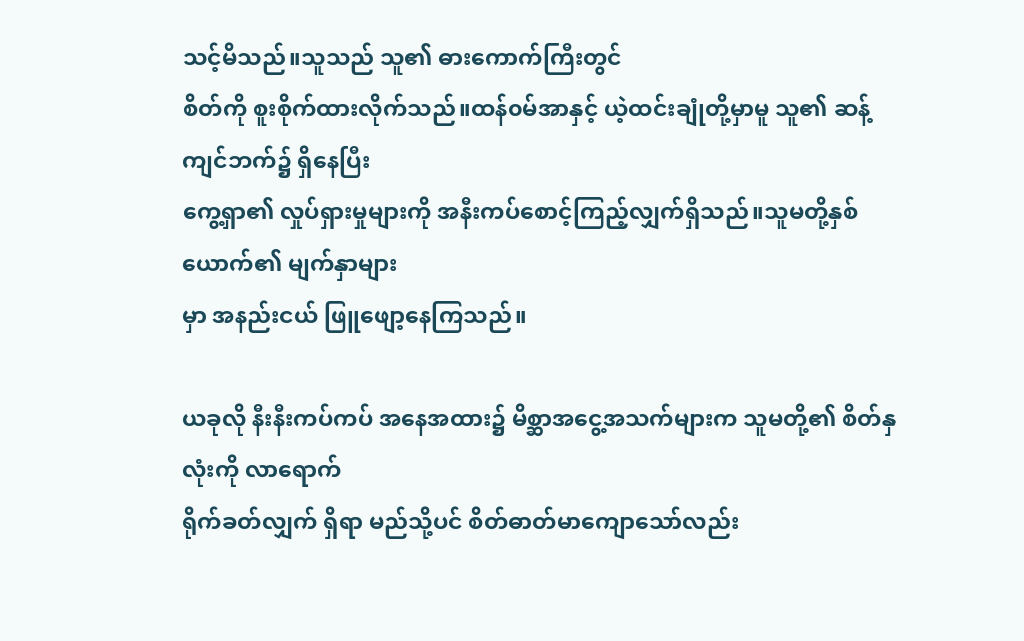သင့်မိသည်။သူသည် သူ၏ ဓားကောက်ကြီးတွင်
စိတ်ကို စူးစိုက်ထားလိုက်သည်။ထန်၀မ်အာနှင့် ယဲ့ထင်းချုံတို့မှာမူ သူ၏ ဆန့်ကျင်ဘက်၌ ရှိနေပြီး
ကွေ့ရှာ၏ လှုပ်ရှားမှုများကို အနီးကပ်စောင့်ကြည့်လျှက်ရှိသည်။သူမတို့နှစ်ယောက်၏ မျက်နှာများ
မှာ အနည်းငယ် ဖြူဖျော့နေကြသည်။

ယခုလို နီးနီးကပ်ကပ် အနေအထား၌ မိစ္ဆာအငွေ့အသက်များက သူမတို့၏ စိတ်နှလုံးကို လာရောက်
ရိုက်ခတ်လျှက် ရှိရာ မည်သို့ပင် စိတ်ဓာတ်မာကျောသော်လည်း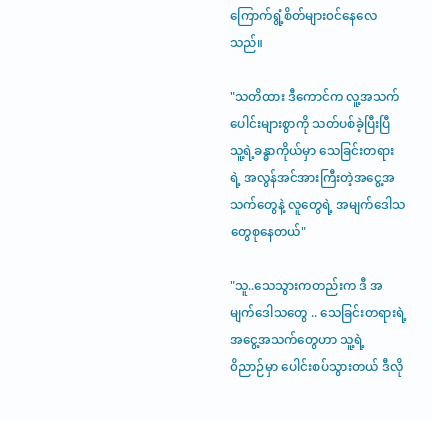ကြောက်ရွံ့စိတ်များ၀င်နေလေသည်။

"သတိထား ဒီကောင်က လူ့အသက်ပေါင်းများစွာကို သတ်ပစ်ခဲ့ပြီးပြီ သူ့ရဲ့ခန္ဓာကိုယ်မှာ သေခြင်းတရား
ရဲ့ အလွန်အင်အားကြီးတဲ့အငွေ့အသက်တွေနဲ့ လူတွေရဲ့ အမျက်ဒေါသတွေစုနေတယ်"

"သူ..သေသွားကတည်းက ဒီ အမျက်ဒေါသတွေ .. သေခြင်းတရားရဲ့ အငွေ့အသက်တွေဟာ သူ့ရဲ့
၀ိညာဉ်မှာ ပေါင်းစပ်သွားတယ် ဒီလို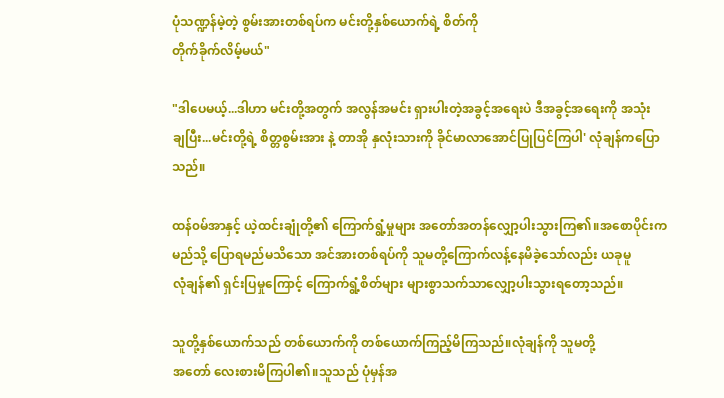ပုံသဏ္ဍန်မဲ့တဲ့ စွမ်းအားတစ်ရပ်က မင်းတို့နှစ်ယောက်ရဲ့ စိတ်ကို
တိုက်ခိုက်လိမ့်မယ်"

"ဒါပေမယ့်...ဒါဟာ မင်းတို့အတွက် အလွန်အမင်း ရှားပါးတဲ့အခွင့်အရေးပဲ ဒီအခွင့်အရေးကို အသုံး
ချပြီး...မင်းတို့ရဲ့ စိတ္တစွမ်းအား နဲ့ တာအို နှလုံးသားကို ခိုင်မာလာအောင်ပြုပြင်ကြပါ' လုံချန်ကပြော
သည်။

ထန်၀မ်အာနှင့် ယဲ့ထင်းချုံတို့၏ ကြောက်ရွံ့မှုများ အတော်အတန်လျှော့ပါးသွားကြ၏။အစောပိုင်းက
မည်သို့ ပြောရမည်မသိသော အင်အားတစ်ရပ်ကို သူမတို့ကြောက်လန့်နေမိခဲ့သော်လည်း ယခုမူ
လုံချန်၏ ရှင်းပြမှုကြောင့် ကြောက်ရွံ့စိတ်များ များစွာသက်သာလျှော့ပါးသွားရတော့သည်။

သူတို့နှစ်ယောက်သည် တစ်ယောက်ကို တစ်ယောက်ကြည့်မိကြသည်။လုံချန်ကို သူမတို့
အတော် လေးစားမိကြပါ၏။သူသည် ပုံမှန်အ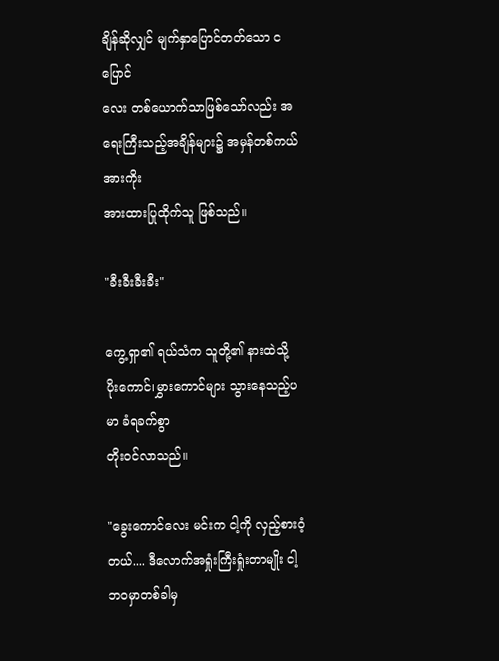ချိန်ဆိုလျှင် မျက်နှာပြောင်တတ်သော ငပြောင်
လေး တစ်ယောက်သာဖြစ်သော်လည်း အရေးကြီးသည့်အချိန်များ၌ အမှန်တစ်ကယ် အားကိုး
အားထားပြုထိုက်သူ ဖြစ်သည်။

"ခီးခီးခီးခီး"

ကွေ့ရှာ၏ ရယ်သံက သူတို့၏ နားထဲသို့ ပိုးကောင်၊မွှားကောင်များ သွားနေသည့်ပမာ ခံရခက်စွာ
တိုး၀င်လာသည်။

"ခွေးကောင်လေး မင်းက ငါ့ကို လှည့်စားဝံ့တယ်.... ဒီလောက်အရှုံးကြီးရှုံးတာမျိုး ငါ့ဘ၀မှာတစ်ခါမှ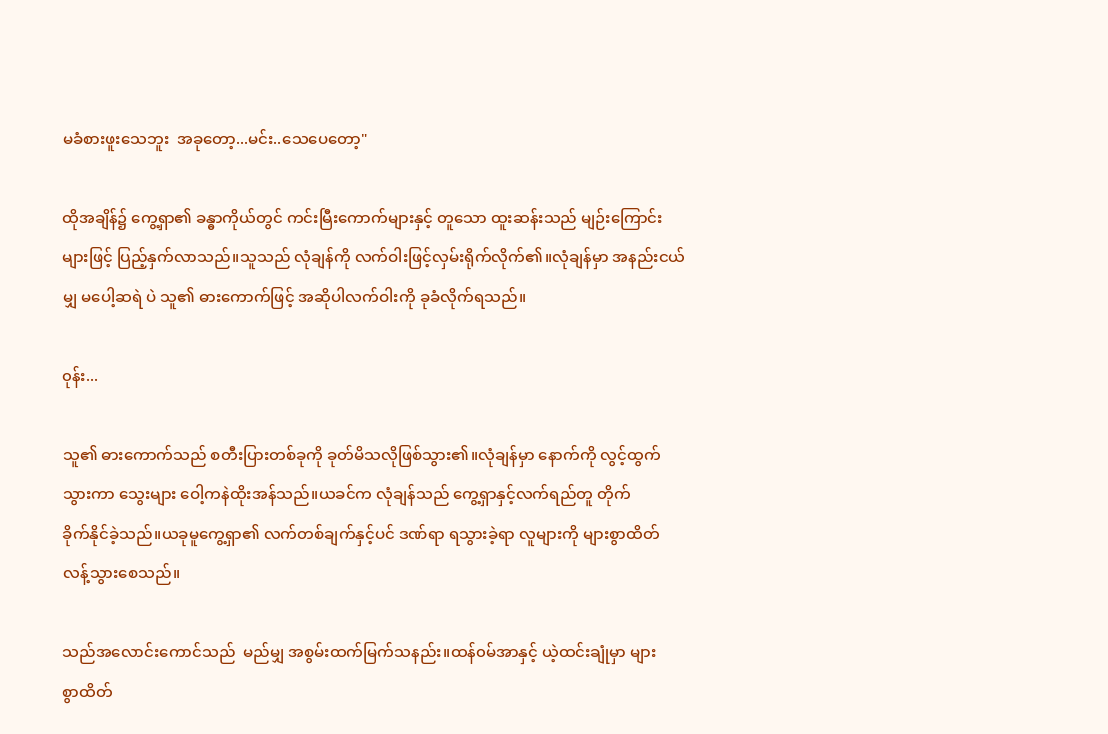မခံစားဖူးသေဘူး  အခုတော့...မင်း..သေပေတော့"

ထိုအချိန်၌ ကွေ့ရှာ၏ ခန္ဓာကိုယ်တွင် ကင်းမြီးကောက်များနှင့် တူသော ထူးဆန်းသည် မျဉ်းကြောင်း
များဖြင့် ပြည့်နှက်လာသည်။သူသည် လုံချန်ကို လက်ဝါးဖြင့်လှမ်းရိုက်လိုက်၏။လုံချန်မှာ အနည်းငယ်
မျှ မပေါ့ဆရဲ ပဲ သူ၏ ဓားကောက်ဖြင့် အဆိုပါလက်ဝါးကို ခုခံလိုက်ရသည်။

၀ုန်း...

သူ၏ ဓားကောက်သည် စတီးပြားတစ်ခုကို ခုတ်မိသလိုဖြစ်သွား၏။လုံချန်မှာ နောက်ကို လွင့်ထွက်
သွားကာ သွေးများ ဝေါ့ကနဲထိုးအန်သည်။ယခင်က လုံချန်သည် ကွေ့ရှာနှင့်လက်ရည်တူ တိုက်
ခိုက်နိုင်ခဲ့သည်။ယခုမူကွေ့ရှာ၏ လက်တစ်ချက်နှင့်ပင် ဒဏ်ရာ ရသွားခဲ့ရာ လူများကို များစွာထိတ်
လန့်သွားစေသည်။

သည်အလောင်းကောင်သည်  မည်မျှ အစွမ်းထက်မြက်သနည်း။ထန်၀မ်အာနှင့် ယဲ့ထင်းချုံမှာ များ
စွာထိတ်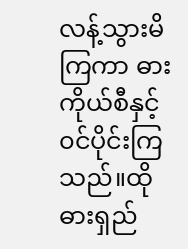လန့်သွားမိကြကာ ဓားကိုယ်စီနှင့် ၀င်ပိုင်းကြသည်။ထိုဓားရှည်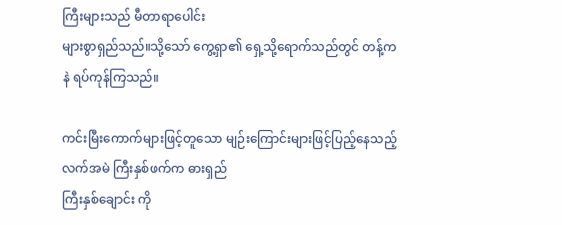ကြီးများသည် မီတာရာပေါင်း
များစွာရှည်သည်။သို့သော် ကွေ့ရှာ၏ ရှေ့သို့ရောက်သည်တွင် တန့်ကနဲ ရပ်ကုန်ကြသည်။

ကင်းမြီးကောက်များဖြင့်တူသော မျဉ်းကြောင်းများဖြင့်ပြည့်နေသည့် လက်အမဲ ကြီးနှစ်ဖက်က ဓားရှည်
ကြီးနှစ်ချောင်း ကို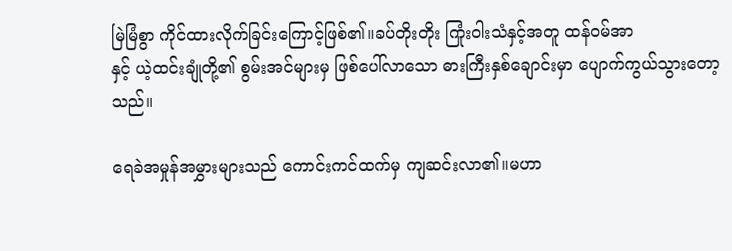မြဲမြံစွာ ကိုင်ထားလိုက်ခြင်းကြောင့်ဖြစ်၏။ခပ်တိုးတိုး ကြုံးဝါးသံနှင့်အတူ ထန်၀မ်အာ
နှင့် ယဲ့ထင်းချုံတို့၏ စွမ်းအင်များမှ ဖြစ်ပေါ်လာသော ဓားကြီးနှစ်ချောင်းမှာ ပျောက်ကွယ်သွားတော့
သည်။

ရေခဲအမှုန်အမွှားများသည် ကောင်းကင်ထက်မှ ကျဆင်းလာ၏။မဟာ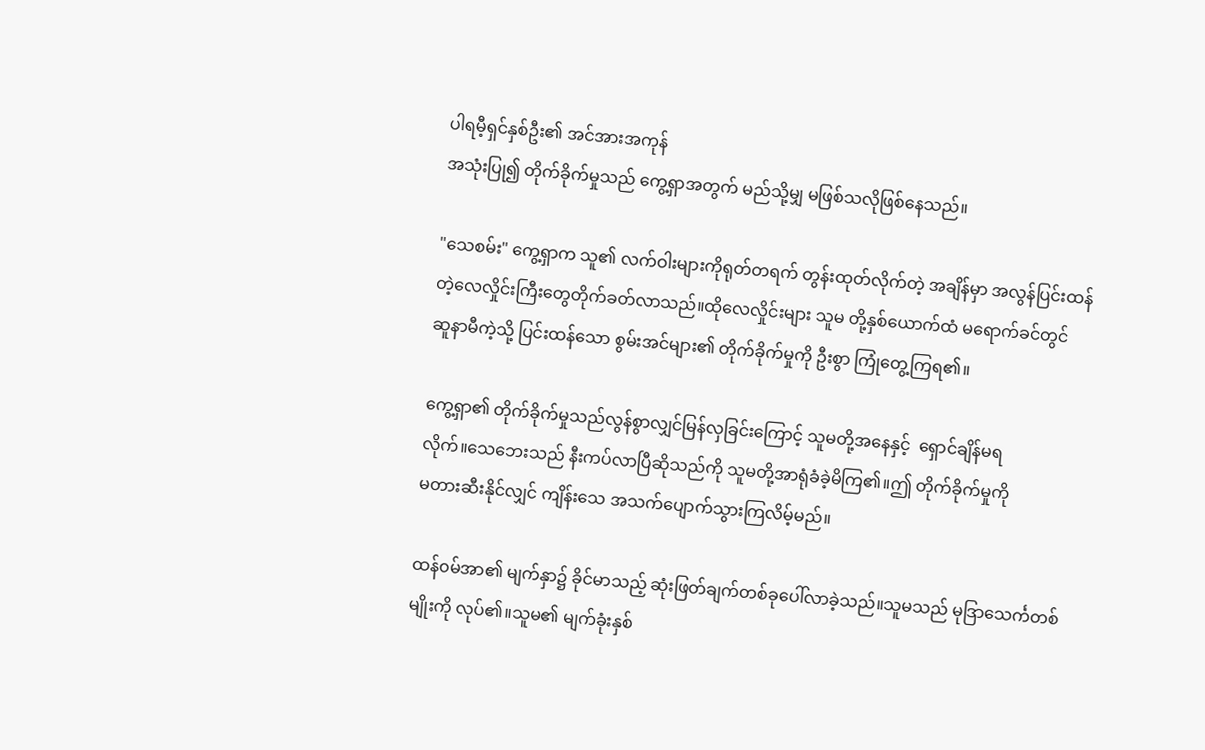ပါရမီ့ရှင်နှစ်ဦး၏ အင်အားအကုန်
အသုံးပြု၍ တိုက်ခိုက်မှုသည် ကွေ့ရှာအတွက် မည်သို့မျှ မဖြစ်သလိုဖြစ်နေသည်။

"သေစမ်း" ကွေ့ရှာက သူ၏ လက်ဝါးများကိုရုတ်တရက် တွန်းထုတ်လိုက်တဲ့ အချိန်မှာ အလွန်ပြင်းထန်
တဲ့လေလှိုင်းကြီးတွေတိုက်ခတ်လာသည်။ထိုလေလှိုင်းများ သူမ တို့နှစ်ယောက်ထံ မရောက်ခင်တွင်
ဆူနာမီကဲ့သို့ ပြင်းထန်သော စွမ်းအင်များ၏ တိုက်ခိုက်မှုကို ဦးစွာ ကြုံတွေ့ကြရ၏။

ကွေ့ရှာ၏ တိုက်ခိုက်မှုသည်လွန်စွာလျှင်မြန်လှခြင်းကြောင့် သူမတို့အနေနှင့်  ရှောင်ချိန်မရ
လိုက်။သေဘေးသည် နီးကပ်လာပြီဆိုသည်ကို သူမတို့အာရုံခံခဲ့မိကြ၏။ဤ တိုက်ခိုက်မှုကို
မတားဆီးနိုင်လျှင် ကျိန်းသေ အသက်ပျောက်သွားကြလိမ့်မည်။

ထန်၀မ်အာ၏ မျက်နှာ၌ ခိုင်မာသည့် ဆုံးဖြတ်ချက်တစ်ခုပေါ်လာခဲ့သည်။သူမသည် မုဒြာသေင်္ကတစ်
မျိုးကို လုပ်၏။သူမ၏ မျက်ခုံးနှစ်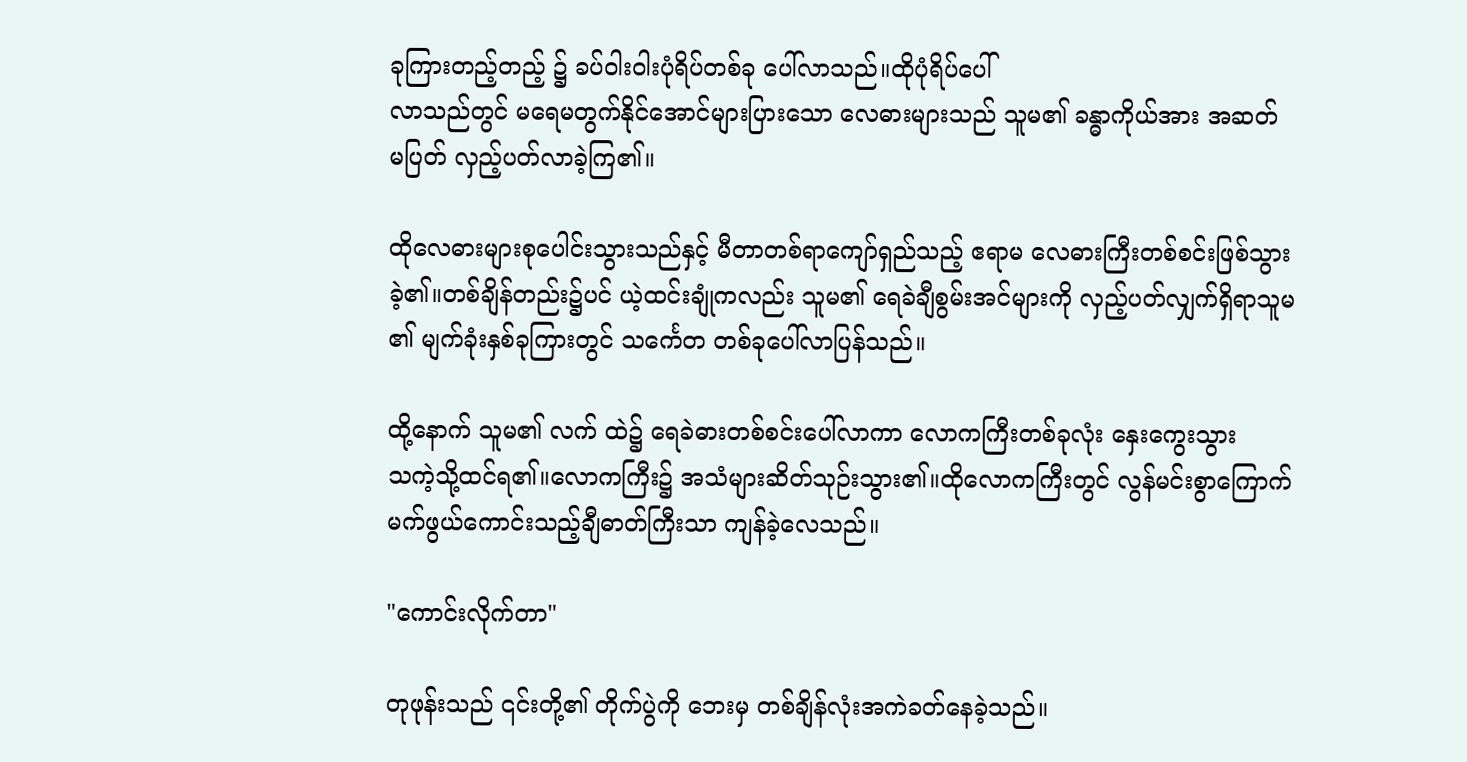ခုကြားတည့်တည့် ၌ ခပ်ဝါးဝါးပုံရိပ်တစ်ခု ပေါ်လာသည်။ထိုပုံရိပ်ပေါ်
လာသည်တွင် မရေမတွက်နိုင်အောင်များပြားသော လေဓားများသည် သူမ၏ ခန္ဓာကိုယ်အား အဆတ်
မပြတ် လှည့်ပတ်လာခဲ့ကြ၏။

ထိုလေဓားများစုပေါင်းသွားသည်နှင့် မီတာတစ်ရာကျော်ရှည်သည့် ဧရာမ လေဓားကြီးတစ်စင်းဖြစ်သွား
ခဲ့၏။တစ်ချိန်တည်း၌ပင် ယဲ့ထင်းချုံကလည်း သူမ၏ ရေခဲချီစွမ်းအင်များကို လှည့်ပတ်လျှက်ရှိရာသူမ
၏ မျက်ခုံးနှစ်ခုကြားတွင် သင်္ကေတ တစ်ခုပေါ်လာပြန်သည်။

ထို့နောက် သူမ၏ လက် ထဲ၌ ရေခဲဓားတစ်စင်းပေါ်လာကာ လောကကြီးတစ်ခုလုံး နှေးကွေးသွား
သကဲ့သို့ထင်ရ၏။လောကကြီး၌ အသံများဆိတ်သုဉ်းသွား၏။ထိုလောကကြီးတွင် လွန်မင်းစွာကြောက်
မက်ဖွယ်ကောင်းသည့်ချီဓာတ်ကြီးသာ ကျန်ခဲ့လေသည်။

"ကောင်းလိုက်တာ"

တုဖုန်းသည် ၎င်းတို့၏ တိုက်ပွဲကို ဘေးမှ တစ်ချိန်လုံးအကဲခတ်နေခဲ့သည်။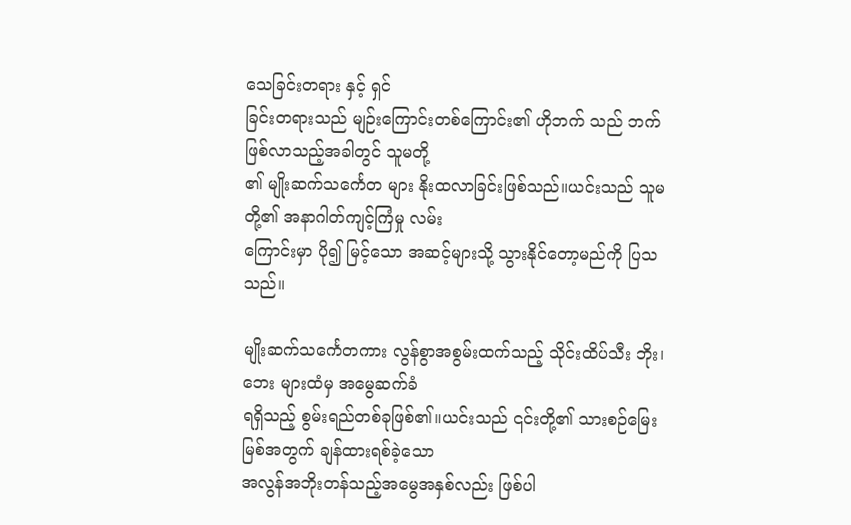သေခြင်းတရား နှင့် ရှင်
ခြင်းတရားသည် မျဉ်းကြောင်းတစ်ကြောင်း၏ ဟိုဘက် သည် ဘက်ဖြစ်လာသည့်အခါတွင် သူမတို့
၏ မျိုးဆက်သင်္ကေတ များ နိုးထလာခြင်းဖြစ်သည်။ယင်းသည် သူမတို့၏ အနာဂါတ်ကျင့်ကြံမှု လမ်း
ကြောင်းမှာ ပို၍ မြင့်သော အဆင့်များသို့ သွားနိုင်တော့မည်ကို ပြသသည်။

မျိုးဆက်သင်္ကေတကား လွန်စွာအစွမ်းထက်သည့် သိုင်းထိပ်သီး ဘိုး၊ဘေး များထံမှ အမွေဆက်ခံ
ရရှိသည့် စွမ်းရည်တစ်ခုဖြစ်၏။ယင်းသည် ၎င်းတို့၏ သားစဉ်မြေးမြစ်အတွက် ချန်ထားရစ်ခဲ့သော
အလွန်အဘိုးတန်သည့်အမွေအနှစ်လည်း ဖြစ်ပါ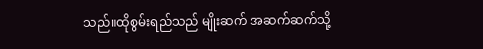သည်။ထိုစွမ်းရည်သည် မျိုးဆက် အဆက်ဆက်သို့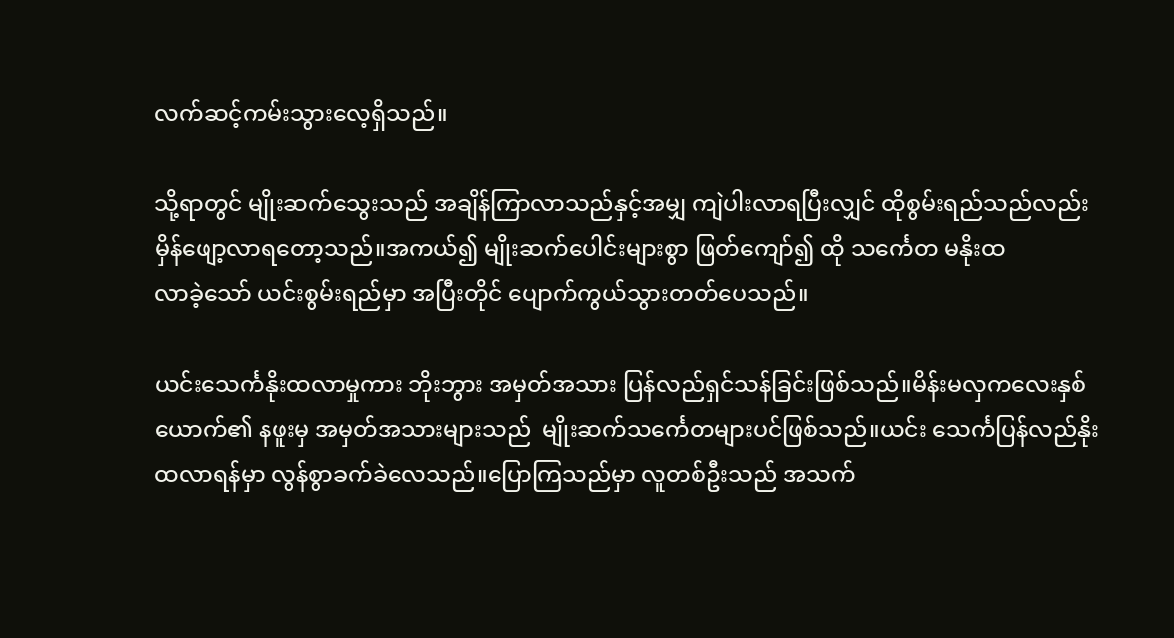လက်ဆင့်ကမ်းသွားလေ့ရှိသည်။

သို့ရာတွင် မျိုးဆက်သွေးသည် အချိန်ကြာလာသည်နှင့်အမျှ ကျဲပါးလာရပြီးလျှင် ထိုစွမ်းရည်သည်လည်း
မှိန်ဖျော့လာရတော့သည်။အကယ်၍ မျိုးဆက်ပေါင်းများစွာ ဖြတ်ကျော်၍ ထို သင်္ကေတ မနိုးထ
လာခဲ့သော် ယင်းစွမ်းရည်မှာ အပြီးတိုင် ပျောက်ကွယ်သွားတတ်ပေသည်။

ယင်းသေင်္ကနိုးထလာမှုကား ဘိုးဘွား အမှတ်အသား ပြန်လည်ရှင်သန်ခြင်းဖြစ်သည်။မိန်းမလှကလေးနှစ်
ယောက်၏ နဖူးမှ အမှတ်အသားများသည်  မျိုးဆက်သင်္ကေတများပင်ဖြစ်သည်။ယင်း သေင်္ကပြန်လည်နိုး
ထလာရန်မှာ လွန်စွာခက်ခဲလေသည်။ပြောကြသည်မှာ လူတစ်ဦးသည် အသက်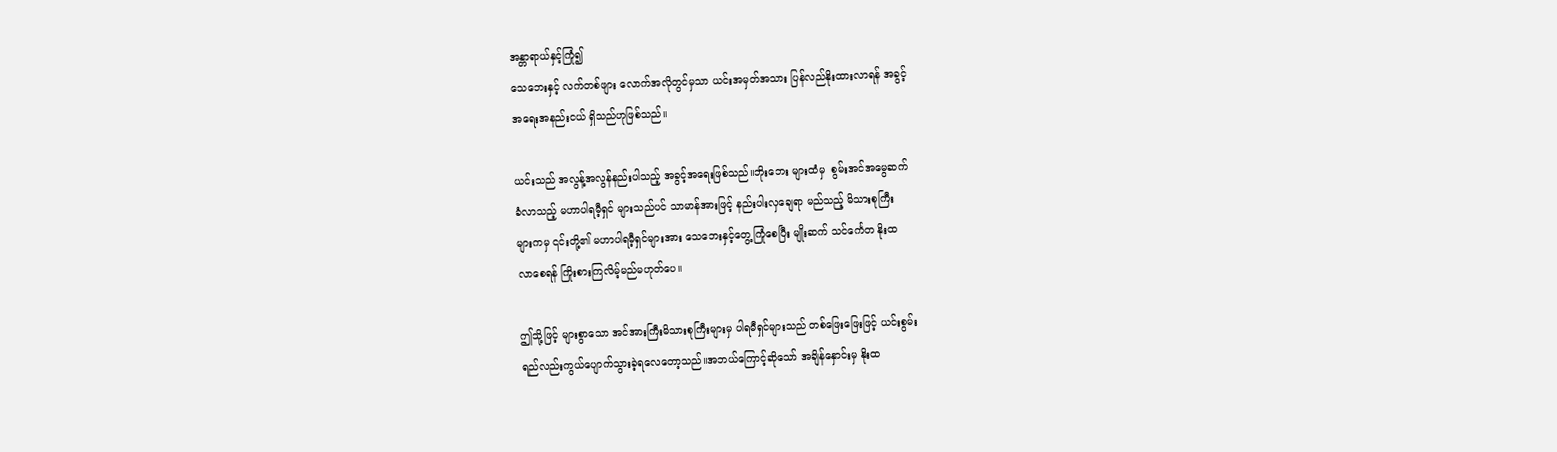အန္တာရာယ်နှင့်ကြုံ၍
သေဘေးနှင့် လက်တစ်ဖျား လောက်အလိုတွင်မှသာ ယင်းအမှတ်အသား ပြန်လည်နိုးထားလာရန် အခွင့်
အရေးအနည်းငယ် ရှိသည်ဟုဖြစ်သည်။

ယင်းသည် အလွန့်အလွန်နည်းပါသည့် အခွင့်အရေးဖြစ်သည်။ဘိုးဘေး များထံမှ  စွမ်းအင်အမွေဆက်
ခံလာသည့် မဟာပါရမီ့ရှင် များသည်ပင် သာမာန်အားဖြင့် နည်းပါးလှချေရာ မည်သည့် မိသားစုကြီး
များကမှ ၎င်းတို့၏ မဟာပါရမီ့ရှင်များအား သေဘေးနှင့်တွေ့ကြုံစေပြီး မျိုးဆက် သင်င်္ကေတ နိုးထ
လာစေရန် ကြိုးစားကြလိမ့်မည်မဟုတ်ပေ။

ဤသို့ဖြင့် များစွာသော အင်အားကြီးမိသားစုကြီးများမှ ပါရမီရှင်များသည် တစ်ဖြေးဖြေးဖြင့် ယင်းစွမ်း
ရည်လည်းကွယ်ပျောက်သွားခဲ့ရလေတော့သည်။အဘယ်ကြောင့်ဆိုသော် အချိန်နှောင်းမှ နိုးထ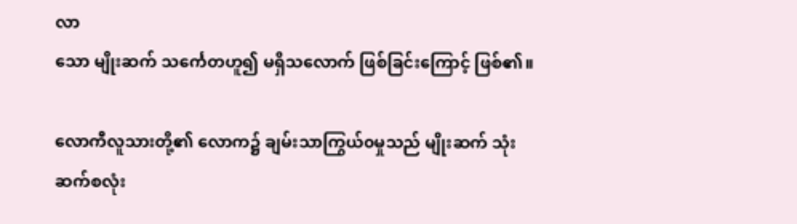လာ
သော မျိုးဆက် သင်္ကေတဟူ၍ မရှိသလောက် ဖြစ်ခြင်းကြောင့် ဖြစ်၏။

လောကီလူသားတို့၏ လောက၌ ချမ်းသာကြွယ်၀မှုသည် မျိုးဆက် သုံးဆက်စလုံး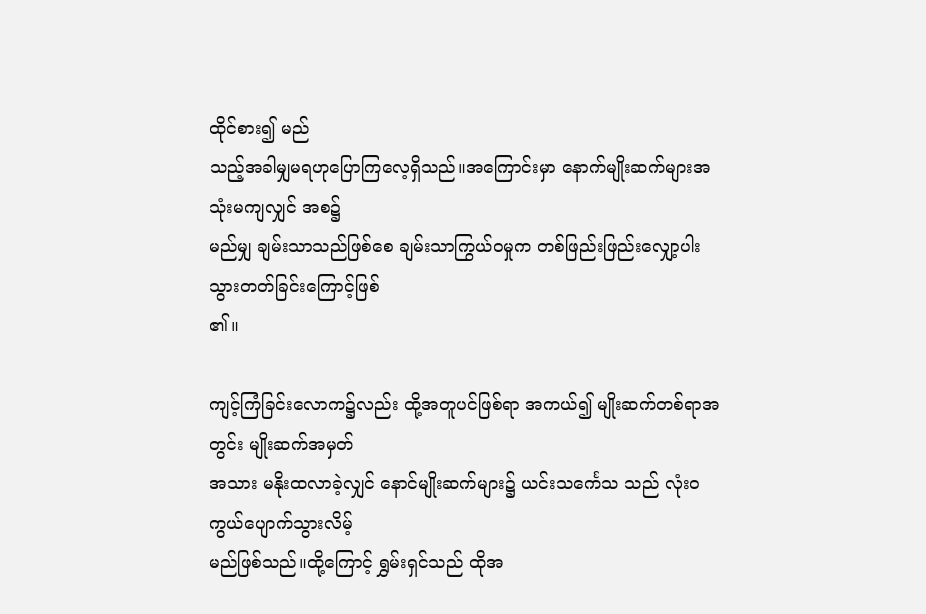ထိုင်စား၍ မည်
သည့်အခါမျှမရဟုပြောကြလေ့ရှိသည်။အကြောင်းမှာ နောက်မျိုးဆက်များအသုံးမကျလျှင် အစ၌
မည်မျှ ချမ်းသာသည်ဖြစ်စေ ချမ်းသာကြွယ်၀မှုက တစ်ဖြည်းဖြည်းလျှော့ပါးသွားတတ်ခြင်းကြောင့်ဖြစ်
၏။

ကျင့်ကြံခြင်းလောက၌လည်း ထို့အတူပင်ဖြစ်ရာ အကယ်၍ မျိုးဆက်တစ်ရာအတွင်း မျိုးဆက်အမှတ်
အသား မနိုးထလာခဲ့လျှင် နောင်မျိုးဆက်များ၌ ယင်းသင်္ကေသ သည် လုံး၀ကွယ်ပျောက်သွားလိမ့်
မည်ဖြစ်သည်။ထို့ကြောင့် ရွှမ်းရှင်သည် ထိုအ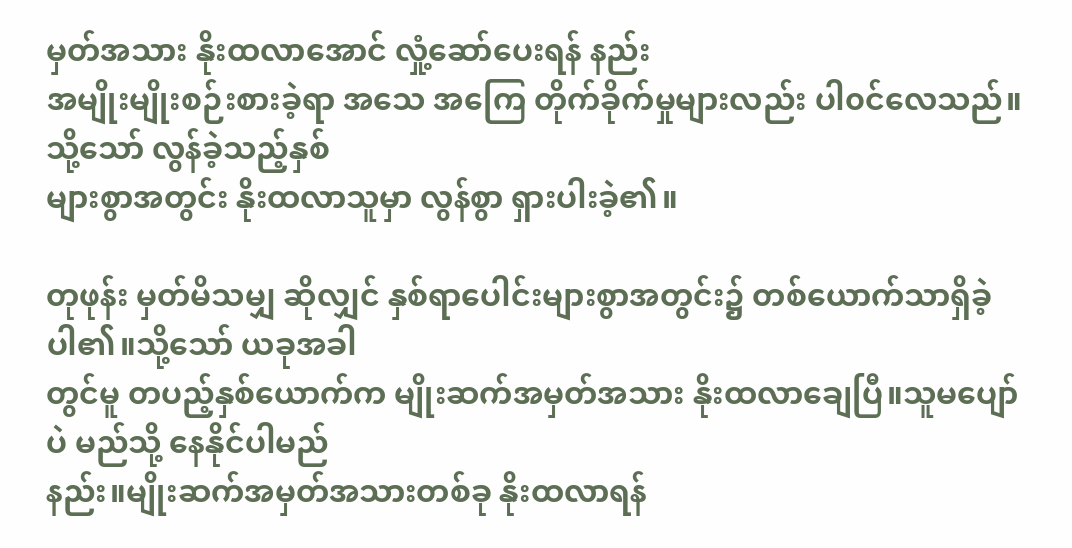မှတ်အသား နိုးထလာအောင် လှုံ့ဆော်ပေးရန် နည်း
အမျိုးမျိုးစဉ်းစားခဲ့ရာ အသေ အကြေ တိုက်ခိုက်မှုများလည်း ပါ၀င်လေသည်။သို့သော် လွန်ခဲ့သည့်နှစ်
များစွာအတွင်း နိုးထလာသူမှာ လွန်စွာ ရှားပါးခဲ့၏။

တုဖုန်း မှတ်မိသမျှ ဆိုလျှင် နှစ်ရာပေါင်းများစွာအတွင်း၌ တစ်ယောက်သာရှိခဲ့ပါ၏။သို့သော် ယခုအခါ
တွင်မူ တပည့်နှစ်ယောက်က မျိုးဆက်အမှတ်အသား နိုးထလာချေပြီ။သူမပျော် ပဲ မည်သို့ နေနိုင်ပါမည်
နည်း။မျိုးဆက်အမှတ်အသားတစ်ခု နိုးထလာရန်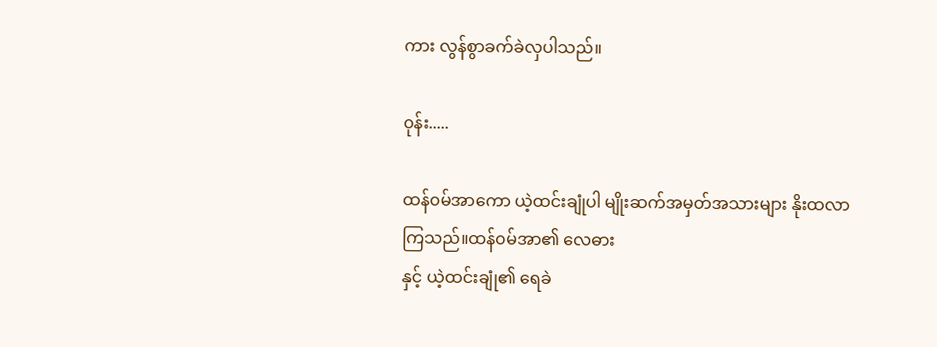ကား လွန်စွာခက်ခဲလှပါသည်။

၀ုန်း.....

ထန်၀မ်အာကော ယဲ့ထင်းချုံပါ မျိုးဆက်အမှတ်အသားများ နိုးထလာကြသည်။ထန်၀မ်အာ၏ လေဓား
နှင့် ယဲ့ထင်းချုံ၏ ရေခဲ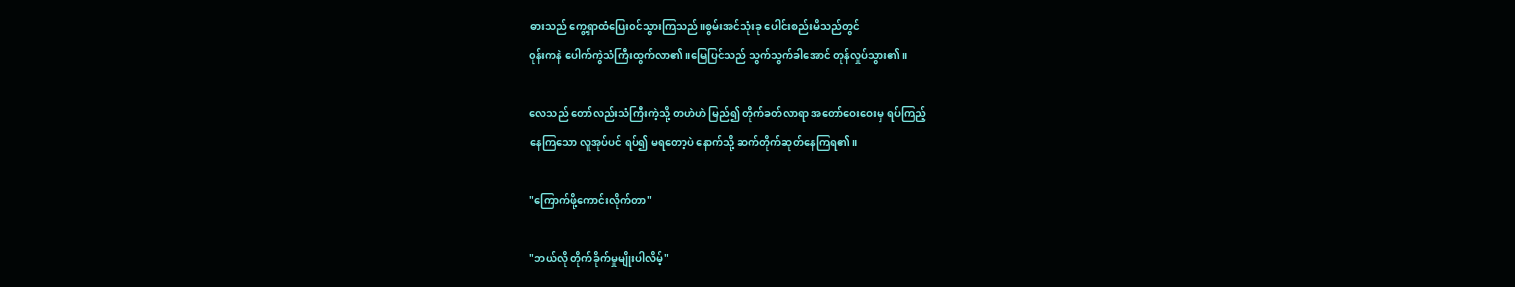ဓားသည် ကွေ့ရှာထံပြေး၀င်သွားကြသည်။စွမ်းအင်သုံးခု ပေါင်းစည်းမိသည်တွင်
၀ုန်းကနဲ ပေါက်ကွဲသံကြီးထွက်လာ၏။မြေပြင်သည် သွက်သွက်ခါအောင် တုန်လှုပ်သွား၏။

လေသည် တော်လည်းသံကြီးကဲ့သို့ တဟဲဟဲ မြည်၍ တိုက်ခတ်လာရာ အတော်ဝေးဝေးမှ ရပ်ကြည့်
နေကြသော လူအုပ်ပင် ရပ်၍ မရတော့ပဲ နောက်သို့ ဆက်တိုက်ဆုတ်နေကြရ၏။

"ကြောက်ဖို့ကောင်းလိုက်တာ"

"ဘယ်လို တိုက်ခိုက်မှုမျိုးပါလိမ့်"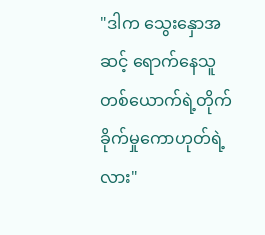"ဒါက သွေးနှောအဆင့် ရောက်နေသူတစ်ယောက်ရဲ့တိုက်ခိုက်မှုကောဟုတ်ရဲ့လား"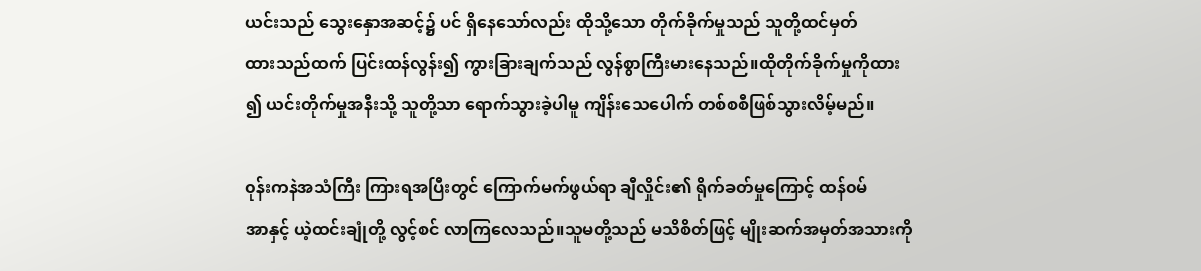ယင်းသည် သွေးနှောအဆင့်၌ ပင် ရှိနေသော်လည်း ထိုသို့သော တိုက်ခိုက်မှုသည် သူတို့ထင်မှတ်
ထားသည်ထက် ပြင်းထန်လွန်း၍ ကွားခြားချက်သည် လွန်စွာကြီးမားနေသည်။ထိုတိုက်ခိုက်မှုကိုထား
၍ ယင်းတိုက်မှုအနီးသို့ သူတို့သာ ရောက်သွားခဲ့ပါမူ ကျိန်းသေပေါက် တစ်စစီဖြစ်သွားလိမ့်မည်။

၀ုန်းကနဲအသံကြီး ကြားရအပြီးတွင် ကြောက်မက်ဖွယ်ရာ ချီလှိုင်း၏ ရိုက်ခတ်မှုကြောင့် ထန်၀မ်
အာနှင့် ယဲ့ထင်းချုံတို့ လွင့်စင် လာကြလေသည်။သူမတို့သည် မသိစိတ်ဖြင့် မျိုးဆက်အမှတ်အသားကို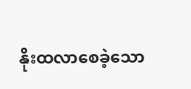နိုးထလာစေခဲ့သော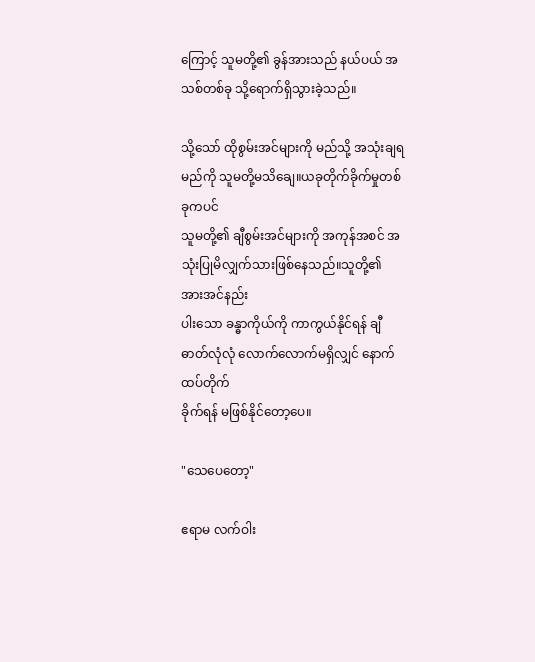ကြောင့် သူမတို့၏ ခွန်အားသည် နယ်ပယ် အသစ်တစ်ခု သို့ရောက်ရှိသွားခဲ့သည်။

သို့သော် ထိုစွမ်းအင်များကို မည်သို့ အသုံးချရမည်ကို သူမတို့မသိချေ။ယခုတိုက်ခိုက်မှုတစ်ခုကပင်
သူမတို့၏ ချီစွမ်းအင်များကို အကုန်အစင် အသုံးပြုမိလျှက်သားဖြစ်နေသည်။သူတို့၏ အားအင်နည်း
ပါးသော ခန္ဓာကိုယ်ကို ကာကွယ်နိုင်ရန် ချီဓာတ်လုံလုံ လောက်လောက်မရှိလျှင် နောက်ထပ်တိုက်
ခိုက်ရန် မဖြစ်နိုင်တော့ပေ။

"သေပေတော့"

ဧရာမ လက်ဝါး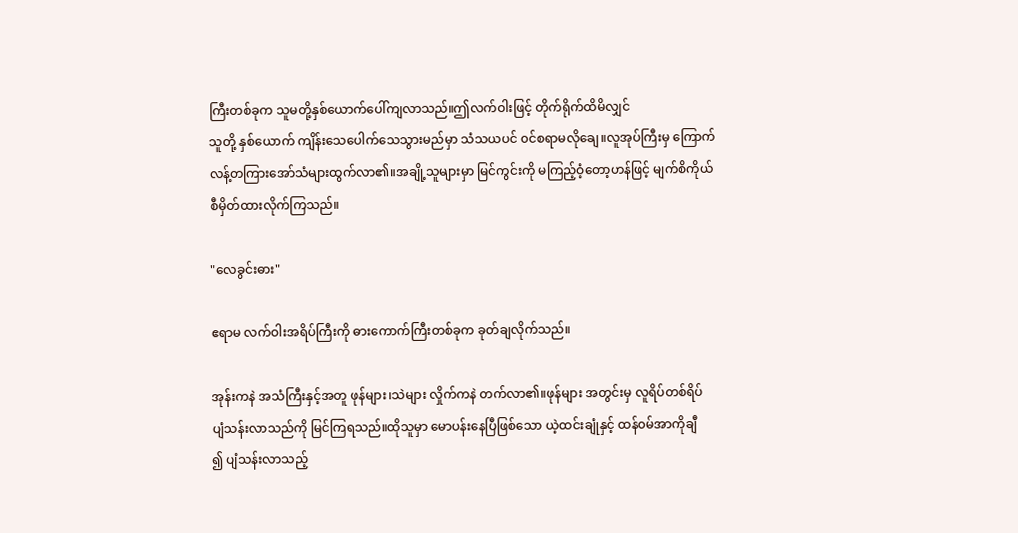ကြီးတစ်ခုက သူမတို့နှစ်ယောက်ပေါ်ကျလာသည်။ဤလက်ဝါးဖြင့် တိုက်ရိုက်ထိမိလျှင်
သူတို့ နှစ်ယောက် ကျိန်းသေပေါက်သေသွားမည်မှာ သံသယပင် ၀င်စရာမလိုချေ။လူအုပ်ကြီးမှ ကြောက်
လန့်တကြားအော်သံများထွက်လာ၏။အချို့သူများမှာ မြင်ကွင်းကို မကြည့်ဝံ့တော့ဟန်ဖြင့် မျက်စိကိုယ်
စီမှိတ်ထားလိုက်ကြသည်။

"လေခွင်းဓား"

ဧရာမ လက်ဝါးအရိပ်ကြီးကို ဓားကောက်ကြီးတစ်ခုက ခုတ်ချလိုက်သည်။

အုန်းကနဲ အသံကြီးနှင့်အတူ ဖုန်များ၊သဲများ လှိုက်ကနဲ တက်လာ၏။ဖုန်များ အတွင်းမှ လူရိပ်တစ်ရိပ်
ပျံသန်းလာသည်ကို မြင်ကြရသည်။ထိုသူမှာ မောပန်းနေပြီဖြစ်သော ယဲ့ထင်းချုံနှင့် ထန်၀မ်အာကိုချီ
၍ ပျံသန်းလာသည့်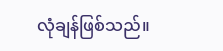လုံချန်ဖြစ်သည်။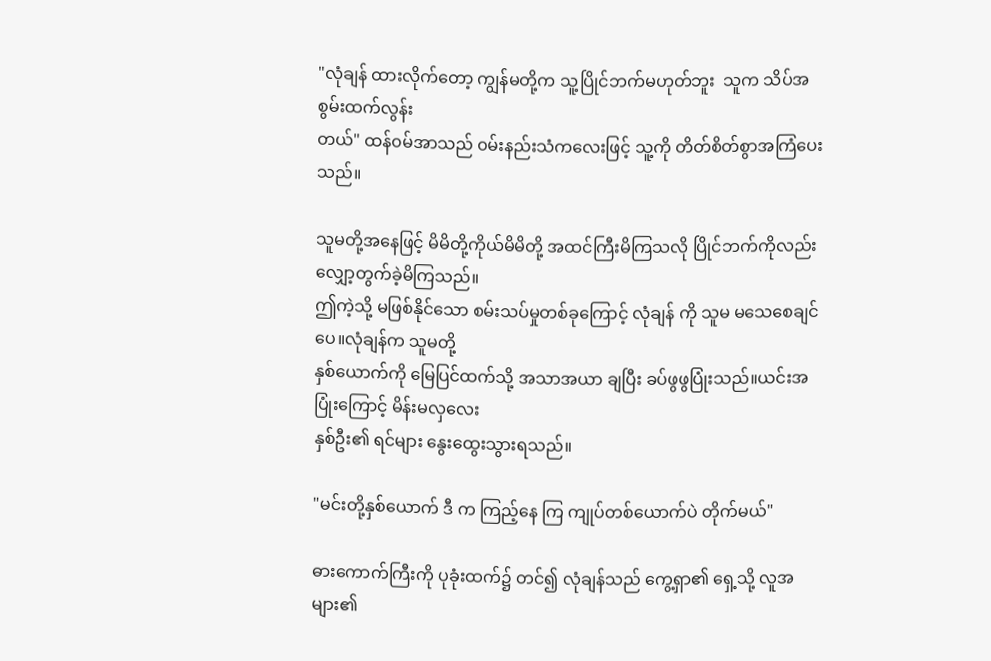"လုံချန် ထားလိုက်တော့ ကျွန်မတို့က သူ့ပြိုင်ဘက်မဟုတ်ဘူး  သူက သိပ်အစွမ်းထက်လွန်း
တယ်" ထန်၀မ်အာသည် ၀မ်းနည်းသံကလေးဖြင့် သူ့ကို တိတ်စိတ်စွာအကြံပေးသည်။

သူမတို့အနေဖြင့် မိမိတို့ကိုယ်မိမိတို့ အထင်ကြီးမိကြသလို ပြိုင်ဘက်ကိုလည်း လျှော့တွက်ခဲ့မိကြသည်။
ဤကဲ့သို့ မဖြစ်နိုင်သော စမ်းသပ်မှုတစ်ခုကြောင့် လုံချန် ကို သူမ မသေစေချင်ပေ။လုံချန်က သူမတို့
နှစ်ယောက်ကို မြေပြင်ထက်သို့ အသာအယာ ချပြီး ခပ်ဖွဖွပြုံးသည်။ယင်းအပြုံးကြောင့် မိန်းမလှလေး
နှစ်ဦး၏ ရင်များ နွေးထွေးသွားရသည်။

"မင်းတို့နှစ်ယောက် ဒီ က ကြည့်နေ ကြ ကျုပ်တစ်ယောက်ပဲ တိုက်မယ်"

ဓားကောက်ကြီးကို ပုခုံးထက်၌ တင်၍ လုံချန်သည် ကွေ့ရှာ၏ ရှေ့သို့ လူအများ၏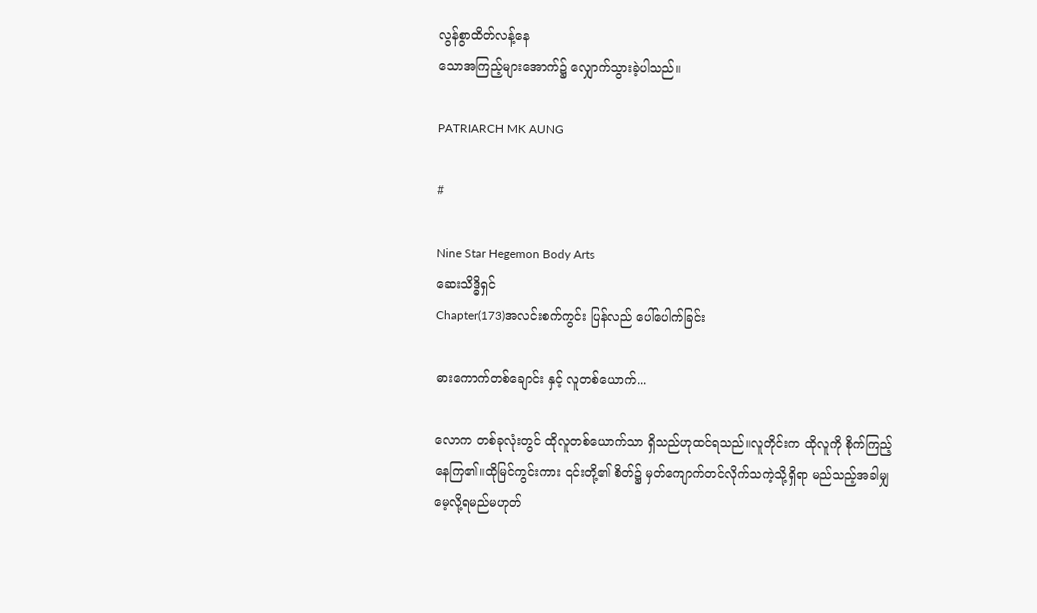လွန်စွာထိတ်လန့်နေ
သောအကြည့်များအောက်၌ လျှောက်သွားခဲ့ပါသည်။

PATRIARCH MK AUNG

#

Nine Star Hegemon Body Arts
ဆေးသိဒ္ဓိရှင်
Chapter(173)အလင်းစက်ကွင်း ပြန်လည် ပေါ်ပေါက်ခြင်း

ဓားကောက်တစ်ချောင်း နှင့် လူတစ်ယောက်...

လောက တစ်ခုလုံးတွင် ထိုလူတစ်ယောက်သာ ရှိသည်ဟုထင်ရသည်။လူတိုင်းက ထိုလူကို စိုက်ကြည့်
နေကြ၏။ထိုမြင်ကွင်းကား ၎င်းတို့၏ စိတ်၌ မှတ်ကျောက်တင်လိုက်သကဲ့သို့ရှိရာ မည်သည့်အခါမျှ
မေ့လို့ရမည်မဟုတ်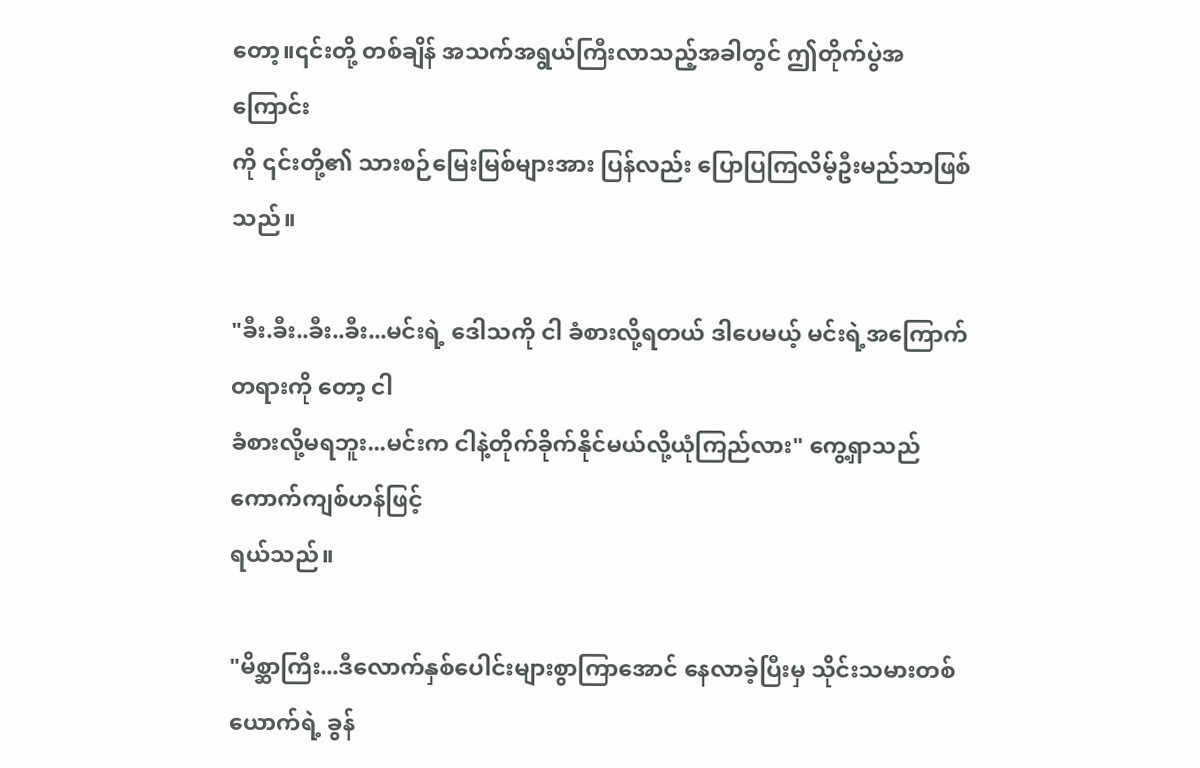တော့။၎င်းတို့ တစ်ချိန် အသက်အရွယ်ကြီးလာသည့်အခါတွင် ဤတိုက်ပွဲအကြောင်း
ကို ၎င်းတို့၏ သားစဉ်မြေးမြစ်များအား ပြန်လည်း ပြောပြကြလိမ့်ဦးမည်သာဖြစ်သည်။

"ခီး.ခီး..ခီး..ခီး...မင်းရဲ့ ဒေါသကို ငါ ခံစားလို့ရတယ် ဒါပေမယ့် မင်းရဲ့အကြောက်တရားကို တော့ ငါ
ခံစားလို့မရဘူး...မင်းက ငါနဲ့တိုက်ခိုက်နိုင်မယ်လို့ယုံကြည်လား" ကွေ့ရှာသည် ကောက်ကျစ်ဟန်ဖြင့်
ရယ်သည်။

"မိစ္ဆာကြီး...ဒီလောက်နှစ်ပေါင်းများစွာကြာအောင် နေလာခဲ့ပြီးမှ သိုင်းသမားတစ်ယောက်ရဲ့ ခွန်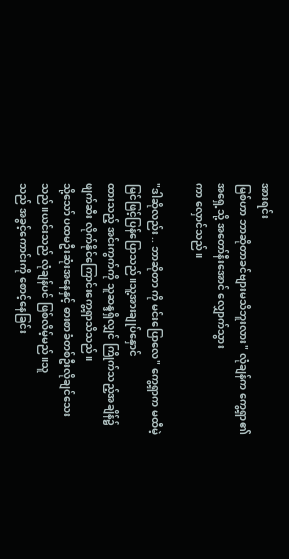အားရင်း
မြစ်ဟာ ဘာဆိုတာခင်ဗျားမသိဘူးလား" လုံချန်က ကွေ့ရှာ၏ အရှေ့သို့ အတော်နီးအောင် လျှောက်သွား
ကာ လှောင်သည်။

"ဒါဆိုလည်း .. ဘာဆိုတာ ကို မင်းပြောလေ" ကွေ့ရှာက မထီမဲ့မြင်ဖြင့်ပြန်ပြောသည်။သူ့အားချုပ်နှောင်
ထားသည့် အင်းကွက်ကို သူဆန္ဒရှိလျှင် ကြိုက်သည့်အချိန်၌ ဖျက်ဆီး လိုက်နိုင်ကြောင်းကွေ့ရှာသိသည်။
သို့သော် ပထမဦးဆုံးအနေနှင့် ဓားစာခံတစ်ဦးလိုချင်သေးသည်။ယင်းသည် လုံချန်ပင် ဖြစ်လိမ့်မည်။သူ
သည် အခွင့်ကောင်းကို စောင့်နေခြင်း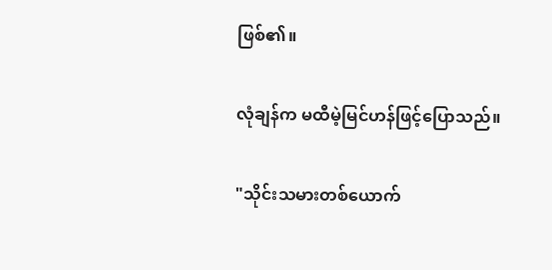ဖြစ်၏။

လုံချန်က မထီမဲ့မြင်ဟန်ဖြင့်ပြောသည်။

"သိုင်းသမားတစ်ယောက်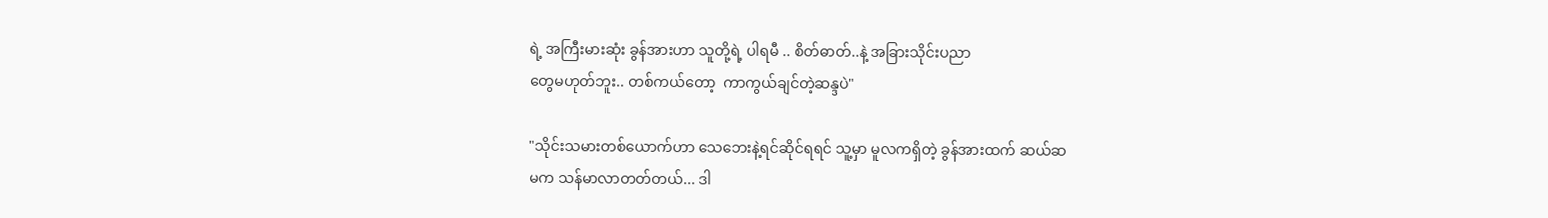ရဲ့ အကြီးမားဆုံး ခွန်အားဟာ သူတို့ရဲ့ ပါရမီ .. စိတ်ဓာတ်..နဲ့ အခြားသိုင်းပညာ
တွေမဟုတ်ဘူး.. တစ်ကယ်တော့  ကာကွယ်ချင်တဲ့ဆန္ဒပဲ"

"သိုင်းသမားတစ်ယောက်ဟာ သေဘေးနဲ့ရင်ဆိုင်ရရင် သူ့မှာ မူလကရှိတဲ့ ခွန်အားထက် ဆယ်ဆ
မက သန်မာလာတတ်တယ်... ဒါ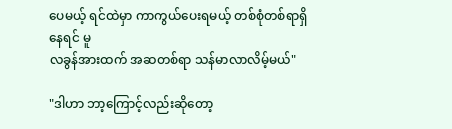ပေမယ့် ရင်ထဲမှာ ကာကွယ်ပေးရမယ့် တစ်စုံတစ်ရာရှိနေရင် မူ
လခွန်အားထက် အဆတစ်ရာ သန်မာလာလိမ့်မယ်"

"ဒါဟာ ဘာ့ကြောင့်လည်းဆိုတော့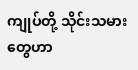ကျုပ်တို့ သိုင်းသမားတွေဟာ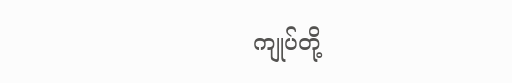ကျုပ်တို့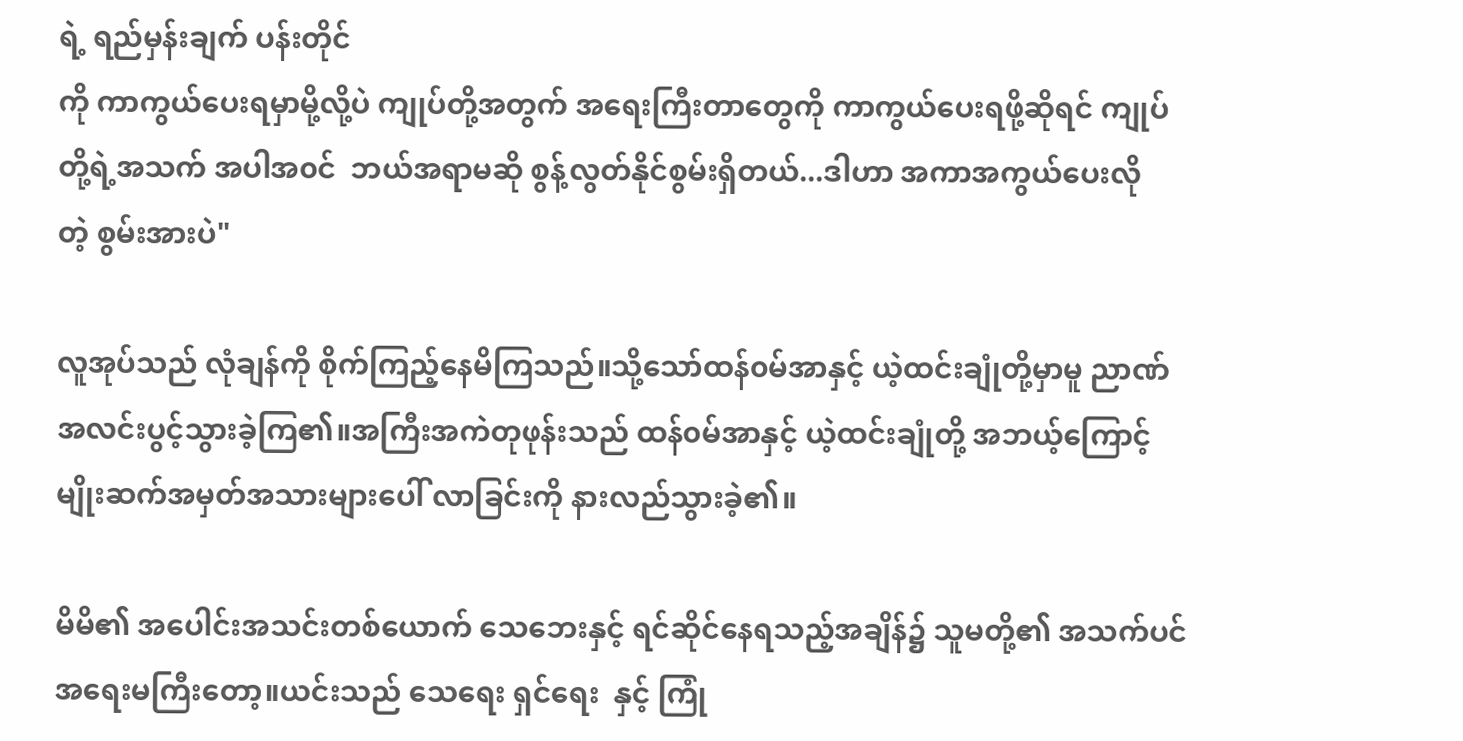ရဲ့ ရည်မှန်းချက် ပန်းတိုင်
ကို ကာကွယ်ပေးရမှာမို့လို့ပဲ ကျုပ်တို့အတွက် အရေးကြီးတာတွေကို ကာကွယ်ပေးရဖို့ဆိုရင် ကျုပ်
တို့ရဲ့အသက် အပါအ၀င်  ဘယ်အရာမဆို စွန့်လွတ်နိုင်စွမ်းရှိတယ်...ဒါဟာ အကာအကွယ်ပေးလို
တဲ့ စွမ်းအားပဲ"

လူအုပ်သည် လုံချန်ကို စိုက်ကြည့်နေမိကြသည်။သို့သော်ထန်၀မ်အာနှင့် ယဲ့ထင်းချုံတို့မှာမူ ညာဏ်
အလင်းပွင့်သွားခဲ့ကြ၏။အကြီးအကဲတုဖုန်းသည် ထန်၀မ်အာနှင့် ယဲ့ထင်းချုံတို့ အဘယ့်ကြောင့်
မျိုးဆက်အမှတ်အသားများပေါ် လာခြင်းကို နားလည်သွားခဲ့၏။

မိမိ၏ အပေါင်းအသင်းတစ်ယောက် သေဘေးနှင့် ရင်ဆိုင်နေရသည့်အချိန်၌ သူမတို့၏ အသက်ပင်
အရေးမကြီးတော့။ယင်းသည် သေရေး ရှင်ရေး  နှင့် ကြုံ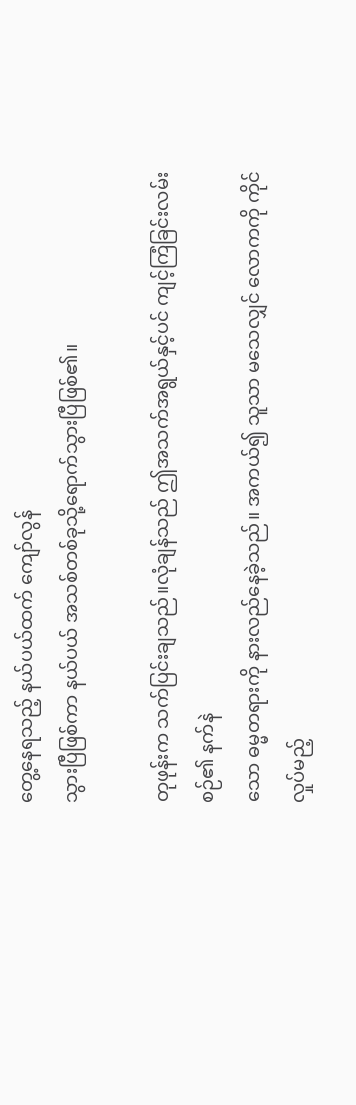တွေ့နေရသည့် နယ်ပယ်ထက် ကျော်လွန်
သွားပြီဖြစ်ကာ နယ်ပယ် အသစ်တစ်ခုသို့ရောက်သွားပြီဖြစ်၏။

တုဖုန်းက သက်ပြင်းချသည်။လုံချန်သည် ဤအသက်အရွယ်နှင့်ပင် ကျင့်ကြံခြင်းလမ်းစဉ်၏ နက်နဲ
သော ဓမ္မတရားကို နားလည်နေခဲ့သည်။ အကယ်၍ သူသာ မသေလျှင် လောကကို ကိုင်လှုပ်မည့်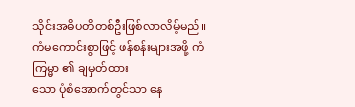သိုင်းအဓိပတိတစ်ဦးဖြစ်လာလိမ့်မည်။ကံမကောင်းစွာဖြင့် ဖန်စန်းများအဖို့ ကံကြမ္မာ ၏ ချမှတ်ထား
သော ပုံစံအောက်တွင်သာ နေ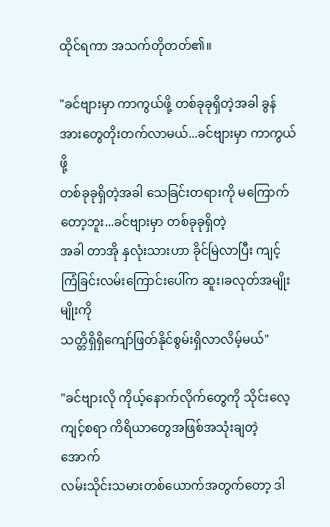ထိုင်ရကာ အသက်တိုတတ်၏။

"ခင်ဗျားမှာ ကာကွယ်ဖို့ တစ်ခုခုရှိတဲ့အခါ ခွန်အားတွေတိုးတက်လာမယ်...ခင်ဗျားမှာ ကာကွယ်ဖို့
တစ်ခုခုရှိတဲ့အခါ သေခြင်းတရားကို မကြောက်တော့ဘူး...ခင်ဗျားမှာ တစ်ခုခုရှိတဲ့
အခါ တာအို နှလုံးသားဟာ ခိုင်မြဲလာပြီး ကျင့်ကြံခြင်းလမ်းကြောင်းပေါ်က ဆူး၊ခလုတ်အမျိုးမျိုးကို
သတ္တိရှိရှိကျော်ဖြတ်နိုင်စွမ်းရှိလာလိမ့်မယ်"

"ခင်ဗျားလို ကိုယ့်နောက်လိုက်တွေကို သိုင်းလေ့ကျင့်စရာ ကိရိယာတွေအဖြစ်အသုံးချတဲ့ အောက်
လမ်းသိုင်းသမားတစ်ယောက်အတွက်တော့ ဒါ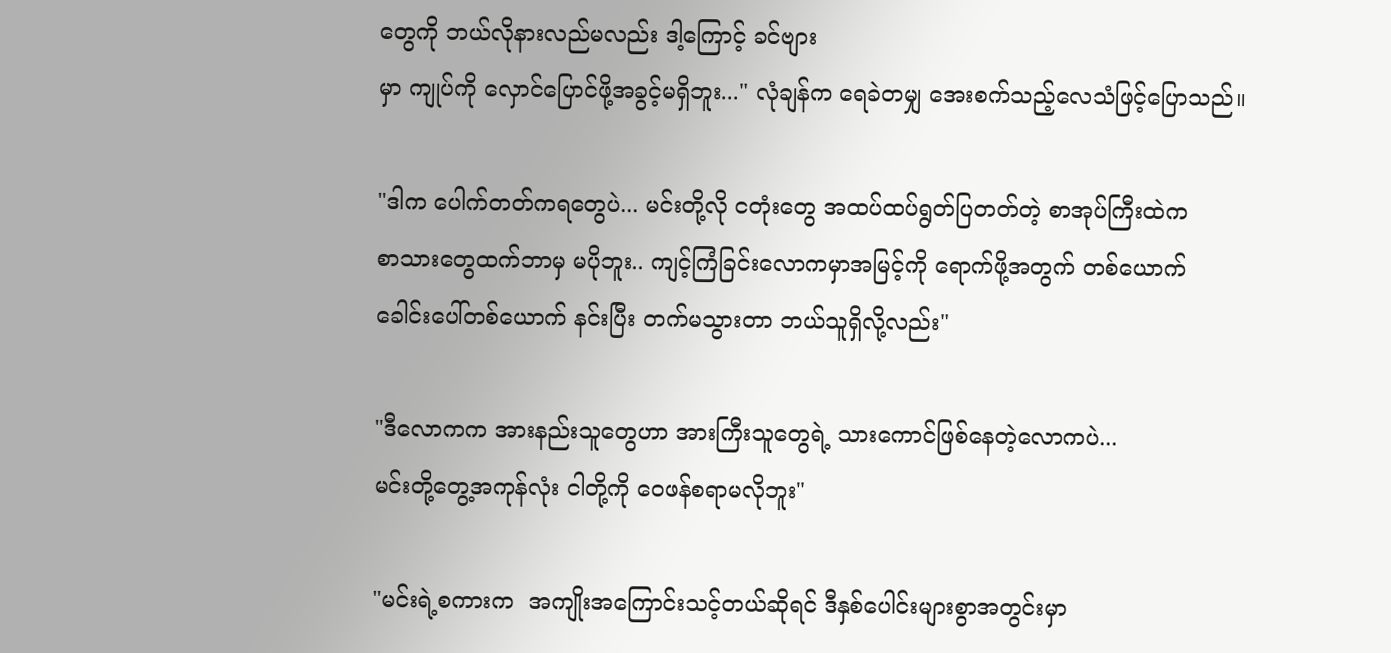တွေကို ဘယ်လိုနားလည်မလည်း ဒါ့ကြောင့် ခင်ဗျား
မှာ ကျုပ်ကို လှောင်ပြောင်ဖို့အခွင့်မရှိဘူး..." လုံချန်က ရေခဲတမျှ အေးစက်သည့်လေသံဖြင့်ပြောသည်။

"ဒါက ပေါက်တတ်ကရတွေပဲ... မင်းတို့လို ငတုံးတွေ အထပ်ထပ်ရွတ်ပြတတ်တဲ့ စာအုပ်ကြီးထဲက
စာသားတွေထက်ဘာမှ မပိုဘူး.. ကျင့်ကြံခြင်းလောကမှာအမြင့်ကို ရောက်ဖို့အတွက် တစ်ယောက်
ခေါင်းပေါ်တစ်ယောက် နင်းပြီး တက်မသွားတာ ဘယ်သူရှိလို့လည်း"

"ဒီလောကက အားနည်းသူတွေဟာ အားကြီးသူတွေရဲ့ သားကောင်ဖြစ်နေတဲ့လောကပဲ...
မင်းတို့တွေ့အကုန်လုံး ငါတို့ကို ဝေဖန်စရာမလိုဘူး"

"မင်းရဲ့စကားက  အကျိုးအကြောင်းသင့်တယ်ဆိုရင် ဒီနှစ်ပေါင်းများစွာအတွင်းမှာ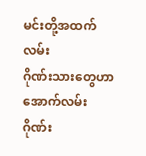မင်းတို့အထက်လမ်း
ဂိုဏ်းသားတွေဟာ အောက်လမ်းဂိုဏ်း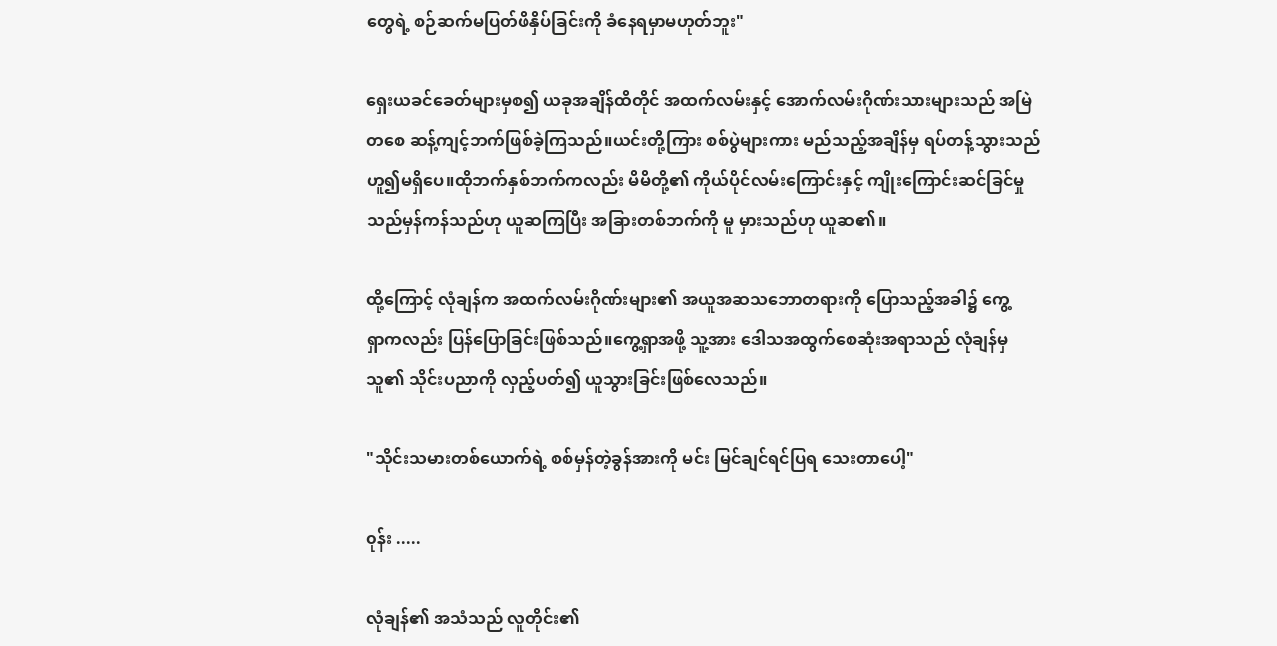တွေရဲ့ စဉ်ဆက်မပြတ်ဖိနှိပ်ခြင်းကို ခံနေရမှာမဟုတ်ဘူး"

ရှေးယခင်ခေတ်များမှစ၍ ယခုအချိန်ထိတိုင် အထက်လမ်းနှင့် အောက်လမ်းဂိုဏ်းသားများသည် အမြဲ
တစေ ဆန့်ကျင့်ဘက်ဖြစ်ခဲ့ကြသည်။ယင်းတို့ကြား စစ်ပွဲများကား မည်သည့်အချိန်မှ ရပ်တန့်သွားသည်
ဟူ၍မရှိပေ။ထိုဘက်နှစ်ဘက်ကလည်း မိမိတို့၏ ကိုယ်ပိုင်လမ်းကြောင်းနှင့် ကျိုးကြောင်းဆင်ခြင်မှု
သည်မှန်ကန်သည်ဟု ယူဆကြပြီး အခြားတစ်ဘက်ကို မူ မှားသည်ဟု ယူဆ၏။

ထို့ကြောင့် လုံချန်က အထက်လမ်းဂိုဏ်းများ၏ အယူအဆသဘောတရားကို ပြောသည့်အခါ၌ ကွေ့
ရှာကလည်း ပြန်ပြောခြင်းဖြစ်သည်။ကွေ့ရှာအဖို့ သူ့အား ဒေါသအထွက်စေဆုံးအရာသည် လုံချန်မှ
သူ၏ သိုင်းပညာကို လှည့်ပတ်၍ ယူသွားခြင်းဖြစ်လေသည်။

"သိုင်းသမားတစ်ယောက်ရဲ့ စစ်မှန်တဲ့ခွန်အားကို မင်း မြင်ချင်ရင်ပြရ သေးတာပေါ့"

၀ုန်း .....

လုံချန်၏ အသံသည် လူတိုင်း၏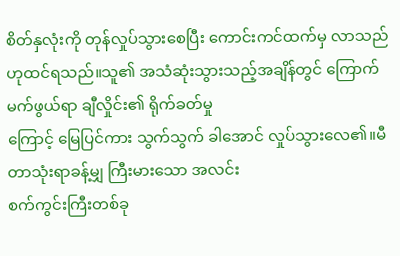စိတ်နှလုံးကို တုန်လှုပ်သွားစေပြီး ကောင်းကင်ထက်မှ လာသည်
ဟုထင်ရသည်။သူ၏ အသံဆုံးသွားသည့်အချိန်တွင် ကြောက်မက်ဖွယ်ရာ ချီလှိုင်း၏ ရိုက်ခတ်မှု
ကြောင့် မြေပြင်ကား သွက်သွက် ခါအောင် လှုပ်သွားလေ၏။မီတာသုံးရာခန့်မျှ ကြီးမားသော အလင်း
စက်ကွင်းကြီးတစ်ခု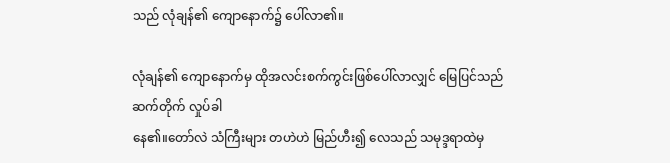သည် လုံချန်၏ ကျောနောက်၌ ပေါ်လာ၏။

လုံချန်၏ ကျောနောက်မှ ထိုအလင်းစက်ကွင်းဖြစ်ပေါ်လာလျှင် မြေပြင်သည်ဆက်တိုက် လှုပ်ခါ
နေ၏။တော်လဲ သံကြီးများ တဟဲဟဲ မြည်ဟီး၍ လေသည် သမုဒ္ဒရာထဲမှ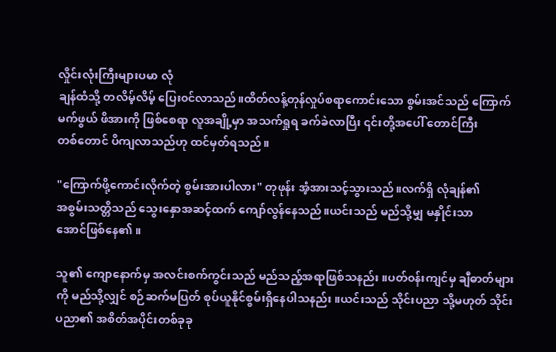လှိုင်းလုံးကြီးများပမာ လုံ
ချန်ထံသို့ တလိမ့်လိမ့် ပြေး၀င်လာသည်။ထိတ်လန့်တုန်လှုပ်စရာကောင်းသော စွမ်းအင်သည် ကြောက်
မက်ဖွယ် ဖိအားကို ဖြစ်စေရာ လူအချို့မှာ အသက်ရှုရ ခက်ခဲလာပြီး ၎င်းတို့အပေါ် တောင်ကြီး
တစ်တောင် ပိကျလာသည်ဟု ထင်မှတ်ရသည်။

"ကြောက်ဖို့ကောင်းလိုက်တဲ့ စွမ်းအားပါလား" တုဖုန်း အံ့အားသင့်သွားသည်။လက်ရှိ လုံချန်၏
အစွမ်းသတ္တိသည် သွေးနှောအဆင့်ထက် ကျော်လွန်နေသည်။ယင်းသည် မည်သို့မျှ မနှိုင်းသာ
အောင်ဖြစ်နေ၏။

သူ၏ ကျောနောက်မှ အလင်းစက်ကွင်းသည် မည်သည့်အရာဖြစ်သနည်း။ပတ်၀န်းကျင်မှ ချီဓာတ်များ
ကို မည်သို့လျှင် စဉ်ဆက်မပြတ် စုပ်ယူနိုင်စွမ်းရှိနေပါသနည်း။ယင်းသည် သိုင်းပညာ သို့မဟုတ် သိုင်း
ပညာ၏ အစိတ်အပိုင်းတစ်ခုခု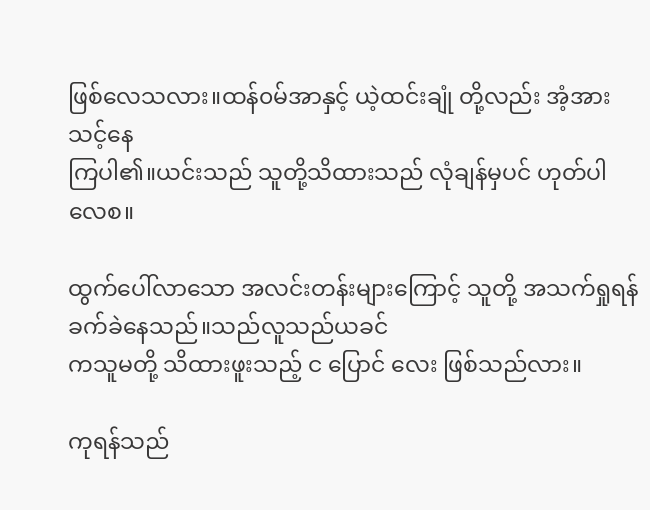ဖြစ်လေသလား။ထန်၀မ်အာနှင့် ယဲ့ထင်းချုံ တို့လည်း အံ့အားသင့်နေ
ကြပါ၏။ယင်းသည် သူတို့သိထားသည် လုံချန်မှပင် ဟုတ်ပါလေစ။

ထွက်ပေါ်လာသော အလင်းတန်းများကြောင့် သူတို့ အသက်ရှုရန် ခက်ခဲနေသည်။သည်လူသည်ယခင်
ကသူမတို့ သိထားဖူးသည့် င ပြောင် လေး ဖြစ်သည်လား။

ကုရန်သည်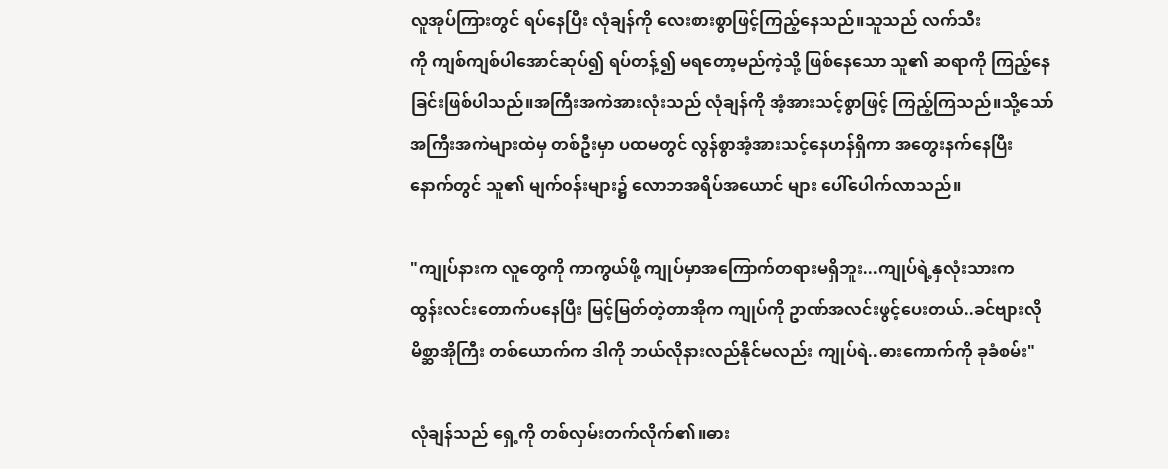လူအုပ်ကြားတွင် ရပ်နေပြီး လုံချန်ကို လေးစားစွာဖြင့်ကြည့်နေသည်။သူသည် လက်သီး
ကို ကျစ်ကျစ်ပါအောင်ဆုပ်၍ ရပ်တန့်၍ မရတော့မည်ကဲ့သို့ ဖြစ်နေသော သူ၏ ဆရာကို ကြည့်နေ
ခြင်းဖြစ်ပါသည်။အကြီးအကဲအားလုံးသည် လုံချန်ကို အံ့အားသင့်စွာဖြင့် ကြည့်ကြသည်။သို့သော်
အကြီးအကဲများထဲမှ တစ်ဦးမှာ ပထမတွင် လွန်စွာအံ့အားသင့်နေဟန်ရှိကာ အတွေးနက်နေပြီး
နောက်တွင် သူ၏ မျက်၀န်းများ၌ လောဘအရိပ်အယောင် များ ပေါ်ပေါက်လာသည်။

"ကျုပ်နားက လူတွေကို ကာကွယ်ဖို့ ကျုပ်မှာအကြောက်တရားမရှိဘူး...ကျုပ်ရဲ့နှလုံးသားက
ထွန်းလင်းတောက်ပနေပြီး မြင့်မြတ်တဲ့တာအိုက ကျုပ်ကို ဥာဏ်အလင်းဖွင့်ပေးတယ်..ခင်ဗျားလို
မိစ္ဆာအိုကြီး တစ်ယောက်က ဒါကို ဘယ်လိုနားလည်နိုင်မလည်း ကျုပ်ရဲ..ဓားကောက်ကို ခုခံစမ်း"

လုံချန်သည် ရှေ့ကို တစ်လှမ်းတက်လိုက်၏။ဓား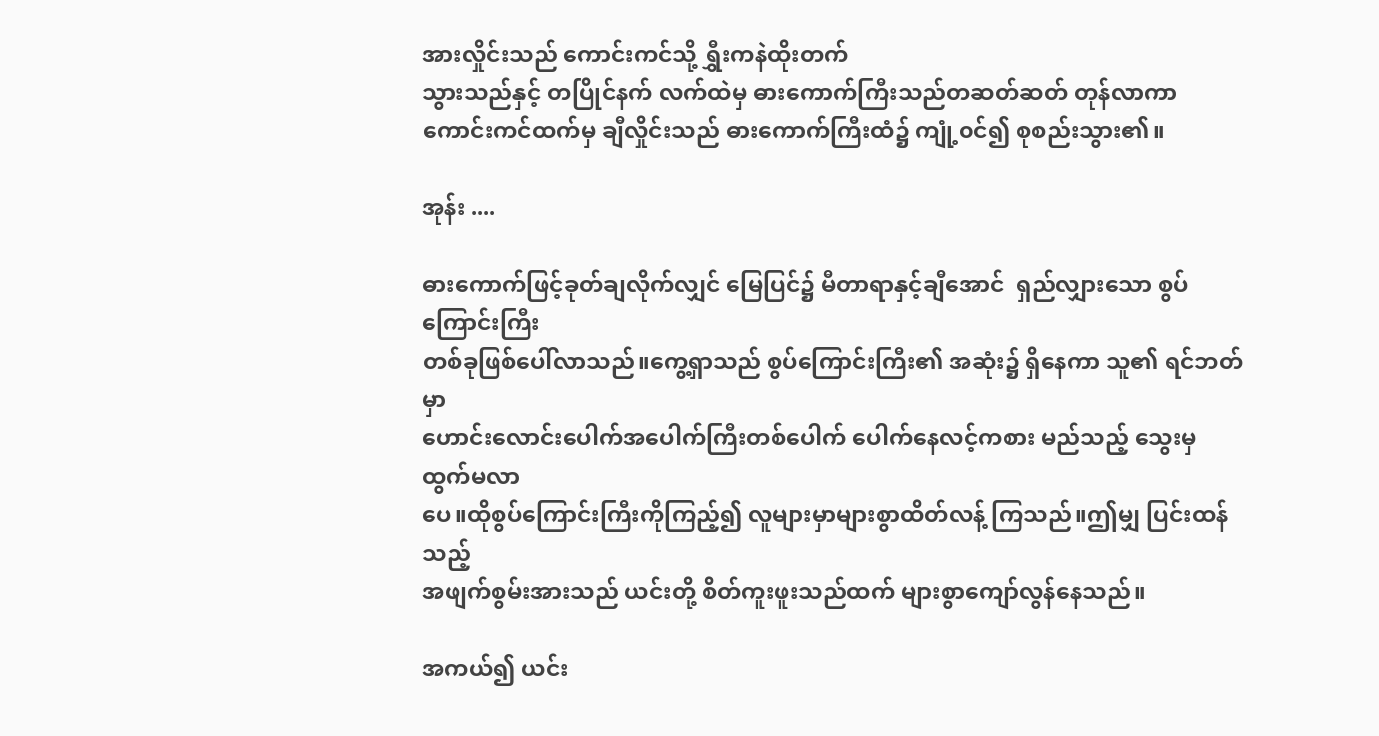အားလှိုင်းသည် ကောင်းကင်သို့ ရွှီးကနဲထိုးတက်
သွားသည်နှင့် တပြိုင်နက် လက်ထဲမှ ဓားကောက်ကြီးသည်တဆတ်ဆတ် တုန်လာကာ
ကောင်းကင်ထက်မှ ချီလှိုင်းသည် ဓားကောက်ကြီးထံ၌ ကျုံ့၀င်၍ စုစည်းသွား၏။

အုန်း ....

ဓားကောက်ဖြင့်ခုတ်ချလိုက်လျှင် မြေပြင်၌ မီတာရာနှင့်ချီအောင်  ရှည်လျှားသော စွပ်ကြောင်းကြီး
တစ်ခုဖြစ်ပေါ်လာသည်။ကွေ့ရှာသည် စွပ်ကြောင်းကြီး၏ အဆုံး၌ ရှိနေကာ သူ၏ ရင်ဘတ်မှာ
ဟောင်းလောင်းပေါက်အပေါက်ကြီးတစ်ပေါက် ပေါက်နေလင့်ကစား မည်သည့် သွေးမှ ထွက်မလာ
ပေ။ထိုစွပ်ကြောင်းကြီးကိုကြည့်၍ လူများမှာများစွာထိတ်လန့် ကြသည်။ဤမျှ ပြင်းထန်သည့်
အဖျက်စွမ်းအားသည် ယင်းတို့ စိတ်ကူးဖူးသည်ထက် များစွာကျော်လွန်နေသည်။

အကယ်၍ ယင်း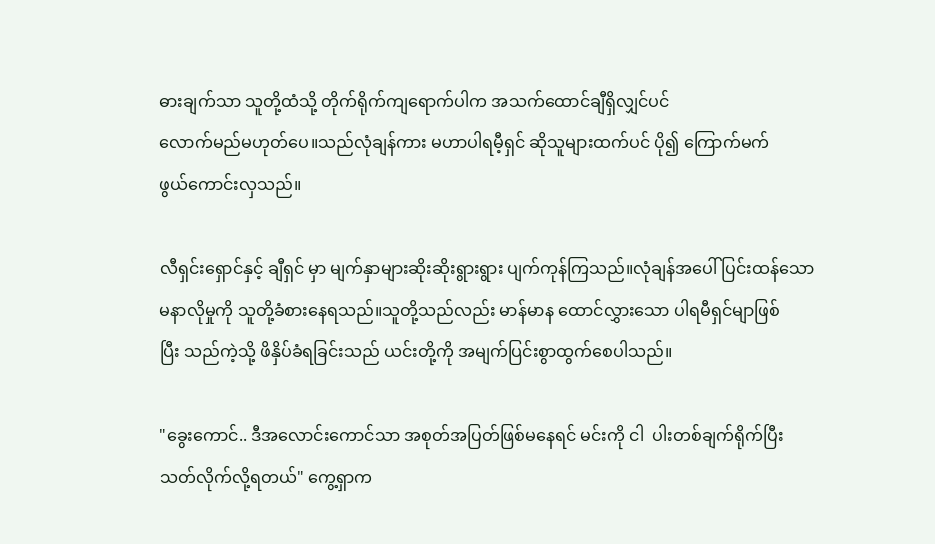ဓားချက်သာ သူတို့ထံသို့ တိုက်ရိုက်ကျရောက်ပါက အသက်ထောင်ချီရှိလျှင်ပင်
လောက်မည်မဟုတ်ပေ။သည်လုံချန်ကား မဟာပါရမီ့ရှင် ဆိုသူများထက်ပင် ပို၍ ကြောက်မက်
ဖွယ်ကောင်းလှသည်။

လီရှင်းရှောင်နှင့် ချီရှင် မှာ မျက်နှာများဆိုးဆိုးရွားရွား ပျက်ကုန်ကြသည်။လုံချန်အပေါ် ပြင်းထန်သော
မနာလိုမှုကို သူတို့ခံစားနေရသည်။သူတို့သည်လည်း မာန်မာန ထောင်လွှားသော ပါရမီရှင်မျာဖြစ်
ပြီး သည်ကဲ့သို့ ဖိနှိပ်ခံရခြင်းသည် ယင်းတို့ကို အမျက်ပြင်းစွာထွက်စေပါသည်။

"ခွေးကောင်.. ဒီအလောင်းကောင်သာ အစုတ်အပြတ်ဖြစ်မနေရင် မင်းကို ငါ  ပါးတစ်ချက်ရိုက်ပြီး
သတ်လိုက်လို့ရတယ်" ကွေ့ရှာက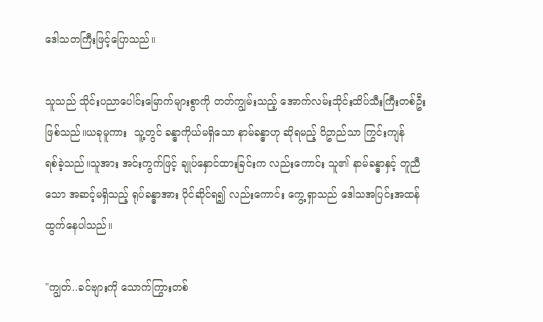ဒေါသတကြီးဖြင့်ပြောသည်။

သူသည် သိုင်းပညာပေါင်းမြောက်များစွာကို တတ်ကျွမ်းသည့် အောက်လမ်းသိုင်းထိပ်သီးကြီးတစ်ဦး
ဖြစ်သည်။ယခုမူကား  သူ့တွင် ခန္ဓာကိုယ်မရှိသော နာမ်ခန္ဓာဟု ဆိုရမည့် ဝိဥာည်သာ ကြွင်းကျန်
ရစ်ခဲ့သည်။သူအား အင်းကွက်ဖြင့် ချုပ်နှောင်ထားခြင်းက လည်းကောင်း သူ၏ နာမ်ခန္ဓာနှင့် တူညီ
သော အဆင့်မရှိသည့် ရုပ်ခန္ဓာအား ပိုင်ဆိုင်ရ၍ လည်းကောင်း ကွေ့ရှာသည် ဒေါသအပြင်းအထန်
ထွက်နေပါသည်။

"ကျွတ်..ခင်ဗျားကို သောက်ကြွားတစ်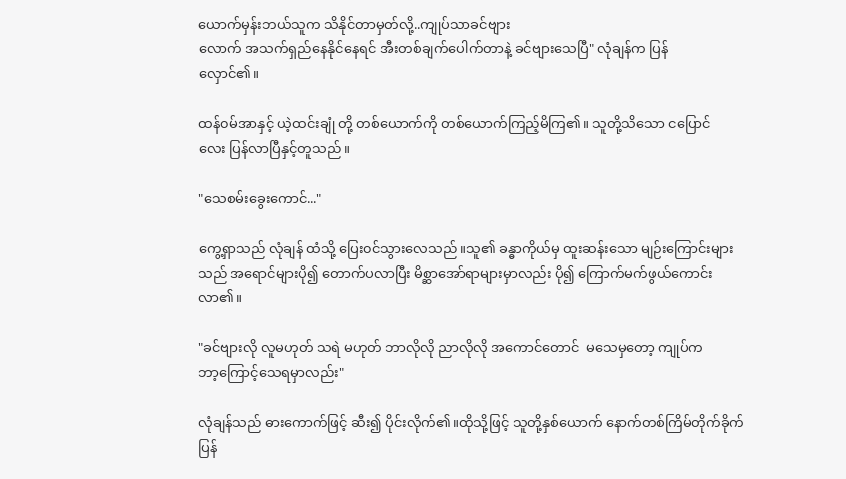ယောက်မှန်းဘယ်သူက သိနိုင်တာမှတ်လို့..ကျုပ်သာခင်ဗျား
လောက် အသက်ရှည်နေနိုင်နေရင် အီးတစ်ချက်ပေါက်တာနဲ့ ခင်ဗျားသေပြီ" လုံချန်က ပြန်
လှောင်၏။

ထန်၀မ်အာနှင့် ယဲ့ထင်းချုံ တို့ တစ်ယောက်ကို တစ်ယောက်ကြည့်မိကြ၏။ သူတို့သိသော ငပြောင်
လေး ပြန်လာပြီနှင့်တူသည်။

"သေစမ်းခွေးကောင်..."

ကွေ့ရှာသည် လုံချန် ထံသို့ ပြေး၀င်သွားလေသည်။သူ၏ ခန္ဓာကိုယ်မှ ထူးဆန်းသော မျဉ်းကြောင်းများ
သည် အရောင်များပို၍ တောက်ပလာပြီး မိစ္ဆာအော်ရာများမှာလည်း ပို၍ ကြောက်မက်ဖွယ်ကောင်း
လာ၏။

"ခင်ဗျားလို လူမဟုတ် သရဲ မဟုတ် ဘာလိုလို ညာလိုလို အကောင်တောင်  မသေမှတော့ ကျုပ်က
ဘာ့ကြောင့်သေရမှာလည်း"

လုံချန်သည် ဓားကောက်ဖြင့် ဆီး၍ ပိုင်းလိုက်၏။ထိုသို့ဖြင့် သူတို့နှစ်ယောက် နောက်တစ်ကြိမ်တိုက်ခိုက်
ပြန်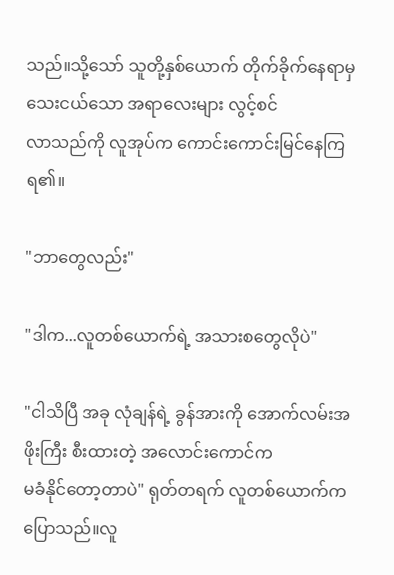သည်။သို့သော် သူတို့နှစ်ယောက် တိုက်ခိုက်နေရာမှ သေးငယ်သော အရာလေးများ လွင့်စင်
လာသည်ကို လူအုပ်က ကောင်းကောင်းမြင်နေကြရ၏။

"ဘာတွေလည်း"

"ဒါက...လူတစ်ယောက်ရဲ့ အသားစတွေလိုပဲ"

"ငါသိပြီ အခု လုံချန်ရဲ့ ခွန်အားကို အောက်လမ်းအဖိုးကြီး စီးထားတဲ့ အလောင်းကောင်က
မခံနိုင်တော့တာပဲ" ရုတ်တရက် လူတစ်ယောက်က ပြောသည်။လူ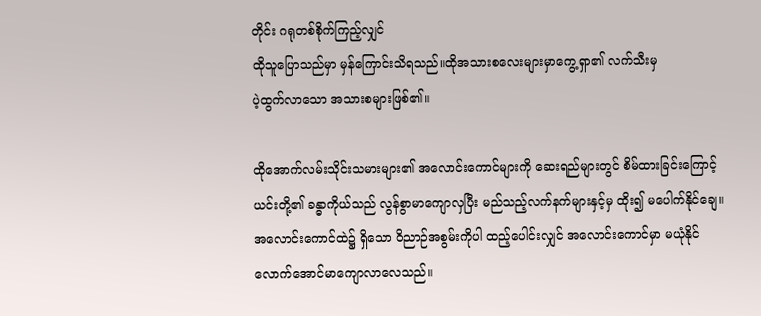တိုင်း ဂရုတစ်စိုက်ကြည့်လျှင်
ထိုသူပြောသည်မှာ မှန်ကြောင်းသိရသည်။ထိုအသားစလေးများမှာကွေ့ရှာ၏ လက်သီးမှ
ပဲ့ထွက်လာသော အသားစများဖြစ်၏။

ထိုအောက်လမ်းသိုင်းသမားများ၏ အလောင်းကောင်များကို ဆေးရည်များတွင် စိမ်ထားခြင်းကြောင့်
ယင်းတို့၏ ခန္ဓာကိုယ်သည် လွန်စွာမာကျောလှပြီး မည်သည့်လက်နက်များနှင့်မှ ထိုး၍ မပေါက်နိုင်ချေ။
အလောင်းကောင်ထဲ၌ ရှိသော ဝိညာဉ်အစွမ်းကိုပါ ထည့်ပေါင်းလျှင် အလောင်းကောင်မှာ မယုံနိုင်
လောက်အောင်မာကျောလာလေသည်။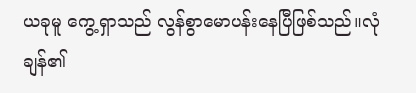ယခုမူ ကွေ့ရှာသည် လွန်စွာမောပန်းနေပြီဖြစ်သည်။လုံချန်၏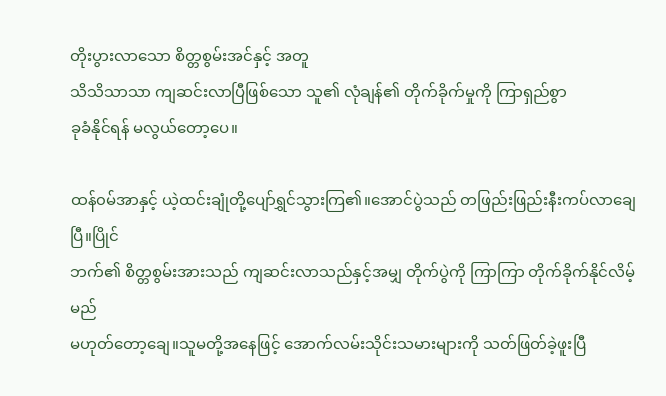တိုးပွားလာသော စိတ္တစွမ်းအင်နှင့် အတူ
သိသိသာသာ ကျဆင်းလာပြီဖြစ်သော သူ၏ လုံချန်၏ တိုက်ခိုက်မှုကို ကြာရှည်စွာ
ခုခံနိုင်ရန် မလွယ်တော့ပေ။

ထန်၀မ်အာနှင့် ယဲ့ထင်းချုံတို့ပျော်ရွှင်သွားကြ၏။အောင်ပွဲသည် တဖြည်းဖြည်းနီးကပ်လာချေပြီ။ပြိုင်
ဘက်၏ စိတ္တစွမ်းအားသည် ကျဆင်းလာသည်နှင့်အမျှ တိုက်ပွဲကို ကြာကြာ တိုက်ခိုက်နိုင်လိမ့်မည်
မဟုတ်တော့ချေ။သူမတို့အနေဖြင့် အောက်လမ်းသိုင်းသမားများကို သတ်ဖြတ်ခဲ့ဖူးပြီ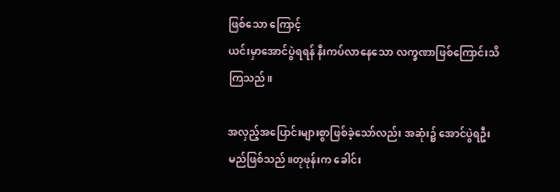ဖြစ်သော ကြောင့်
ယင်းမှာအောင်ပွဲရရန် နီးကပ်လာနေသော လက္ခဏာဖြစ်ကြောင်းသိကြသည်။

အလှည့်အပြောင်းများစွာဖြစ်ခဲ့သော်လည်း အဆုံး၌ အောင်ပွဲရဦးမည်ဖြစ်သည်။တုဖုန်းက ခေါင်း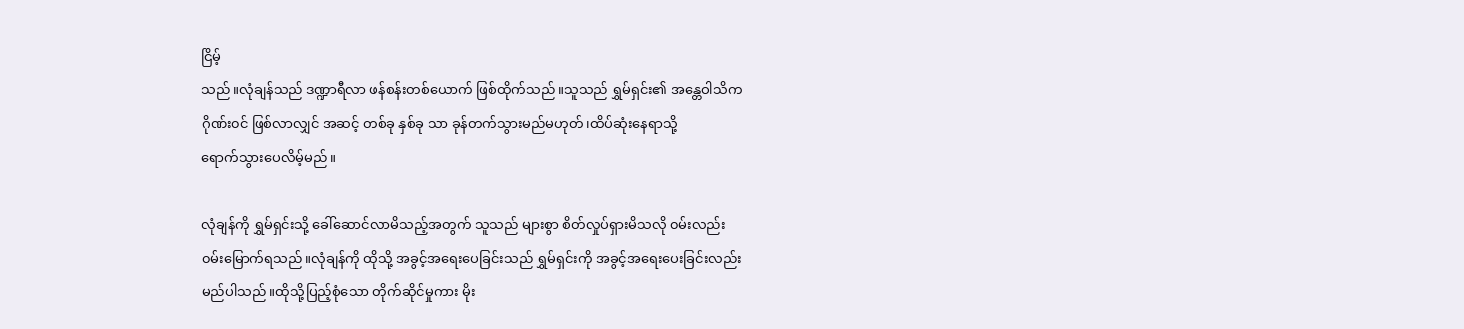ငြိမ့်
သည်။လုံချန်သည် ဒဏ္ဍာရီလာ ဖန်စန်းတစ်ယောက် ဖြစ်ထိုက်သည်။သူသည် ရွှမ်ရှင်း၏ အန္တေဝါသိက
ဂိုဏ်း၀င် ဖြစ်လာလျှင် အဆင့် တစ်ခု နှစ်ခု သာ ခုန်တက်သွားမည်မဟုတ်၊ထိပ်ဆုံးနေရာသို့
ရောက်သွားပေလိမ့်မည်။

လုံချန်ကို ရွှမ်ရှင်းသို့ ခေါ်ဆောင်လာမိသည့်အတွက် သူသည် များစွာ စိတ်လှုပ်ရှားမိသလို ၀မ်းလည်း
၀မ်းမြောက်ရသည်။လုံချန်ကို ထိုသို့ အခွင့်အရေးပေခြင်းသည် ရွှမ်ရှင်းကို အခွင့်အရေးပေးခြင်းလည်း
မည်ပါသည်။ထိုသို့ပြည့်စုံသော တိုက်ဆိုင်မှုကား မိုး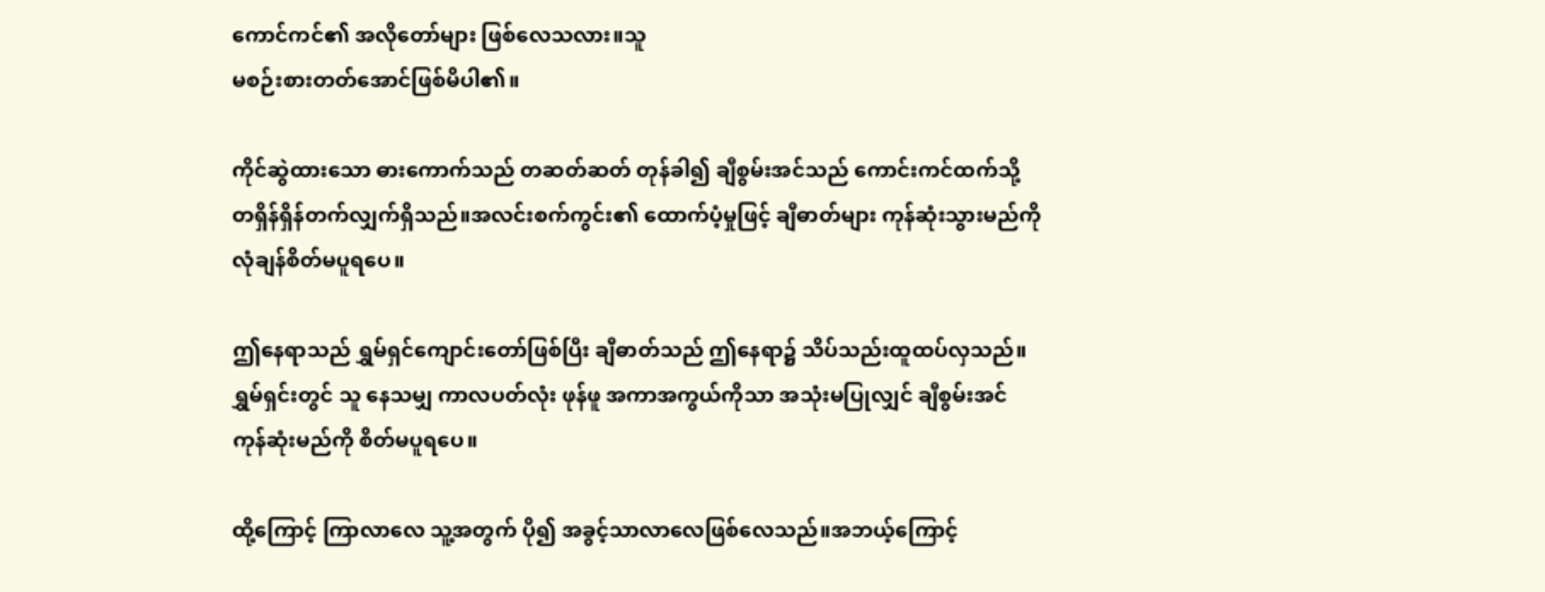ကောင်ကင်၏ အလိုတော်များ ဖြစ်လေသလား။သူ
မစဉ်းစားတတ်အောင်ဖြစ်မိပါ၏။

ကိုင်ဆွဲထားသော ဓားကောက်သည် တဆတ်ဆတ် တုန်ခါ၍ ချီစွမ်းအင်သည် ကောင်းကင်ထက်သို့
တရှိန်ရှိန်တက်လျှက်ရှိသည်။အလင်းစက်ကွင်း၏ ထောက်ပံ့မှုဖြင့် ချီဓာတ်များ ကုန်ဆုံးသွားမည်ကို
လုံချန်စိတ်မပူရပေ။

ဤနေရာသည် ရွှမ်ရှင်ကျောင်းတော်ဖြစ်ပြီး ချီဓာတ်သည် ဤနေရာ၌ သိပ်သည်းထူထပ်လှသည်။
ရွှမ်ရှင်းတွင် သူ နေသမျှ ကာလပတ်လုံး ဖုန်ဖူ အကာအကွယ်ကိုသာ အသုံးမပြုလျှင် ချီစွမ်းအင်
ကုန်ဆုံးမည်ကို စိတ်မပူရပေ။

ထို့ကြောင့် ကြာလာလေ သူ့အတွက် ပို၍ အခွင့်သာလာလေဖြစ်လေသည်။အဘယ့်ကြောင့်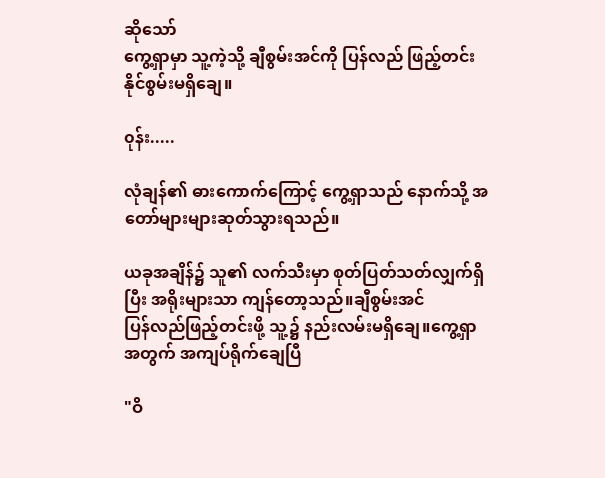ဆိုသော်
ကွေ့ရှာမှာ သူ့ကဲ့သို့ ချီစွမ်းအင်ကို ပြန်လည် ဖြည့်တင်းနိုင်စွမ်းမရှိချေ။

၀ုန်း.....

လုံချန်၏ ဓားကောက်ကြောင့် ကွေ့ရှာသည် နောက်သို့ အတော်များများဆုတ်သွားရသည်။

ယခုအချိန်၌ သူ၏ လက်သီးမှာ စုတ်ပြတ်သတ်လျှက်ရှိပြီး အရိုးများသာ ကျန်တော့သည်။ချီစွမ်းအင်
ပြန်လည်ဖြည့်တင်းဖို့ သူ့၌ နည်းလမ်းမရှိချေ။ကွေ့ရှာအတွက် အကျပ်ရိုက်ချေပြီ

"ဝိ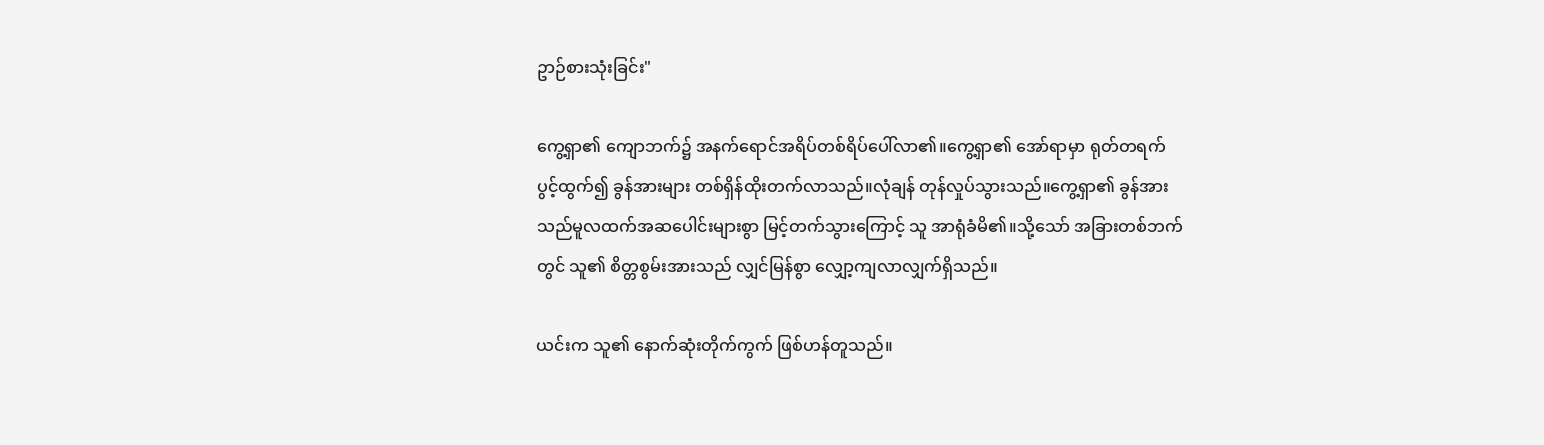ဥာဉ်စားသုံးခြင်း"

ကွေ့ရှာ၏ ကျောဘက်၌ အနက်ရောင်အရိပ်တစ်ရိပ်ပေါ်လာ၏။ကွေ့ရှာ၏ အော်ရာမှာ ရုတ်တရက်
ပွင့်ထွက်၍ ခွန်အားများ တစ်ရှိန်ထိုးတက်လာသည်။လုံချန် တုန်လှုပ်သွားသည်။ကွေ့ရှာ၏ ခွန်အား
သည်မူလထက်အဆပေါင်းများစွာ မြင့်တက်သွားကြောင့် သူ အာရုံခံမိ၏။သို့သော် အခြားတစ်ဘက်
တွင် သူ၏ စိတ္တစွမ်းအားသည် လျှင်မြန်စွာ လျှော့ကျလာလျှက်ရှိသည်။

ယင်းက သူ၏ နောက်ဆုံးတိုက်ကွက် ဖြစ်ဟန်တူသည်။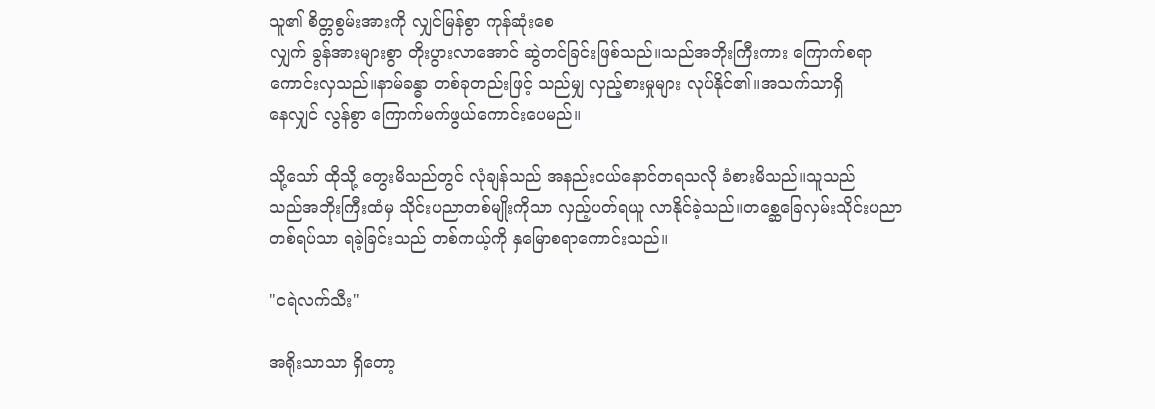သူ၏ စိတ္တစွမ်းအားကို လျှင်မြန်စွာ ကုန်ဆုံးစေ
လျှက် ခွန်အားများစွာ တိုးပွားလာအောင် ဆွဲတင်ခြင်းဖြစ်သည်။သည်အဘိုးကြီးကား ကြောက်စရာ
ကောင်းလှသည်။နာမ်ခန္ဓာ တစ်ခုတည်းဖြင့် သည်မျှ လှည့်စားမှုများ လုပ်နိုင်၏။အသက်သာရှိ
နေလျှင် လွန်စွာ ကြောက်မက်ဖွယ်ကောင်းပေမည်။

သို့သော် ထိုသို့ တွေးမိသည်တွင် လုံချန်သည် အနည်းငယ်နောင်တရသလို ခံစားမိသည်။သူသည်
သည်အဘိုးကြီးထံမှ သိုင်းပညာတစ်မျိုးကိုသာ လှည့်ပတ်ရယူ လာနိုင်ခဲ့သည်။တစ္ဆေခြေလှမ်းသိုင်းပညာ
တစ်ရပ်သာ ရခဲ့ခြင်းသည် တစ်ကယ့်ကို နှမြောစရာကောင်းသည်။

"ငရဲလက်သီး"

အရိုးသာသာ ရှိတော့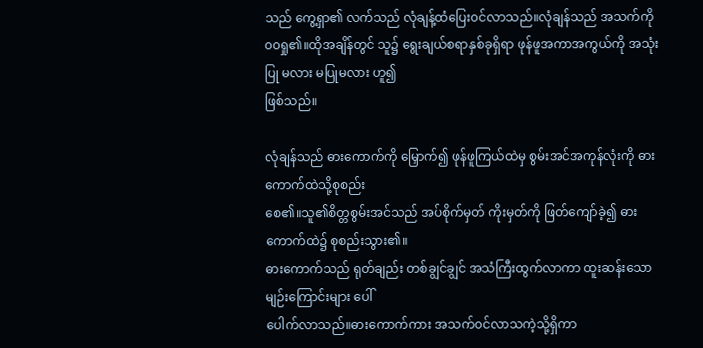သည် ကွေ့ရှာ၏ လက်သည် လုံချန့်ထံပြေး၀င်လာသည်။လုံချန်သည် အသက်ကို
၀၀ရှု၏။ထိုအချိန်တွင် သူ၌ ရွေးချယ်စရာနှစ်ခုရှိရာ ဖုန်ဖူအကာအကွယ်ကို အသုံးပြု မလား မပြုမလား ဟူ၍
ဖြစ်သည်။

လုံချန်သည် ဓားကောက်ကို မြှောက်၍ ဖုန်ဖူကြယ်ထဲမှ စွမ်းအင်အကုန်လုံးကို ဓားကောက်ထဲသို့စုစည်း
စေ၏။သူ၏စိတ္တစွမ်းအင်သည် အပ်စိုက်မှတ် ကိုးမှတ်ကို ဖြတ်ကျော်ခဲ့၍ ဓားကောက်ထဲ၌ စုစည်းသွား၏။
ဓားကောက်သည် ရုတ်ချည်း တစ်ချွင်ချွင် အသံကြီးထွက်လာကာ ထူးဆန်းသော မျဉ်းကြောင်းများ ပေါ်
ပေါက်လာသည်။ဓားကောက်ကား အသက်၀င်လာသကဲ့သို့ရှိကာ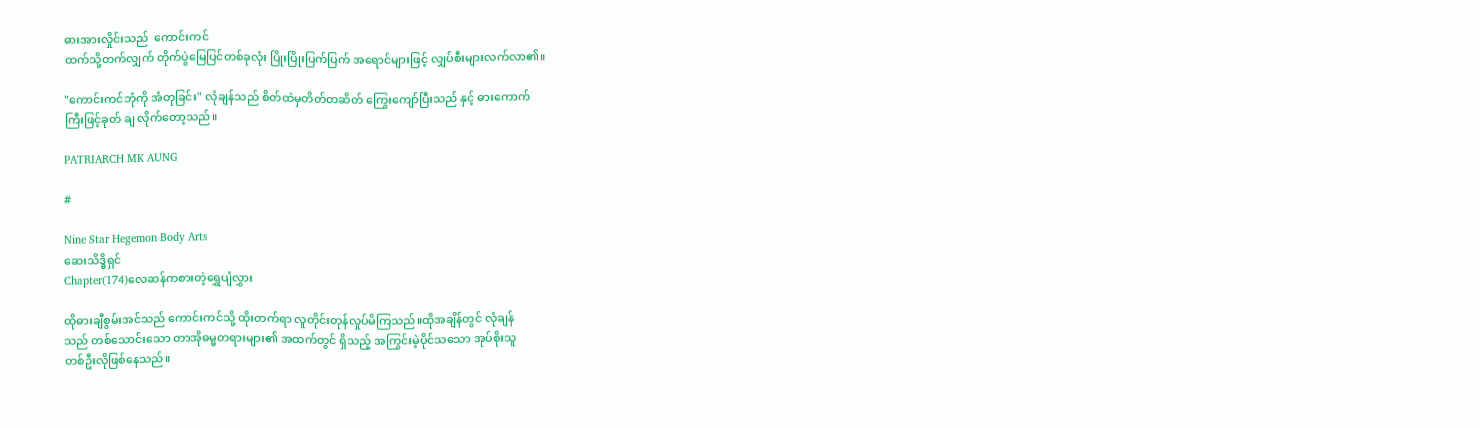ဓားအားလှိုင်းသည်  ကောင်းကင်
ထက်သို့တက်လျှက် တိုက်ပွဲမြေပြင်တစ်ခုလုံး ပြိုးပြိုးပြက်ပြက် အရောင်များဖြင့် လျှပ်စီးများလက်လာ၏။

"ကောင်းကင်ဘုံကို အံတုခြင်း" လုံချန်သည် စိတ်ထဲမှတိတ်တဆိတ် ကြွေးကျော်ပြီးသည် နှင့် ဓားကောက်
ကြီးဖြင့်ခုတ် ချ လိုက်တော့သည်။

PATRIARCH MK AUNG

#

Nine Star Hegemon Body Arts
ဆေးသိဒ္ဓိရှင်
Chapter(174)လေဆန်ကစားတဲ့ရွှေပျံလွှား

ထိုဓားချီစွမ်းအင်သည် ကောင်းကင်သို့ ထိုးတက်ရာ လူတိုင်းတုန်လှုပ်မိကြသည်။ထိုအချိန်တွင် လုံချန်
သည် တစ်သောင်းသော တာအိုဓမ္မတရားများ၏ အထက်တွင် ရှိသည့် အကြွင်းမဲ့ပိုင်သသော အုပ်စိုးသူ
တစ်ဦးလိုဖြစ်နေသည်။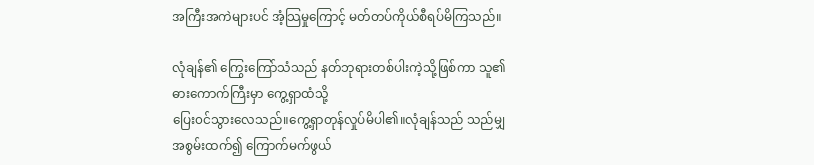အကြီးအကဲများပင် အံ့သြမှုကြောင့် မတ်တပ်ကိုယ်စီရပ်မိကြသည်။

လုံချန်၏ ကြွေးကြော်သံသည် နတ်ဘုရားတစ်ပါးကဲ့သို့ဖြစ်ကာ သူ၏ ဓားကောက်ကြီးမှာ ကွေ့ရှာထံသို့
ပြေး၀င်သွားလေသည်။ကွေ့ရှာတုန်လှုပ်မိပါ၏။လုံချန်သည် သည်မျှ အစွမ်းထက်၍ ကြောက်မက်ဖွယ်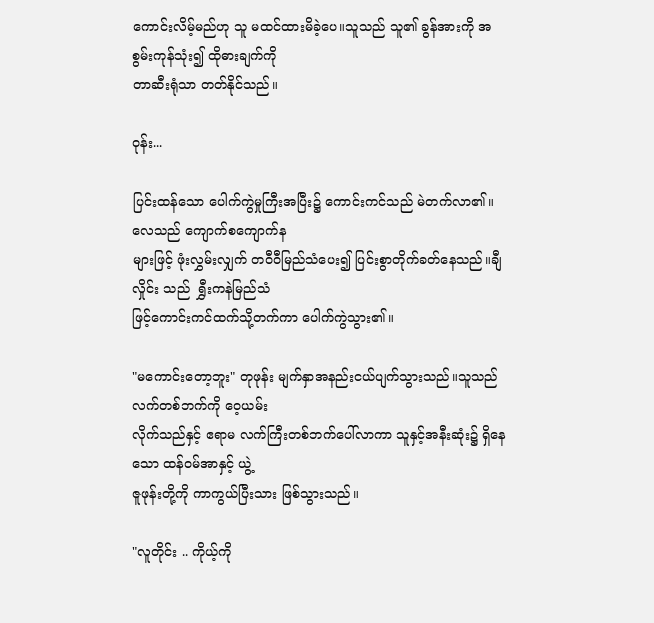ကောင်းလိမ့်မည်ဟု သူ မထင်ထားမိခဲ့ပေ။သူသည် သူ၏ ခွန်အားကို အစွမ်းကုန်သုံး၍ ထိုဓားချက်ကို
တာဆီးရုံသာ တတ်နိုင်သည်။

၀ုန်း...

ပြင်းထန်သော ပေါက်ကွဲမှုကြီးအပြီး၌ ကောင်းကင်သည် မဲတက်လာ၏။လေသည် ကျောက်စကျောက်န
များဖြင့် ဖုံးလွှမ်းလျှက် တဝီ၀ီမြည်သံပေး၍ ပြင်းစွာတိုက်ခတ်နေသည်။ချီလှိုင်း သည်  ရွှီးကနဲမြည်သံ
ဖြင့်ကောင်းကင်ထက်သို့တက်ကာ ပေါက်ကွဲသွား၏။

"မကောင်းတော့ဘူး" တုဖုန်း မျက်နှာအနည်းငယ်ပျက်သွားသည်။သူသည် လက်တစ်ဘက်ကို ဝေ့ယမ်း
လိုက်သည်နှင့် ဧရာမ လက်ကြီးတစ်ဘက်ပေါ်လာကာ သူနှင့်အနီးဆုံး၌ ရှိနေသော ထန်၀မ်အာနှင့် ယွဲ့
ဇူဖုန်းတို့ကို ကာကွယ်ပြီးသား ဖြစ်သွားသည်။

"လူတိုင်း .. ကိုယ့်ကို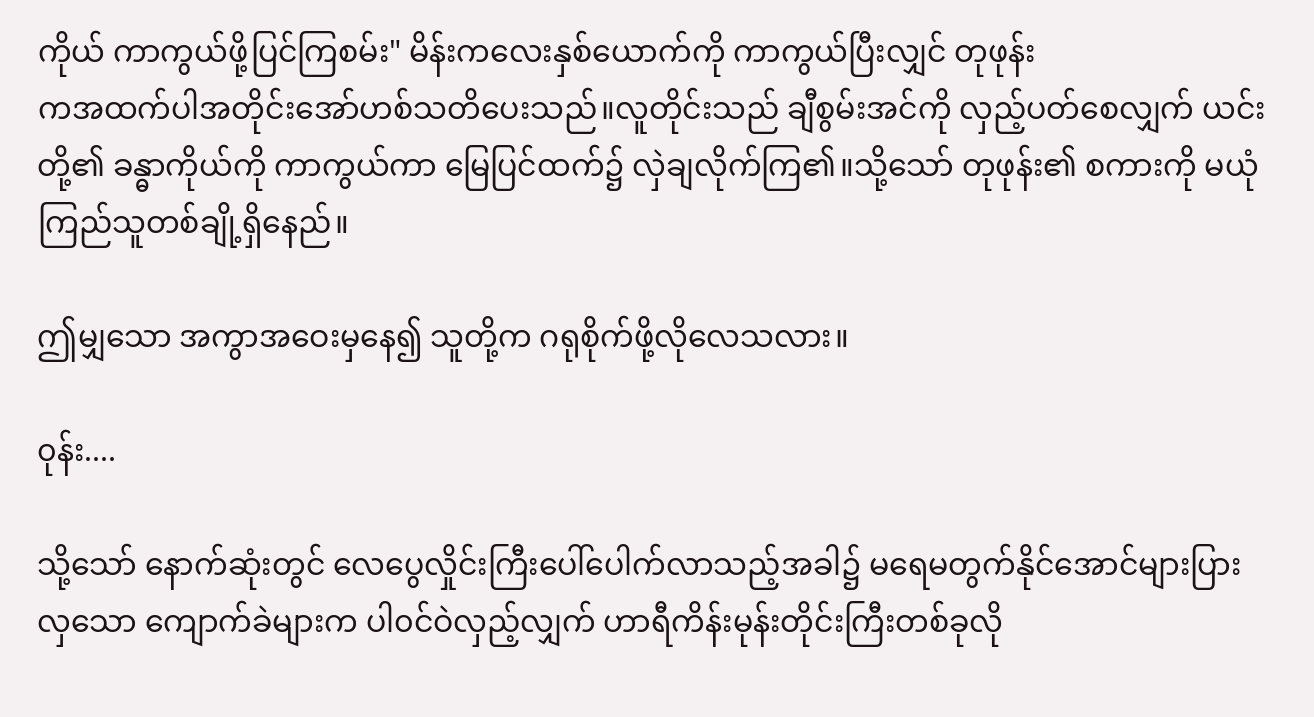ကိုယ် ကာကွယ်ဖို့ပြင်ကြစမ်း" မိန်းကလေးနှစ်ယောက်ကို ကာကွယ်ပြီးလျှင် တုဖုန်း
ကအထက်ပါအတိုင်းအော်ဟစ်သတိပေးသည်။လူတိုင်းသည် ချီစွမ်းအင်ကို လှည့်ပတ်စေလျှက် ယင်း
တို့၏ ခန္ဓာကိုယ်ကို ကာကွယ်ကာ မြေပြင်ထက်၌ လှဲချလိုက်ကြ၏။သို့သော် တုဖုန်း၏ စကားကို မယုံ
ကြည်သူတစ်ချို့ရှိနေည်။

ဤမျှသော အကွာအဝေးမှနေ၍ သူတို့က ဂရုစိုက်ဖို့လိုလေသလား။

၀ုန်း....

သို့သော် နောက်ဆုံးတွင် လေပွေလှိုင်းကြီးပေါ်ပေါက်လာသည့်အခါ၌ မရေမတွက်နိုင်အောင်များပြား
လှသော ကျောက်ခဲများက ပါ၀င်ဝဲလှည့်လျှက် ဟာရီကိန်းမုန်းတိုင်းကြီးတစ်ခုလို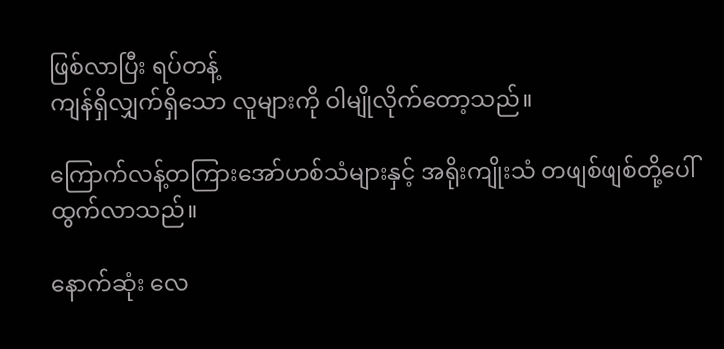ဖြစ်လာပြီး ရပ်တန့်
ကျန်ရှိလျှက်ရှိသော လူများကို ဝါမျိုလိုက်တော့သည်။

ကြောက်လန့်တကြားအော်ဟစ်သံများနှင့် အရိုးကျိုးသံ တဖျစ်ဖျစ်တို့ပေါ်ထွက်လာသည်။

နောက်ဆုံး လေ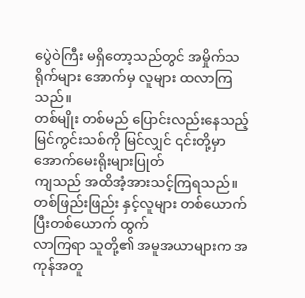ပွေဲဝဲကြီး မရှိတော့သည်တွင် အမှိုက်သရိုက်များ အောက်မှ လူများ ထလာကြသည်။
တစ်မျိုး တစ်မည် ပြောင်းလည်းနေသည့် မြင်ကွင်းသစ်ကို မြင်လျှင် ၎င်းတို့မှာ အောက်မေးရိုးများပြုတ်
ကျသည် အထိအံ့အားသင့်ကြရသည်။တစ်ဖြည်းဖြည်း နှင့်လူများ တစ်ယောက်ပြီးတစ်ယောက် ထွက်
လာကြရာ သူတို့၏ အမူအယာများက အကုန်အတူ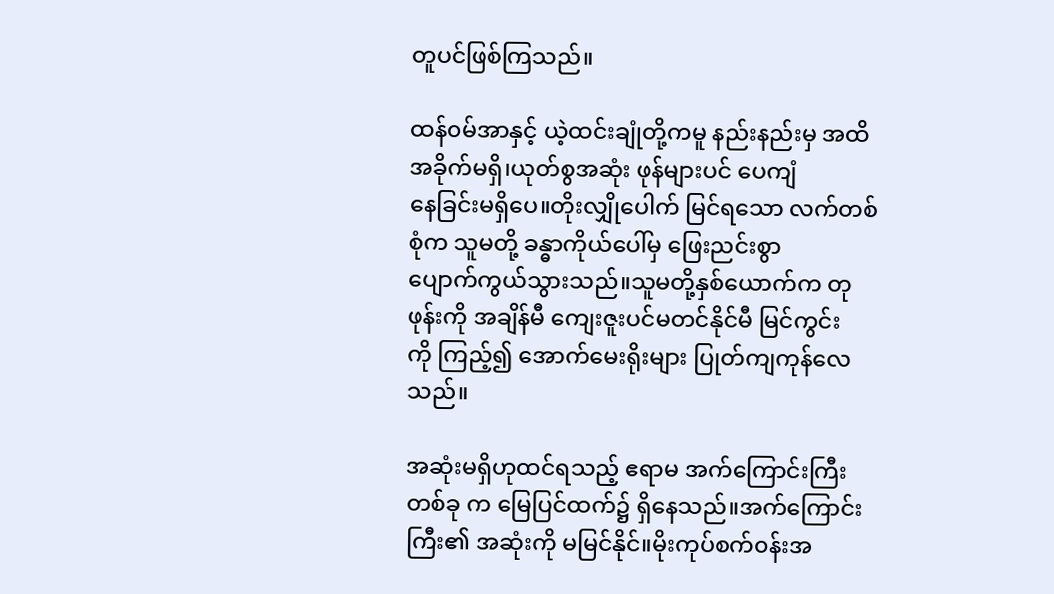တူပင်ဖြစ်ကြသည်။

ထန်၀မ်အာနှင့် ယဲ့ထင်းချုံတို့ကမူ နည်းနည်းမှ အထိအခိုက်မရှိ၊ယုတ်စွအဆုံး ဖုန်များပင် ပေကျံ
နေခြင်းမရှိပေ။တိုးလျှိုပေါက် မြင်ရသော လက်တစ်စုံက သူမတို့ ခန္ဓာကိုယ်ပေါ်မှ ဖြေးညင်းစွာ
ပျောက်ကွယ်သွားသည်။သူမတို့နှစ်ယောက်က တုဖုန်းကို အချိန်မီ ကျေးဇူးပင်မတင်နိုင်မီ မြင်ကွင်း
ကို ကြည့်၍ အောက်မေးရိုးများ ပြုတ်ကျကုန်လေသည်။

အဆုံးမရှိဟုထင်ရသည့် ဧရာမ အက်ကြောင်းကြီးတစ်ခု က မြေပြင်ထက်၌ ရှိနေသည်။အက်ကြောင်း
ကြီး၏ အဆုံးကို မမြင်နိုင်။မိုးကုပ်စက်၀န်းအ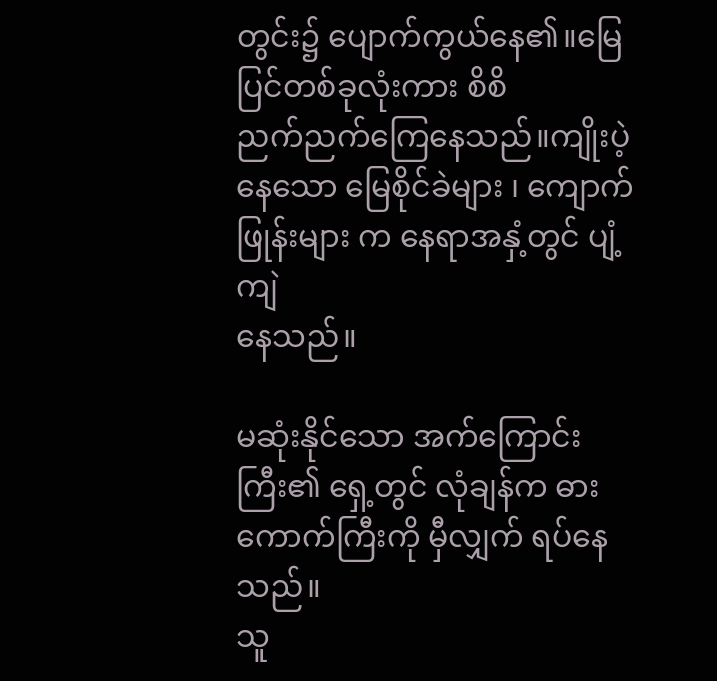တွင်း၌ ပျောက်ကွယ်နေ၏။မြေပြင်တစ်ခုလုံးကား စိစိ
ညက်ညက်ကြေနေသည်။ကျိုးပဲ့နေသော မြေစိုင်ခဲများ ၊ ကျောက်ဖြုန်းများ က နေရာအနှံ့တွင် ပျံ့ကျဲ
နေသည်။

မဆုံးနိုင်သော အက်ကြောင်းကြီး၏ ရှေ့တွင် လုံချန်က ဓားကောက်ကြီးကို မှီလျှက် ရပ်နေသည်။
သူ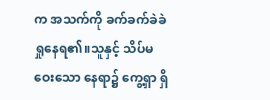က အသက်ကို ခက်ခက်ခဲခဲရှုနေရ၏။သူနှင့် သိပ်မဝေးသော နေရာ၌ ကွေ့ရှာ ရှိ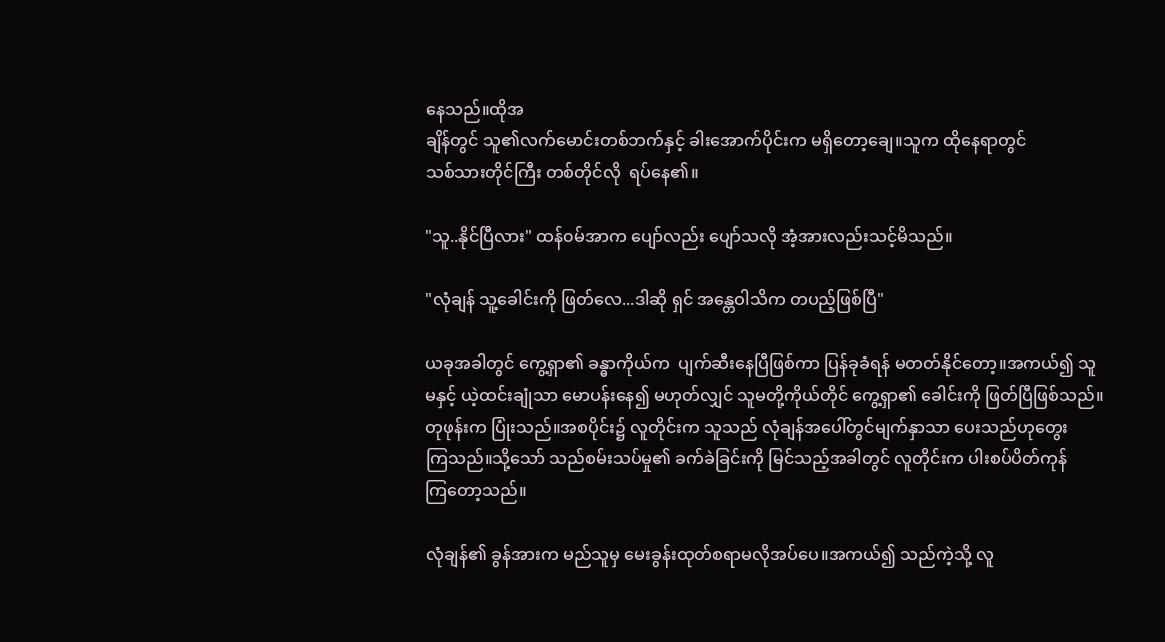နေသည်။ထိုအ
ချိန်တွင် သူ၏လက်မောင်းတစ်ဘက်နှင့် ခါးအောက်ပိုင်းက မရှိတော့ချေ။သူက ထိုနေရာတွင်
သစ်သားတိုင်ကြီး တစ်တိုင်လို  ရပ်နေ၏။

"သူ..နိုင်ပြီလား" ထန်၀မ်အာက ပျော်လည်း ပျော်သလို အံ့အားလည်းသင့်မိသည်။

"လုံချန် သူ့ခေါင်းကို ဖြတ်လေ...ဒါဆို ရှင် အန္တေဝါသိက တပည့်ဖြစ်ပြီ"

ယခုအခါတွင် ကွေ့ရှာ၏ ခန္ဓာကိုယ်က  ပျက်ဆီးနေပြီဖြစ်ကာ ပြန်ခုခံရန် မတတ်နိုင်တော့။အကယ်၍ သူ
မနှင့် ယဲ့ထင်းချုံသာ မောပန်းနေ၍ မဟုတ်လျှင် သူမတို့ကိုယ်တိုင် ကွေ့ရှာ၏ ခေါင်းကို ဖြတ်ပြီဖြစ်သည်။
တုဖုန်းက ပြုံးသည်။အစပိုင်း၌ လူတိုင်းက သူသည် လုံချန်အပေါ်တွင်မျက်နှာသာ ပေးသည်ဟုတွေး
ကြသည်။သို့သော် သည်စမ်းသပ်မှု၏ ခက်ခဲခြင်းကို မြင်သည့်အခါတွင် လူတိုင်းက ပါးစပ်ပိတ်ကုန်
ကြတော့သည်။

လုံချန်၏ ခွန်အားက မည်သူမှ မေးခွန်းထုတ်စရာမလိုအပ်ပေ။အကယ်၍ သည်ကဲ့သို့ လူ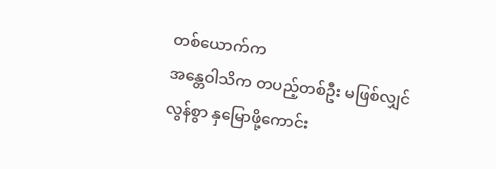တစ်ယောက်က
အန္တေဝါသိက တပည့်တစ်ဦး မဖြစ်လျှင် လွန်စွာ နှမြောဖို့ကောင်း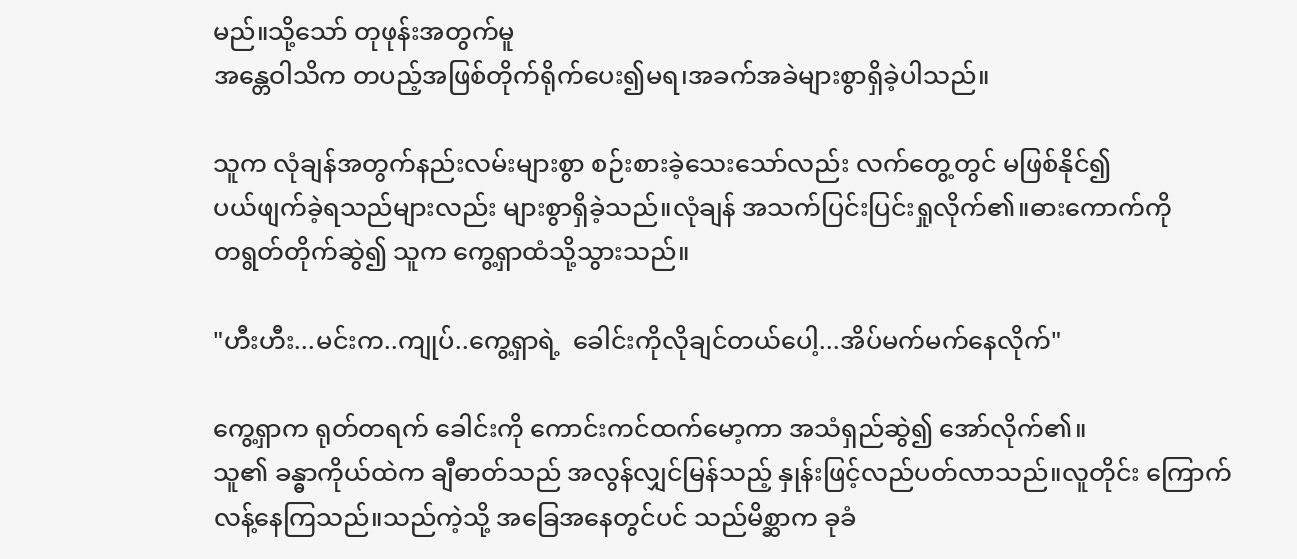မည်။သို့သော် တုဖုန်းအတွက်မူ
အန္တေဝါသိက တပည့်အဖြစ်တိုက်ရိုက်ပေး၍မရ၊အခက်အခဲများစွာရှိခဲ့ပါသည်။

သူက လုံချန်အတွက်နည်းလမ်းများစွာ စဉ်းစားခဲ့သေးသော်လည်း လက်တွေ့တွင် မဖြစ်နိုင်၍
ပယ်ဖျက်ခဲ့ရသည်များလည်း များစွာရှိခဲ့သည်။လုံချန် အသက်ပြင်းပြင်းရှုလိုက်၏။ဓားကောက်ကို
တရွတ်တိုက်ဆွဲ၍ သူက ကွေ့ရှာထံသို့သွားသည်။

"ဟီးဟီး...မင်းက..ကျုပ်..ကွေ့ရှာရဲ့  ခေါင်းကိုလိုချင်တယ်ပေါ့...အိပ်မက်မက်နေလိုက်"

ကွေ့ရှာက ရုတ်တရက် ခေါင်းကို ကောင်းကင်ထက်မော့ကာ အသံရှည်ဆွဲ၍ အော်လိုက်၏။
သူ၏ ခန္ဓာကိုယ်ထဲက ချီဓာတ်သည် အလွန်လျှင်မြန်သည့် နှုန်းဖြင့်လည်ပတ်လာသည်။လူတိုင်း ကြောက်
လန့်နေကြသည်။သည်ကဲ့သို့ အခြေအနေတွင်ပင် သည်မိစ္ဆာက ခုခံ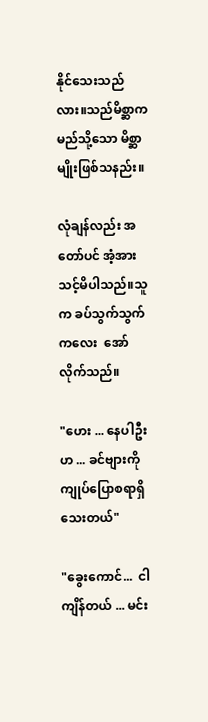နိုင်သေးသည်လား။သည်မိစ္ဆာက
မည်သို့သော မိစ္ဆာမျိုးဖြစ်သနည်း။

လုံချန်လည်း အတော်ပင် အံ့အားသင့်မိပါသည်။သူက ခပ်သွက်သွက်ကလေး  အော်လိုက်သည်။

"ဟေး ... နေပါဦးဟ ... ခင်ဗျားကို ကျုပ်ပြောစရာရှိသေးတယ်"

"ခွေးကောင်...  ငါ ကျိန်တယ် ... မင်း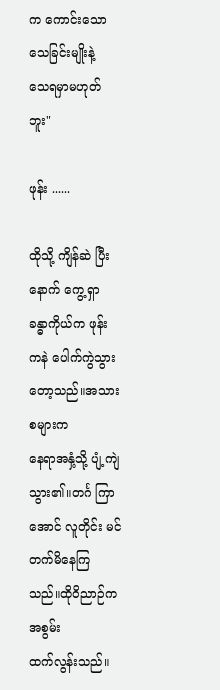က ကောင်းသော သေခြင်းမျိုးနဲ့  သေရမှာမဟုတ်ဘူး"

ဖုန်း ......

ထိုသို့ ကျိန်ဆဲ ပြီးနောက် ကွေ့ရှာ ခန္ဓာကိုယ်က ဖုန်း ကနဲ ပေါက်ကွဲသွားတော့သည်။အသားစများက
နေရာအနှံ့သို့ ပျံ့ကျဲသွား၏။တင်္ဂ ကြာအောင် လူတိုင်း မင်တက်မိနေကြသည်။ထိုဝိညာဉ်က အစွမ်း
ထက်လွန်းသည်။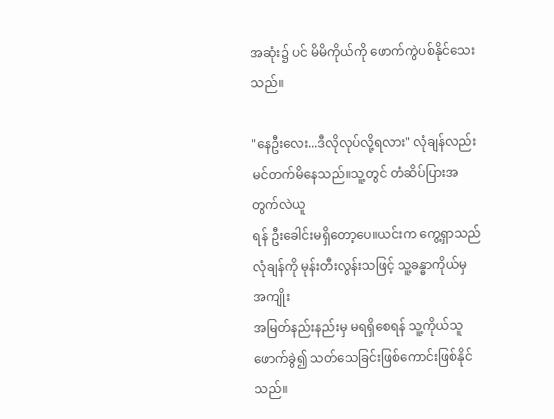အဆုံး၌ ပင် မိမိကိုယ်ကို ဖောက်ကွဲပစ်နိုင်သေးသည်။

"နေဦးလေး...ဒီလိုလုပ်လို့ရလား" လုံချန်လည်း မင်တက်မိနေသည်။သူ့တွင် တံဆိပ်ပြားအတွက်လဲယူ
ရန် ဦးခေါင်းမရှိတော့ပေ။ယင်းက ကွေ့ရှာသည် လုံချန်ကို မုန်းတီးလွန်းသဖြင့် သူ့ခန္ဓာကိုယ်မှ အကျိုး
အမြတ်နည်းနည်းမှ မရရှိစေရန် သူ့ကိုယ်သူ ဖောက်ခွဲ၍ သတ်သေခြင်းဖြစ်ကောင်းဖြစ်နိုင်သည်။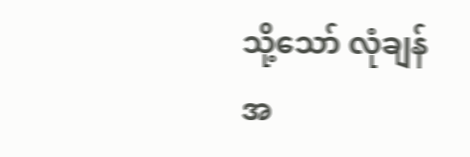သို့သော် လုံချန်အ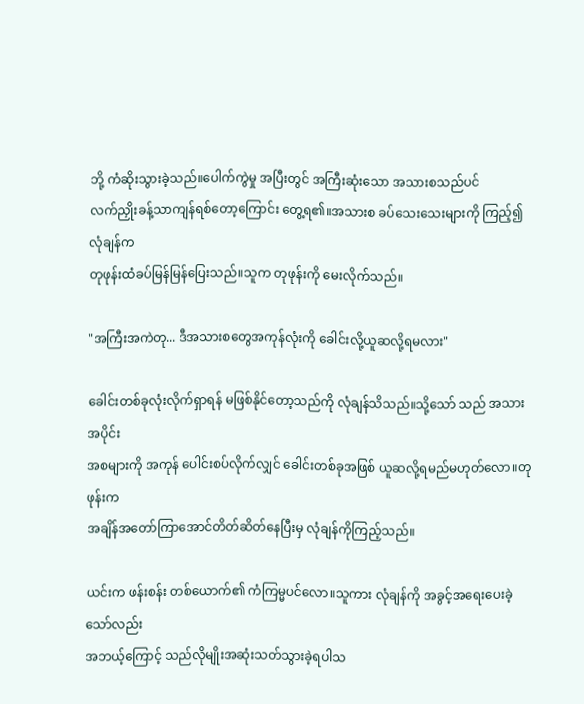ဘို့ ကံဆိုးသွားခဲ့သည်။ပေါက်ကွဲမှု အပြီးတွင် အကြီးဆုံးသော အသားစသည်ပင်
လက်ညှိုးခန့်သာကျန်ရစ်တော့ကြောင်း တွေ့ရ၏။အသားစ ခပ်သေးသေးများကို ကြည့်၍ လုံချန်က
တုဖုန်းထံခပ်မြန်မြန်ပြေးသည်။သူက တုဖုန်းကို မေးလိုက်သည်။

"အကြီးအကဲတု... ဒီအသားစတွေအကုန်လုံးကို ခေါင်းလို့ယူဆလို့ရမလား"

ခေါင်းတစ်ခုလုံးလိုက်ရှာရန် မဖြစ်နိုင်တော့သည်ကို လုံချန်သိသည်။သို့သော် သည် အသားအပိုင်း
အစများကို အကုန် ပေါင်းစပ်လိုက်လျှင် ခေါင်းတစ်ခုအဖြစ် ယူဆလို့ရမည်မဟုတ်လော။တုဖုန်းက
အချိန်အတော်ကြာအောင်တိတ်ဆိတ်နေပြီးမှ လုံချန်ကိုကြည့်သည်။

ယင်းက ဖန်းစန်း တစ်ယောက်၏ ကံကြမ္မပင်လော။သူကား လုံချန်ကို အခွင့်အရေးပေးခဲ့သော်လည်း
အဘယ့်ကြောင့် သည်လိုမျိုးအဆုံးသတ်သွားခဲ့ရပါသ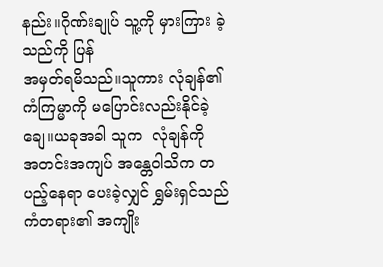နည်း။ဂိုဏ်းချုပ် သူ့ကို မှားကြား ခဲ့သည်ကို ပြန်
အမှတ်ရမိသည်။သူကား လုံချန်၏ ကံကြမ္မာကို မပြောင်းလည်းနိုင်ခဲ့ချေ။ယခုအခါ သူက  လုံချန်ကို
အတင်းအကျပ် အန္တေဝါသိက တပည့်နေရာ ပေးခဲ့လျှင် ရွှမ်းရှင်သည် ကံတရား၏ အကျိုး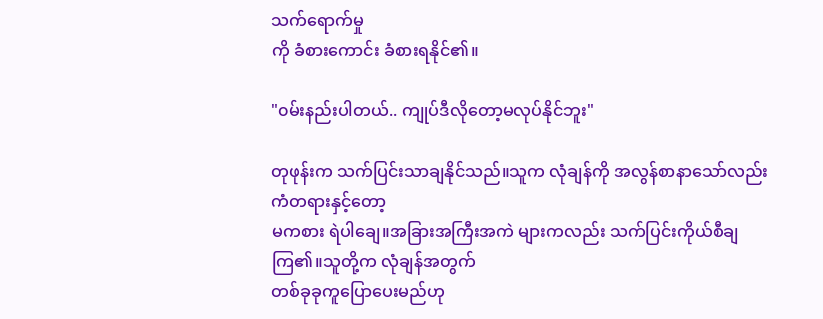သက်ရောက်မှု
ကို ခံစားကောင်း ခံစားရနိုင်၏။

"၀မ်းနည်းပါတယ်.. ကျုပ်ဒီလိုတော့မလုပ်နိုင်ဘူး"

တုဖုန်းက သက်ပြင်းသာချနိုင်သည်။သူက လုံချန်ကို အလွန်စာနာသော်လည်း ကံတရားနှင့်တော့
မကစား ရဲပါချေ။အခြားအကြီးအကဲ များကလည်း သက်ပြင်းကိုယ်စီချကြ၏။သူတို့က လုံချန်အတွက်
တစ်ခုခုကူပြောပေးမည်ဟု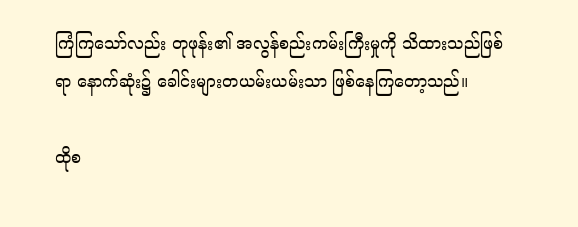ကြံကြသော်လည်း တုဖုန်း၏ အလွန်စည်းကမ်းကြီးမှုကို သိထားသည်ဖြစ်
ရာ နောက်ဆုံး၌ ခေါင်းများတယမ်းယမ်းသာ ဖြစ်နေကြတော့သည်။

ထိုစ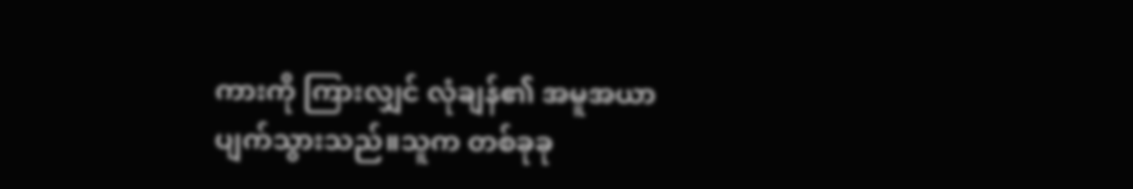ကားကို ကြားလျှင် လုံချန်၏ အမူအယာပျက်သွားသည်။သူက တစ်ခုခု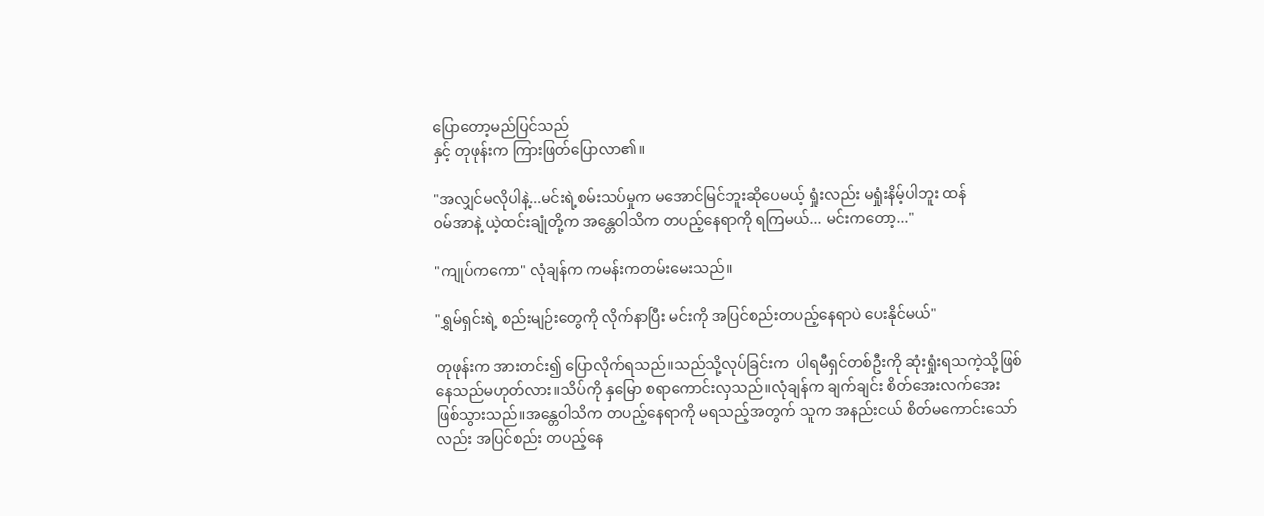ပြောတော့မည်ပြင်သည်
နှင့် တုဖုန်းက ကြားဖြတ်ပြောလာ၏။

"အလျှင်မလိုပါနဲ့...မင်းရဲ့စမ်းသပ်မှုက မအောင်မြင်ဘူးဆိုပေမယ့် ရှုံးလည်း မရှုံးနိမ့်ပါဘူး ထန်
၀မ်အာနဲ့ ယဲ့ထင်းချုံတို့က အန္တေဝါသိက တပည့်နေရာကို ရကြမယ်... မင်းကတော့..."

"ကျုပ်ကကော" လုံချန်က ကမန်းကတမ်းမေးသည်။

"ရွှမ်ရှင်းရဲ့ စည်းမျဉ်းတွေကို လိုက်နာပြီး မင်းကို အပြင်စည်းတပည့်နေရာပဲ ပေးနိုင်မယ်"

တုဖုန်းက အားတင်း၍ ပြောလိုက်ရသည်။သည်သို့လုပ်ခြင်းက  ပါရမီရှင်တစ်ဦးကို ဆုံးရှုံးရသကဲ့သို့ဖြစ်
နေသည်မဟုတ်လား။သိပ်ကို နှမြော စရာကောင်းလှသည်။လုံချန်က ချက်ချင်း စိတ်အေးလက်အေး
ဖြစ်သွားသည်။အန္တေဝါသိက တပည့်နေရာကို မရသည့်အတွက် သူက အနည်းငယ် စိတ်မကောင်းသော်
လည်း အပြင်စည်း တပည့်နေ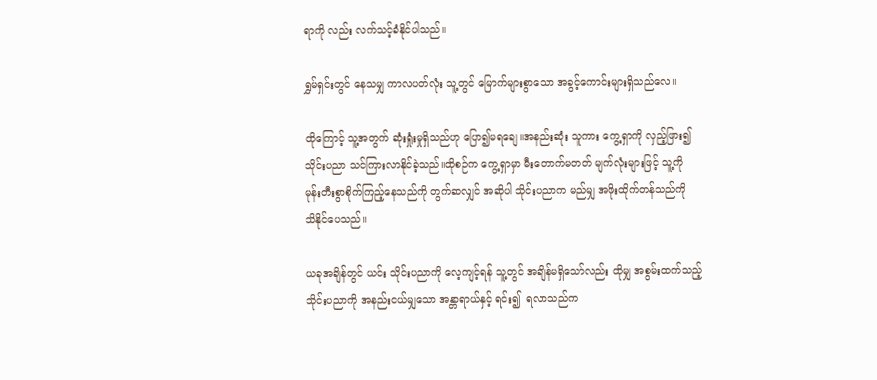ရာကို လည်း လက်သင့်ခံနိုင်ပါသည်။

ရွှမ်ရှင်းတွင် နေသမျှ ကာလပတ်လုံး သူ့တွင် မြောက်များစွာသော အခွင့်ကောင်းများရှိသည်လေ။

ထိုကြောင့် သူ့အတွက် ဆုံးရှုံးမှုရှိသည်ဟု ပြော၍မရချေ။အနည်းဆုံး သူကား ကွေ့ရှာကို လှည့်ဖြား၍
သိုင်းပညာ သင်ကြားလာနိုင်ခဲ့သည်။ထိုစဉ်က ကွေ့ရှာမှာ မီးတောက်မတတ် မျက်လုံးများဖြင့် သူ့ကို
မုန်းတီးစွာစိုက်ကြည့်နေသည်ကို တွက်ဆလျှင် အဆိုပါ သိုင်းပညာက မည်မျှ အဖိုးထိုက်တန်သည်ကို
သိနိုင်ပေသည်။

ယခုအချိန်တွင် ယင်း သိုင်းပညာကို လေ့ကျင့်ရန် သူ့တွင် အချိန်မရှိသော်လည်း ထိုမျှ အစွမ်းထက်သည့်
သိုင်းပညာကို အနည်းငယ်မျှသော အန္တာရာယ်နှင့် ရင်း၍  ရလာသည်က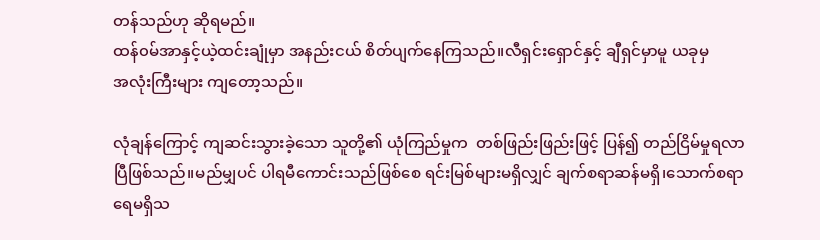တန်သည်ဟု ဆိုရမည်။
ထန်၀မ်အာနှင့်ယဲ့ထင်းချုံမှာ အနည်းငယ် စိတ်ပျက်နေကြသည်။လီရှင်းရှောင်နှင့် ချီရှင်မှာမူ ယခုမှ
အလုံးကြီးများ ကျတော့သည်။

လုံချန်ကြောင့် ကျဆင်းသွားခဲ့သော သူတို့၏ ယုံကြည်မှုက  တစ်ဖြည်းဖြည်းဖြင့် ပြန်၍ တည်ငြိမ်မှုရလာ
ပြီဖြစ်သည်။မည်မျှပင် ပါရမီကောင်းသည်ဖြစ်စေ ရင်းမြစ်များမရှိလျှင် ချက်စရာဆန်မရှိ၊သောက်စရာ
ရေမရှိသ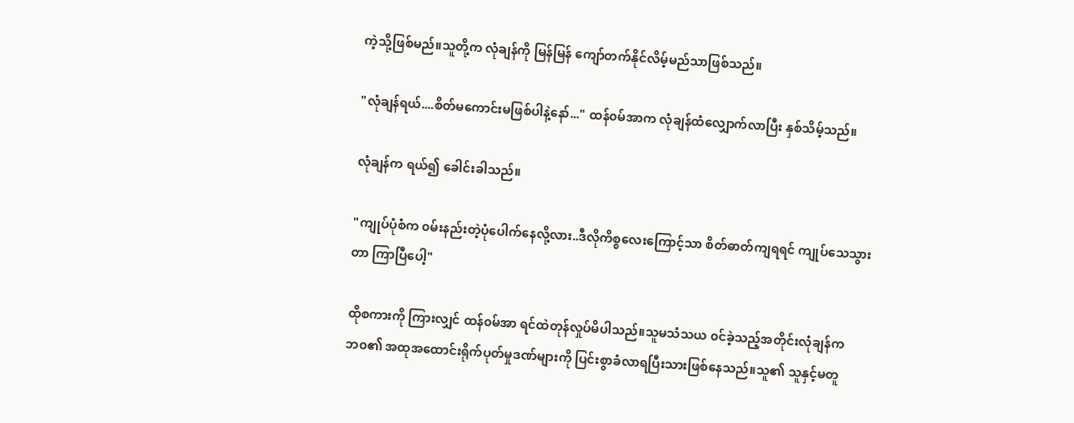ကဲ့သို့ဖြစ်မည်။သူတို့က လုံချန်ကို မြန်မြန် ကျော်တက်နိုင်လိမ့်မည်သာဖြစ်သည်။

"လုံချန်ရယ်....စိတ်မကောင်းမဖြစ်ပါနဲ့နော်..." ထန်၀မ်အာက လုံချန်ထံလျှောက်လာပြီး နှစ်သိမ့်သည်။

လုံချန်က ရယ်၍ ခေါင်းခါသည်။

"ကျုပ်ပုံစံက ၀မ်းနည်းတဲ့ပုံပေါက်နေလို့လား..ဒီလိုကိစ္စလေးကြောင့်သာ စိတ်ဓာတ်ကျရရင် ကျုပ်သေသွား
တာ ကြာပြီပေါ့"

ထိုစကားကို ကြားလျှင် ထန်၀မ်အာ ရင်ထဲတုန်လှုပ်မိပါသည်။သူမသံသယ ၀င်ခဲ့သည့်အတိုင်းလုံချန်က
ဘ၀၏ အထုအထောင်းရိုက်ပုတ်မှုဒဏ်များကို ပြင်းစွာခံလာရပြီးသားဖြစ်နေသည်။သူ၏ သူနှင့်မတူ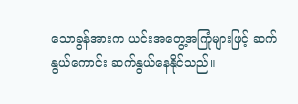သောခွန်အားက ယင်းအတွေ့အကြုံများဖြင့် ဆက်နွယ်ကောင်း ဆက်နွယ်နေနိုင်သည်။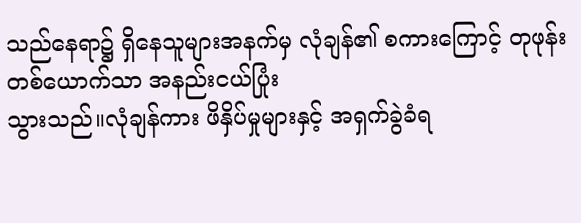သည်နေရာ၌ ရှိနေသူများအနက်မှ လုံချန်၏ စကားကြောင့် တုဖုန်းတစ်ယောက်သာ အနည်းငယ်ပြုံး
သွားသည်။လုံချန်ကား ဖိနှိပ်မှုများနှင့် အရှက်ခွဲခံရ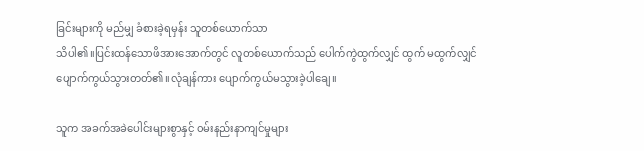ခြင်းများကို မည်မျှ ခံစားခဲ့ရမှန်း သူတစ်ယောက်သာ
သိပါ၏။ပြင်းထန်သောဖိအားအောက်တွင် လူတစ်ယောက်သည် ပေါက်ကွဲထွက်လျှင် ထွက် မထွက်လျှင်
ပျောက်ကွယ်သွားတတ်၏။လုံချန်ကား ပျောက်ကွယ်မသွားခဲ့ပါချေ။

သူက အခက်အခဲပေါင်းများစွာနှင့် ၀မ်းနည်းနာကျင်မှုများ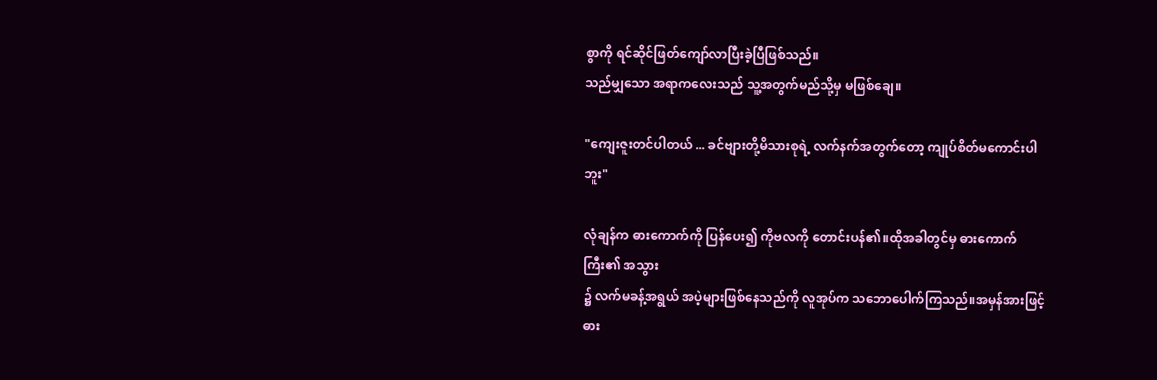စွာကို ရင်ဆိုင်ဖြတ်ကျော်လာပြီးခဲ့ပြီဖြစ်သည်။
သည်မျှသော အရာကလေးသည် သူ့အတွက်မည်သို့မှ မဖြစ်ချေ။

"ကျေးဇူးတင်ပါတယ် ... ခင်ဗျားတို့မိသားစုရဲ့ လက်နက်အတွက်တော့ ကျုပ်စိတ်မကောင်းပါဘူး"

လုံချန်က ဓားကောက်ကို ပြန်ပေး၍ ကိုဗလကို တောင်းပန်၏။ထိုအခါတွင်မှ ဓားကောက်ကြီး၏ အသွား
၌ လက်မခန့်အရွယ် အပဲ့များဖြစ်နေသည်ကို လူအုပ်က သဘောပေါက်ကြသည်။အမှန်အားဖြင့် ဓား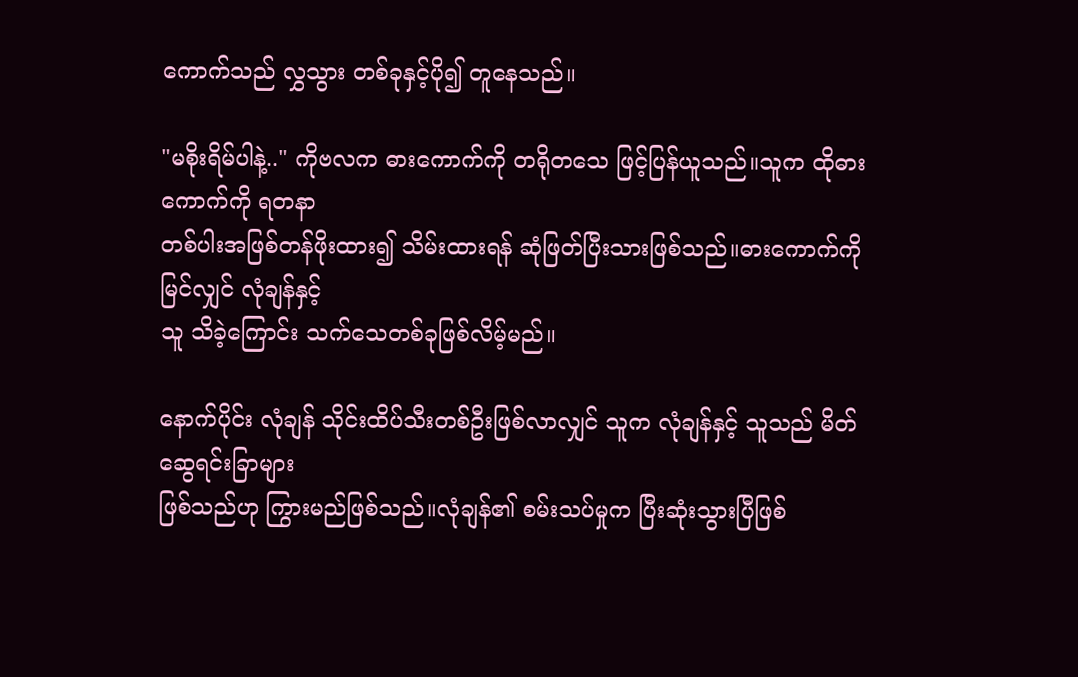ကောက်သည် လွှသွား တစ်ခုနှင့်ပို၍ တူနေသည်။

"မစိုးရိမ်ပါနဲ့.." ကိုဗလက ဓားကောက်ကို တရိုတသေ ဖြင့်ပြန်ယူသည်။သူက ထိုဓားကောက်ကို ရတနာ
တစ်ပါးအဖြစ်တန်ဖိုးထား၍ သိမ်းထားရန် ဆုံဖြတ်ပြီးသားဖြစ်သည်။ဓားကောက်ကိုမြင်လျှင် လုံချန်နှင့်
သူ သိခဲ့ကြောင်း သက်သေတစ်ခုဖြစ်လိမ့်မည်။

နောက်ပိုင်း လုံချန် သိုင်းထိပ်သီးတစ်ဦးဖြစ်လာလျှင် သူက လုံချန်နှင့် သူသည် မိတ်ဆွေရင်းခြာများ
ဖြစ်သည်ဟု ကြွားမည်ဖြစ်သည်။လုံချန်၏ စမ်းသပ်မှုက ပြီးဆုံးသွားပြီဖြစ်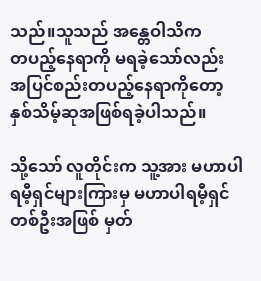သည်။သူသည် အန္တေဝါသိက
တပည့်နေရာကို မရခဲ့သော်လည်း အပြင်စည်းတပည့်နေရာကိုတော့ နှစ်သိမ့်ဆုအဖြစ်ရခဲ့ပါသည်။

သို့သော် လူတိုင်းက သူ့အား မဟာပါရမီ့ရှင်များကြားမှ မဟာပါရမီ့ရှင်တစ်ဦးအဖြစ် မှတ်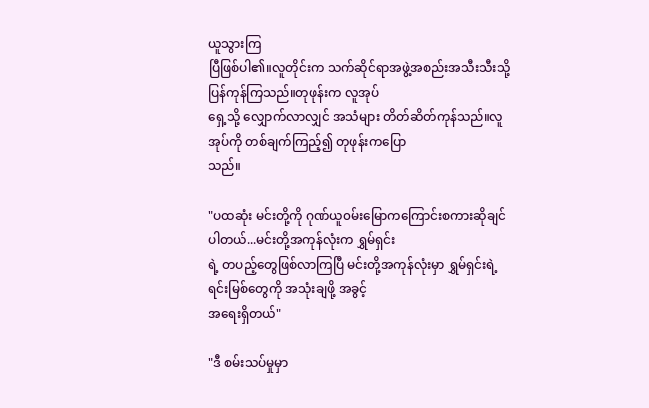ယူသွားကြ
ပြီဖြစ်ပါ၏။လူတိုင်းက သက်ဆိုင်ရာအဖွဲ့အစည်းအသီးသီးသို့ပြန်ကုန်ကြသည်။တုဖုန်းက လူအုပ်
ရှေ့သို့ လျှောက်လာလျှင် အသံများ တိတ်ဆိတ်ကုန်သည်။လူအုပ်ကို တစ်ချက်ကြည့်၍ တုဖုန်းကပြော
သည်။

"ပထဆုံး မင်းတို့ကို ဂုဏ်ယူ၀မ်းမြောကကြောင်းစကားဆိုချင်ပါတယ်...မင်းတို့အကုန်လုံးက ရွှမ်ရှင်း
ရဲ့ တပည့်တွေဖြစ်လာကြပြီ မင်းတို့အကုန်လုံးမှာ ရွှမ်ရှင်းရဲ့ ရင်းမြစ်တွေကို အသုံးချဖို့ အခွင့်
အရေးရှိတယ်"

"ဒီ စမ်းသပ်မှုမှာ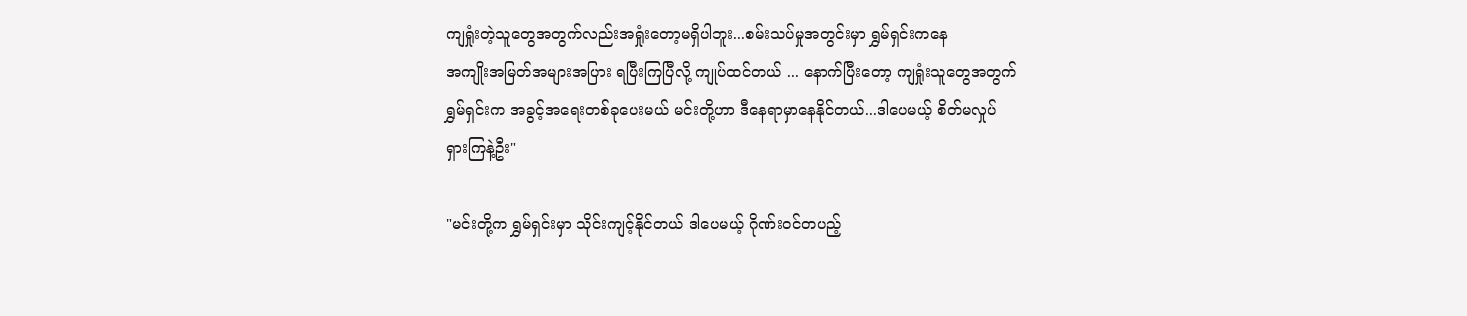ကျရှုံးတဲ့သူတွေအတွက်လည်းအရှုံးတော့မရှိပါဘူး...စမ်းသပ်မှုအတွင်းမှာ ရွှမ်ရှင်းကနေ
အကျိုးအမြတ်အများအပြား ရပြီးကြပြီလို့ ကျုပ်ထင်တယ် ... နောက်ပြီးတော့ ကျရှုံးသူတွေအတွက်
ရွှမ်ရှင်းက အခွင့်အရေးတစ်ခုပေးမယ် မင်းတို့ဟာ ဒီနေရာမှာနေနိုင်တယ်...ဒါပေမယ့် စိတ်မလှုပ်
ရှားကြနဲ့ဦး"

"မင်းတို့က ရွှမ်ရှင်းမှာ သိုင်းကျင့်နိုင်တယ် ဒါပေမယ့် ဂိုဏ်း၀င်တပည့်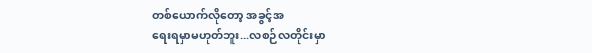တစ်ယောက်လိုတော့ အခွင့်အ
ရေးရမှာမဟုတ်ဘူး...လစဉ်လတိုင်းမှာ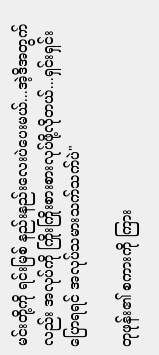မင်းတို့ကို ရင်းမြစ် နည်းနည်းလေးပဲပေးမယ်...အဲ့ဒိအတွက်
လည်း အလုပ်ကို ကြိုးကြိုးစားစားလုပ်ဖို့လိုတယ်...ရှင်းရှင်းပြောရရင် အလုပ်သမားသက်သက်ပဲ"

တုဖုန်း၏ စကားကို ကြား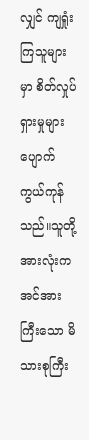လျှင် ကျရှုံးကြသူများမှာ စိတ်လှုပ်ရှားမှုများ ပျောက်ကွယ်ကုန်သည်။သူတို့
အားလုံးက အင်အားကြီးသော မိသားစုကြီး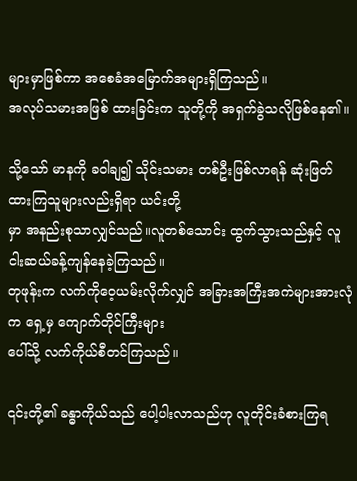များမှာဖြစ်ကာ အစေခံအမြောက်အများရှိကြသည်။
အလုပ်သမားအဖြစ် ထားခြင်းက သူတို့ကို အရှက်ခွဲသလိုဖြစ်နေ၏။

သို့သော် မာနကို ခဝါချ၍ သိုင်းသမား တစ်ဦးဖြစ်လာရန် ဆုံးဖြတ်ထားကြသူများလည်းရှိရာ ယင်းတို့
မှာ အနည်းစုသာလျှင်သည်။လူတစ်သောင်း ထွက်သွားသည်နှင့် လူငါးဆယ်ခန့်ကျန်နေခဲ့ကြသည်။
တုဖုန်းက လက်ကိုဝေ့ယမ်းလိုက်လျှင် အခြားအကြီးအကဲများအားလုံက ရှေ့မှ ကျောက်တိုင်ကြီးများ
ပေါ်သို့ လက်ကိုယ်စီတင်ကြသည်။

၎င်းတို့၏ ခန္ဓာကိုယ်သည် ပေါ့ပါးလာသည်ဟု လူတိုင်းခံစားကြရ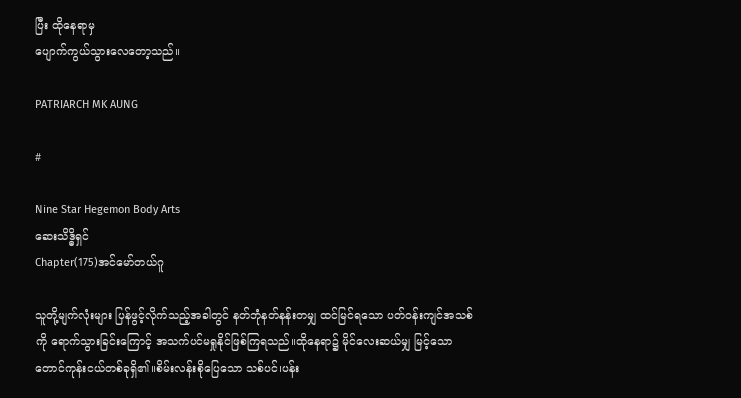ပြီး ထိုနေရာမှ
ပျောက်ကွယ်သွားလေတော့သည်။

PATRIARCH MK AUNG

#

Nine Star Hegemon Body Arts
ဆေးသိဒ္ဓိရှင်
Chapter(175)အင်မော်တယ်ဂူ

သူတို့မျက်လုံးများ ပြန်ဖွင့်လိုက်သည့်အခါတွင် နတ်ဘုံနတ်နန်းတမျှ ထင်မြင်ရသော ပတ်၀န်းကျင်အသစ်
ကို ရောက်သွားခြင်းကြောင့် အသက်ပင်မရှုနိုင်ဖြစ်ကြရသည်။ထိုနေရာ၌ မိုင်လေးဆယ်မျှ မြင့်သော
တောင်ကုန်းငယ်တစ်ခုရှိ၏။စိမ်းလန်းစိုပြေသော သစ်ပင်၊ပန်း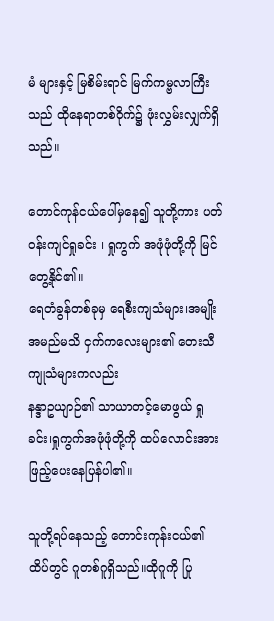မံ များနှင့် မြစိမ်းရာင် မြက်ကမ္ဗလာကြီး
သည် ထိုနေရာတစ်ဝိုက်၌ ဖုံးလွှမ်းလျှက်ရှိသည်။

တောင်ကုန်ငယ်ပေါ်မှနေ၍ သူတို့ကား ပတ်၀န်းကျင်ရှုခင်း ၊ ရှုကွက် အဖုံဖုံတို့ကို မြင်တွေ့နိုင်၏။
ရေတံခွန်တစ်ခုမှ ရေစီးကျသံများ၊အမျိုးအမည်မသိ ငှက်ကလေးများ၏ တေးသီကျုသံများကလည်း
နန္ဒာဥယျာဉ်၏ သာယာတင့်မောဖွယ် ရှုခင်း၊ရှုကွက်အဖုံဖုံတို့ကို ထပ်လောင်းအားဖြည့်ပေးနေပြန်ပါ၏။

သူတို့ရပ်နေသည့် တောင်းကုန်းငယ်၏ ထိပ်တွင် ဂူတစ်ဂူရှိသည်။ထိုဂူကို ပြု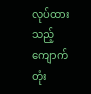လုပ်ထားသည့် ကျောက်
တုံး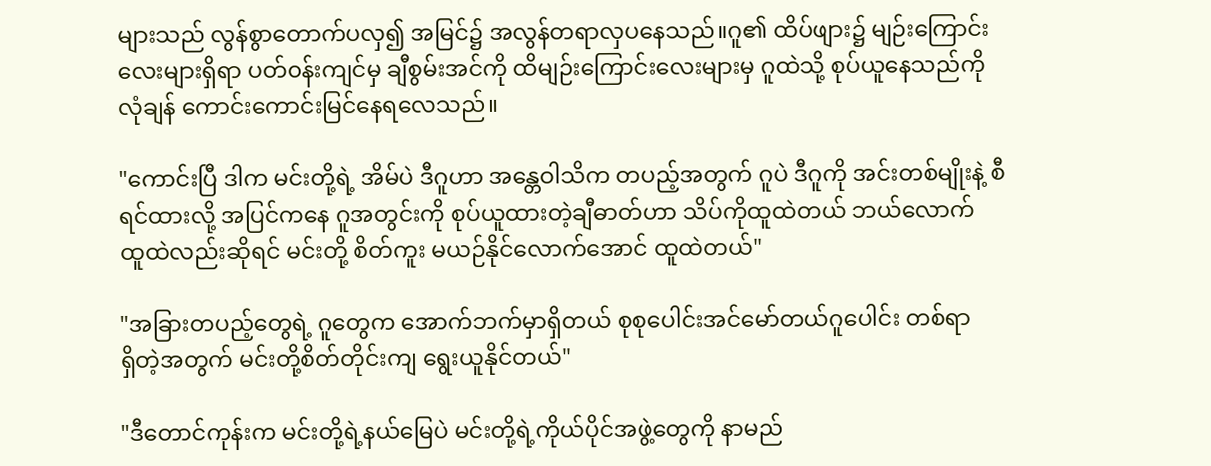များသည် လွန်စွာတောက်ပလှ၍ အမြင်၌ အလွန်တရာလှပနေသည်။ဂူ၏ ထိပ်ဖျား၌ မျဉ်းကြောင်း
လေးများရှိရာ ပတ်၀န်းကျင်မှ ချီစွမ်းအင်ကို ထိမျဉ်းကြောင်းလေးများမှ ဂူထဲသို့ စုပ်ယူနေသည်ကို
လုံချန် ကောင်းကောင်းမြင်နေရလေသည်။

"ကောင်းပြီ ဒါက မင်းတို့ရဲ့ အိမ်ပဲ ဒီဂူဟာ အန္တေဝါသိက တပည့်အတွက် ဂူပဲ ဒီဂူကို အင်းတစ်မျိုးနဲ့ စီ
ရင်ထားလို့ အပြင်ကနေ ဂူအတွင်းကို စုပ်ယူထားတဲ့ချီဓာတ်ဟာ သိပ်ကိုထူထဲတယ် ဘယ်လောက်
ထူထဲလည်းဆိုရင် မင်းတို့ စိတ်ကူး မယဉ်နိုင်လောက်အောင် ထူထဲတယ်"

"အခြားတပည့်တွေရဲ့ ဂူတွေက အောက်ဘက်မှာရှိတယ် စုစုပေါင်းအင်မော်တယ်ဂူပေါင်း တစ်ရာ
ရှိတဲ့အတွက် မင်းတို့စိတ်တိုင်းကျ ရွေးယူနိုင်တယ်"

"ဒီတောင်ကုန်းက မင်းတို့ရဲ့နယ်မြေပဲ မင်းတို့ရဲ့ကိုယ်ပိုင်အဖွဲ့တွေကို နာမည်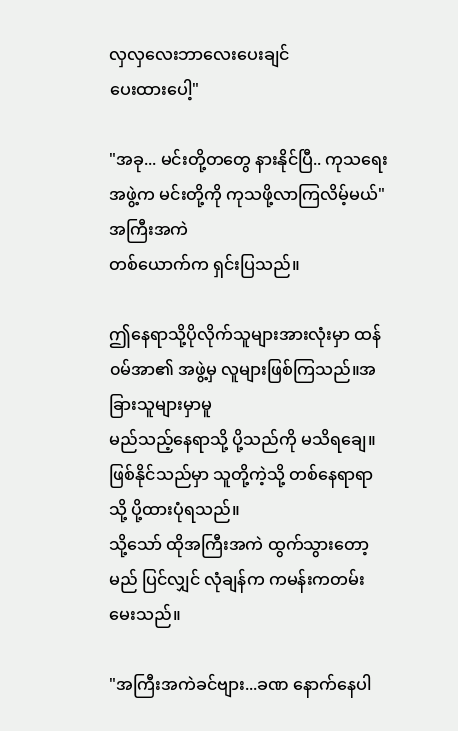လှလှလေးဘာလေးပေးချင်
ပေးထားပေါ့"

"အခု... မင်းတို့တတွေ နားနိုင်ပြီ.. ကုသရေးအဖွဲ့က မင်းတို့ကို ကုသဖို့လာကြလိမ့်မယ်" အကြီးအကဲ
တစ်ယောက်က ရှင်းပြသည်။

ဤနေရာသို့ပိုလိုက်သူများအားလုံးမှာ ထန်၀မ်အာ၏ အဖွဲ့မှ လူများဖြစ်ကြသည်။အခြားသူများမှာမူ
မည်သည့်နေရာသို့ ပို့သည်ကို မသိရချေ။ဖြစ်နိုင်သည်မှာ သူတို့ကဲ့သို့ တစ်နေရာရာသို့ ပို့ထားပုံရသည်။
သို့သော် ထိုအကြီးအကဲ ထွက်သွားတော့မည် ပြင်လျှင် လုံချန်က ကမန်းကတမ်းမေးသည်။

"အကြီးအကဲခင်ဗျား...ခဏ နောက်နေပါ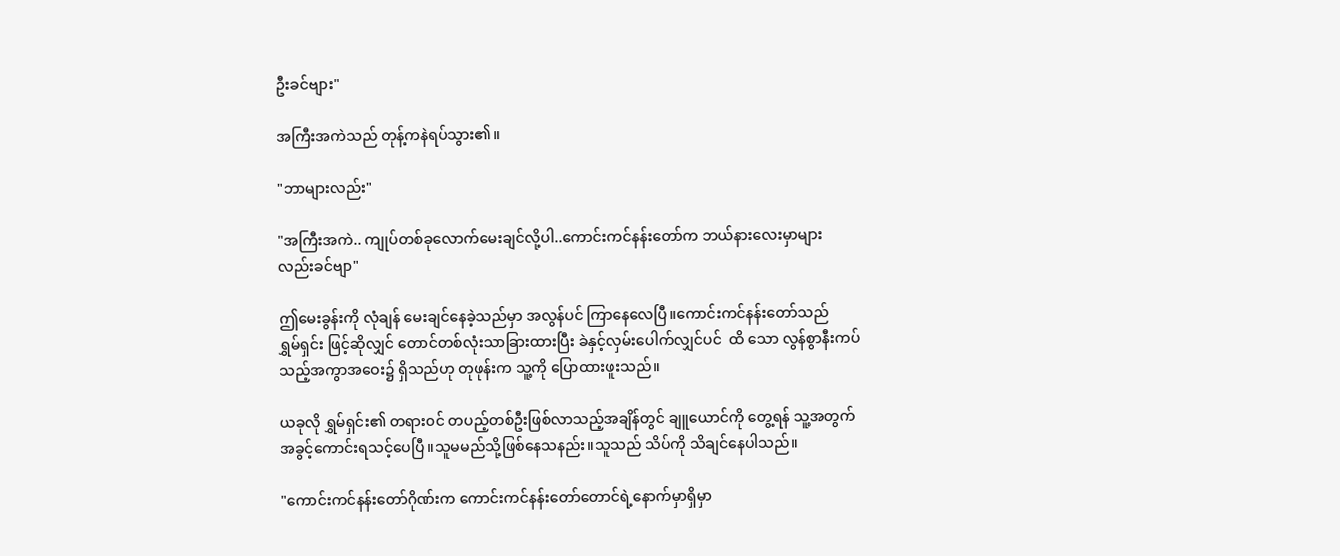ဦးခင်ဗျား"

အကြီးအကဲသည် တုန့်ကနဲရပ်သွား၏။

"ဘာများလည်း"

"အကြီးအကဲ.. ကျုပ်တစ်ခုလောက်မေးချင်လို့ပါ..ကောင်းကင်နန်းတော်က ဘယ်နားလေးမှာများ
လည်းခင်ဗျာ"

ဤမေးခွန်းကို လုံချန် မေးချင်နေခဲ့သည်မှာ အလွန်ပင် ကြာနေလေပြီ။ကောင်းကင်နန်းတော်သည်
ရွှမ်ရှင်း ဖြင့်ဆိုလျှင် တောင်တစ်လုံးသာခြားထားပြီး ခဲနှင့်လှမ်းပေါက်လျှင်ပင်  ထိ သော လွန်စွာနီးကပ်
သည့်အကွာအဝေး၌ ရှိသည်ဟု တုဖုန်းက သူ့ကို ပြောထားဖူးသည်။

ယခုလို ရွှမ်ရှင်း၏ တရား၀င် တပည့်တစ်ဦးဖြစ်လာသည့်အချိန်တွင် ချူယောင်ကို တွေ့ရန် သူ့အတွက်
အခွင့်ကောင်းရသင့်ပေပြီ။သူမမည်သို့ဖြစ်နေသနည်း။သူသည် သိပ်ကို သိချင်နေပါသည်။

"ကောင်းကင်နန်းတော်ဂိုဏ်းက ကောင်းကင်နန်းတော်တောင်ရဲ့နောက်မှာရှိမှာ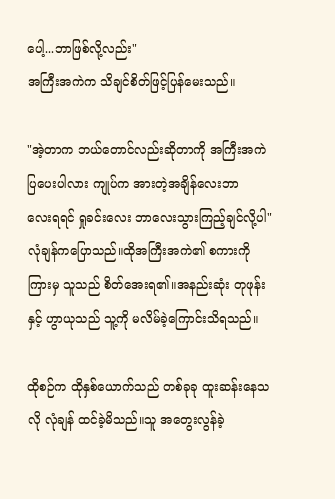ပေါ့...ဘာဖြစ်လို့လည်း"
အကြီးအကဲက သိချင်စိတ်ဖြင့်ပြန်မေးသည်။

"အဲ့တာက ဘယ်တောင်လည်းဆိုတာကို အကြီးအကဲ ပြပေးပါလား ကျုပ်က အားတဲ့အချိန်လေးဘာ
လေးရရင် ရှုခင်းလေး ဘာလေးသွားကြည့်ချင်လို့ပါ" လုံချန်ကပြောသည်။ထိုအကြီးအကဲ၏ စကားကို
ကြားမှ သူသည် စိတ်အေးရ၏။အနည်းဆုံး တုဖုန်းနှင့် ဟွာယုသည် သူ့ကို မလိမ်ခဲ့ကြောင်းသိရသည်။

ထိုစဉ်က ထိုနှစ်ယောက်သည် တစ်ခုခု ထူးဆန်းနေသလို လုံချန် ထင်ခဲ့မိသည်။သူ အတွေးလွန်ခဲ့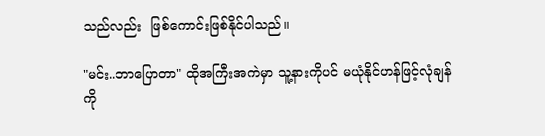သည်လည်း  ဖြစ်ကောင်းဖြစ်နိုင်ပါသည်။

"မင်း..ဘာပြောတာ" ထိုအကြီးအကဲမှာ သူ့နားကိုပင် မယုံနိုင်ဟန်ဖြင့်လုံချန်ကို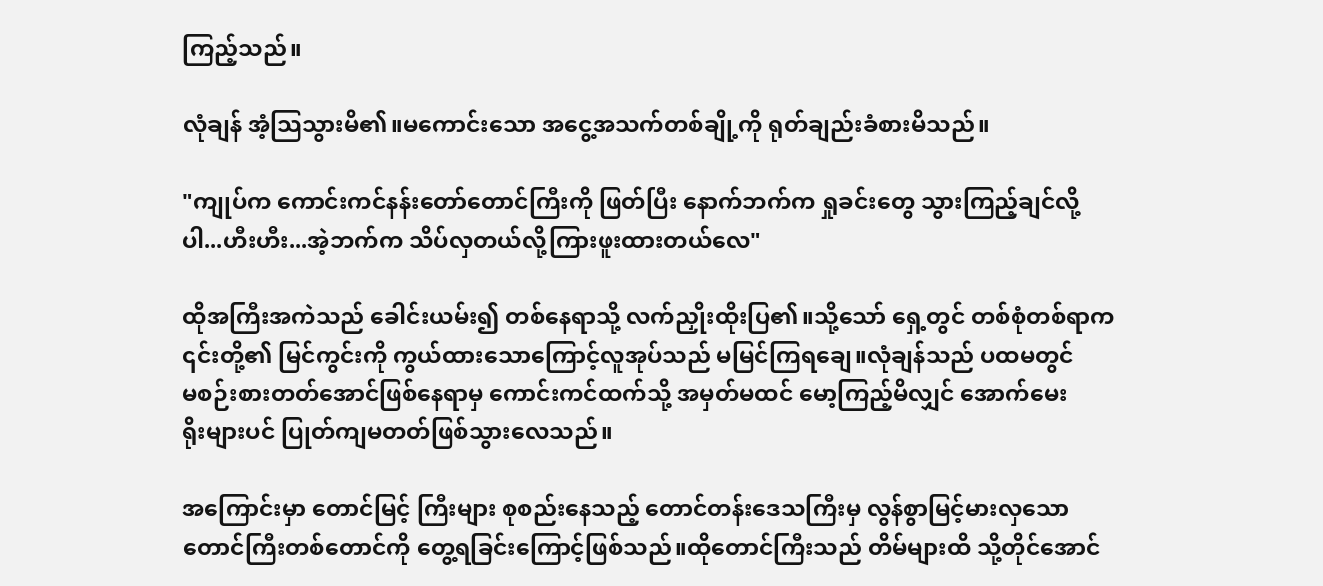ကြည့်သည်။

လုံချန် အံ့သြသွားမိ၏။မကောင်းသော အငွေ့အသက်တစ်ချို့ကို ရုတ်ချည်းခံစားမိသည်။

"ကျုပ်က ကောင်းကင်နန်းတော်တောင်ကြီးကို ဖြတ်ပြီး နောက်ဘက်က ရှုခင်းတွေ သွားကြည့်ချင်လို့
ပါ...ဟီးဟီး...အဲ့ဘက်က သိပ်လှတယ်လို့ကြားဖူးထားတယ်လေ"

ထိုအကြီးအကဲသည် ခေါင်းယမ်း၍ တစ်နေရာသို့ လက်ညှိုးထိုးပြ၏။သို့သော် ရှေ့တွင် တစ်စုံတစ်ရာက
၎င်းတို့၏ မြင်ကွင်းကို ကွယ်ထားသောကြောင့်လူအုပ်သည် မမြင်ကြရချေ။လုံချန်သည် ပထမတွင်
မစဉ်းစားတတ်အောင်ဖြစ်နေရာမှ ကောင်းကင်ထက်သို့ အမှတ်မထင် မော့ကြည့်မိလျှင် အောက်မေး
ရိုးများပင် ပြုတ်ကျမတတ်ဖြစ်သွားလေသည်။

အကြောင်းမှာ တောင်မြင့် ကြီးများ စုစည်းနေသည့် တောင်တန်းဒေသကြီးမှ လွန်စွာမြင့်မားလှသော
တောင်ကြီးတစ်တောင်ကို တွေ့ရခြင်းကြောင့်ဖြစ်သည်။ထိုတောင်ကြီးသည် တိမ်များထိ သို့တိုင်အောင်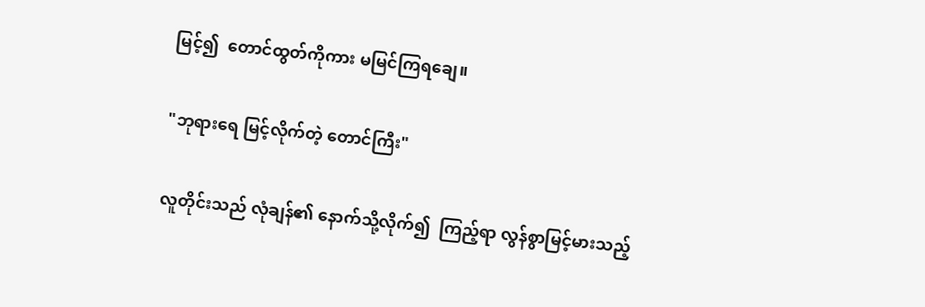မြင့်၍  တောင်ထွတ်ကိုကား မမြင်ကြရချေ။

"ဘုရားရေ မြင့်လိုက်တဲ့ တောင်ကြီး"

လူတိုင်းသည် လုံချန်၏ နောက်သို့လိုက်၍  ကြည့်ရာ လွန်စွာမြင့်မားသည့်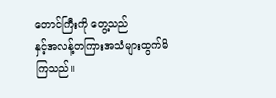တောင်ကြီးကို တွေ့သည်
နှင့်အလန့်တကြားအသံများထွက်မိကြသည်။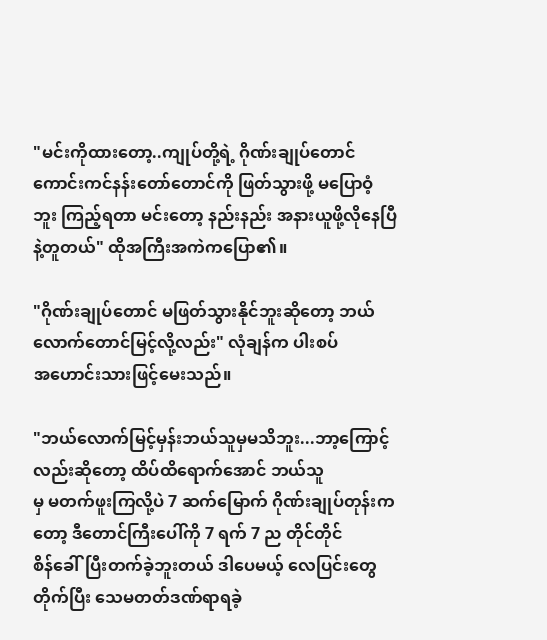"မင်းကိုထားတော့..ကျုပ်တို့ရဲ့ ဂိုဏ်းချုပ်တောင် ကောင်းကင်နန်းတော်တောင်ကို ဖြတ်သွားဖို့ မပြောဝံ့
ဘူး ကြည့်ရတာ မင်းတော့ နည်းနည်း အနားယူဖို့လိုနေပြီနဲ့တူတယ်" ထိုအကြီးအကဲကပြော၏။

"ဂိုဏ်းချုပ်တောင် မဖြတ်သွားနိုင်ဘူးဆိုတော့ ဘယ်လောက်တောင်မြင့်လို့လည်း" လုံချန်က ပါးစပ်
အဟောင်းသားဖြင့်မေးသည်။

"ဘယ်လောက်မြင့်မှန်းဘယ်သူမှမသိဘူး...ဘာ့ကြောင့်လည်းဆိုတော့ ထိပ်ထိရောက်အောင် ဘယ်သူ
မှ မတက်ဖူးကြလို့ပဲ 7 ဆက်မြောက် ဂိုဏ်းချုပ်တုန်းကတော့ ဒီတောင်ကြီးပေါ်ကို 7 ရက် 7 ည တိုင်တိုင်
စိန်ခေါ်ပြီးတက်ခဲ့ဘူးတယ် ဒါပေမယ့် လေပြင်းတွေ တိုက်ပြီး သေမတတ်ဒဏ်ရာရခဲ့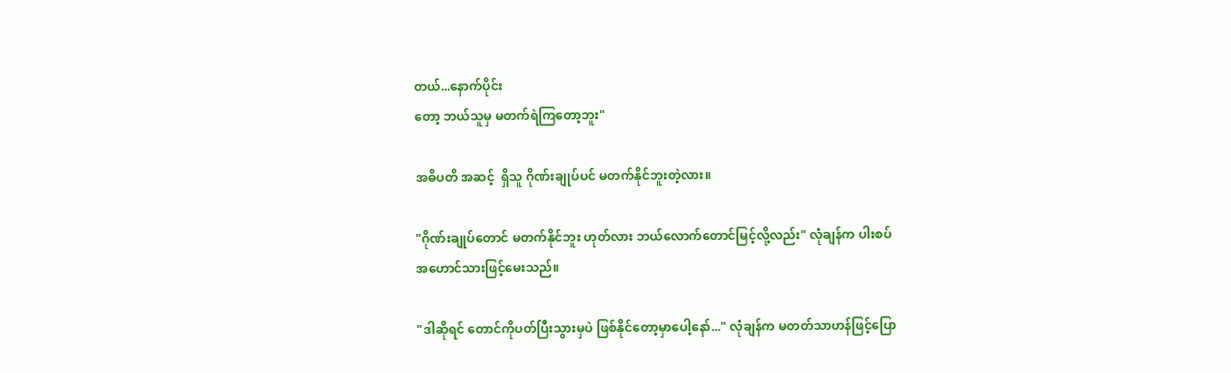တယ်...နောက်ပိုင်း
တော့ ဘယ်သူမှ မတက်ရဲကြတော့ဘူး"

အဓိပတိ အဆင့်  ရှိသူ ဂိုဏ်းချုပ်ပင် မတက်နိုင်ဘူးတဲ့လား။

"ဂိုဏ်းချုပ်တောင် မတက်နိုင်ဘူး ဟုတ်လား ဘယ်လောက်တောင်မြင့်လို့လည်း" လုံချန်က ပါးစပ်
အဟောင်သားဖြင့်မေးသည်။

"ဒါဆိုရင် တောင်ကိုပတ်ပြီးသွားမှပဲ ဖြစ်နိုင်တော့မှာပေါ့နော်..." လုံချန်က မတတ်သာဟန်ဖြင့်ပြော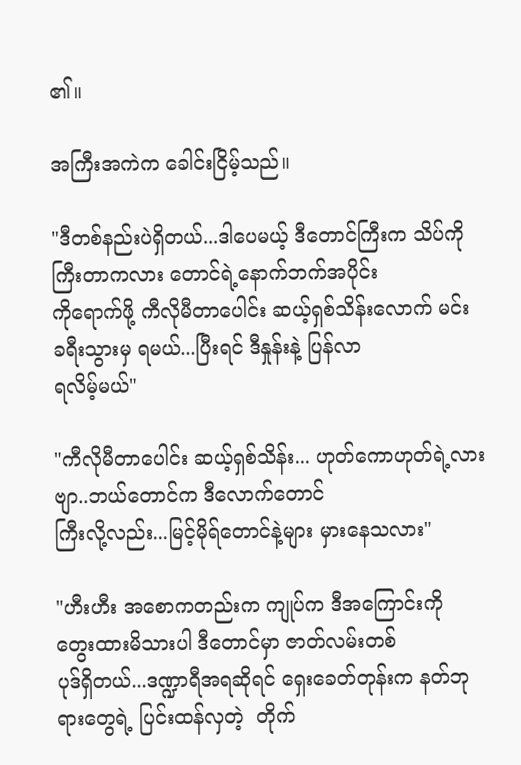၏။

အကြီးအကဲက ခေါင်းငြိမ့်သည်။

"ဒီတစ်နည်းပဲရှိတယ်...ဒါပေမယ့် ဒီတောင်ကြီးက သိပ်ကို ကြီးတာကလား တောင်ရဲ့နောက်ဘက်အပိုင်း
ကိုရောက်ဖို့ ကီလိုမီတာပေါင်း ဆယ့်ရှစ်သိန်းလောက် မင်း ခရီးသွားမှ ရမယ်...ပြီးရင် ဒီနှုန်းနဲ့ ပြန်လာ
ရလိမ့်မယ်"

"ကီလိုမီတာပေါင်း ဆယ့်ရှစ်သိန်း... ဟုတ်ကောဟုတ်ရဲ့လားဗျာ..ဘယ်တောင်က ဒီလောက်တောင်
ကြီးလို့လည်း...မြင့်မိုရ်တောင်နဲ့များ မှားနေသလား"

"ဟီးဟီး အစောကတည်းက ကျုပ်က ဒီအကြောင်းကို တွေးထားမိသားပါ ဒီတောင်မှာ ဇာတ်လမ်းတစ်
ပုဒ်ရှိတယ်...ဒဏ္ဍာရီအရဆိုရင် ရှေးခေတ်တုန်းက နတ်ဘုရားတွေရဲ့ ပြင်းထန်လှတဲ့  တိုက်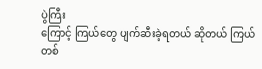ပွဲကြီး
ကြောင့် ကြယ်တွေ ပျက်ဆီးခဲ့ရတယ် ဆိုတယ် ကြယ်တစ်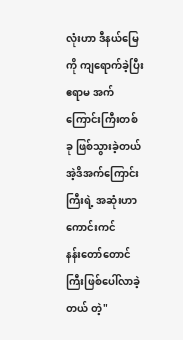လုံးဟာ ဒီနယ်မြေကို ကျရောက်ခဲ့ပြီး
ဧရာမ အက်ကြောင်းကြီးတစ်ခု ဖြစ်သွားခဲ့တယ်  အဲ့ဒိအက်ကြောင်းကြီးရဲ့ အဆုံးဟာ ကောင်းကင်
နန်းတော်တောင်ကြီးဖြစ်ပေါ်လာခဲ့တယ် တဲ့"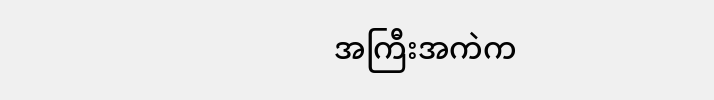အကြီးအကဲက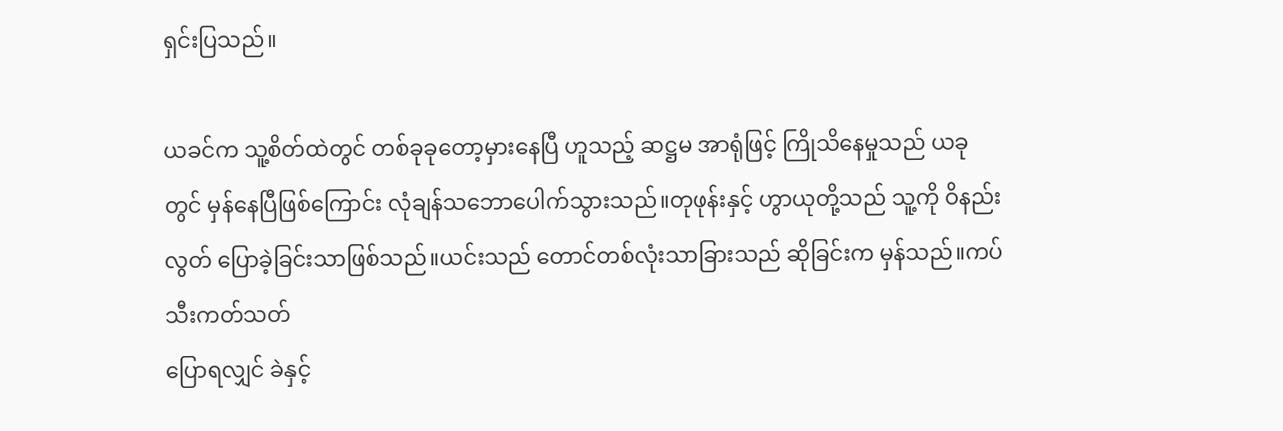ရှင်းပြသည်။

ယခင်က သူ့စိတ်ထဲတွင် တစ်ခုခုတော့မှားနေပြီ ဟူသည့် ဆဋ္ဌမ အာရုံဖြင့် ကြိုသိနေမှုသည် ယခု
တွင် မှန်နေပြီဖြစ်ကြောင်း လုံချန်သဘောပေါက်သွားသည်။တုဖုန်းနှင့် ဟွာယုတို့သည် သူ့ကို ဝိနည်း
လွတ် ပြောခဲ့ခြင်းသာဖြစ်သည်။ယင်းသည် တောင်တစ်လုံးသာခြားသည် ဆိုခြင်းက မှန်သည်။ကပ်သီးကတ်သတ်
ပြောရလျှင် ခဲနှင့်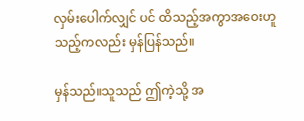လှမ်းပေါက်လျှင် ပင် ထိသည့်အကွာအဝေးဟူသည့်ကလည်း မှန်ပြန်သည်။

မှန်သည်။သူသည် ဤကဲ့သို့ အ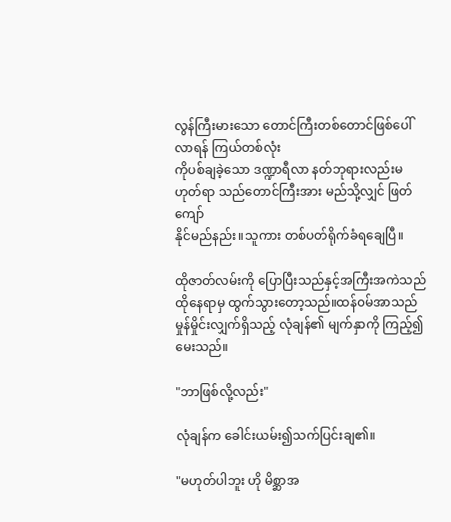လွန်ကြီးမားသော တောင်ကြီးတစ်တောင်ဖြစ်ပေါ်လာရန် ကြယ်တစ်လုံး
ကိုပစ်ချခဲ့သော ဒဏ္ဍာရီလာ နတ်ဘုရားလည်းမဟုတ်ရာ သည်တောင်ကြီးအား မည်သို့လျှင် ဖြတ်ကျော်
နိုင်မည်နည်း။သူကား တစ်ပတ်ရိုက်ခံရချေပြီ။

ထိုဇာတ်လမ်းကို ပြောပြီးသည်နှင့်အကြီးအကဲသည် ထိုနေရာမှ ထွက်သွားတော့သည်။ထန်၀မ်အာသည်
မှုန်မှိုင်းလျှက်ရှိသည့် လုံချန်၏ မျက်နှာကို ကြည့်၍ မေးသည်။

"ဘာဖြစ်လို့လည်း"

လုံချန်က ခေါင်းယမ်း၍သက်ပြင်းချ၏။

"မဟုတ်ပါဘူး ဟို မိစ္ဆာအ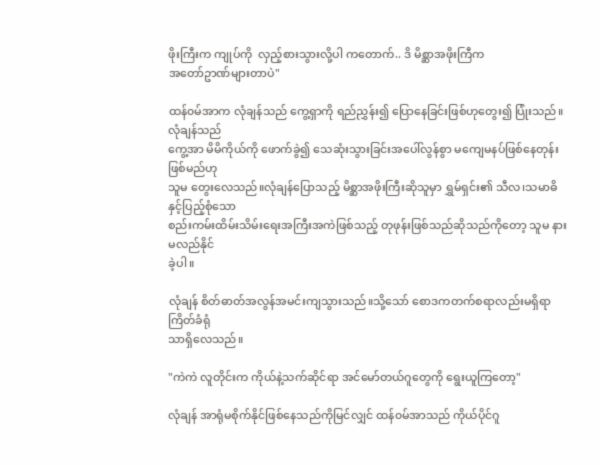ဖိုးကြီးက ကျုပ်ကို  လှည့်စားသွားလို့ပါ ကတောက်.. ဒိ မိစ္ဆာအဖိုးကြီက
အတော်ဥာဏ်များတာပဲ"

ထန်၀မ်အာက လုံချန်သည် ကွေ့ရှာကို ရည်ညွှန်း၍ ပြောနေခြင်းဖြစ်ဟုတွေး၍ ပြုံးသည်။လုံချန်သည်
ကွေ့အာ မိမိကိုယ်ကို ဖောက်ခွဲ၍ သေဆုံးသွားခြင်းအပေါ်လွန်စွာ မကျေမနပ်ဖြစ်နေတုန်းဖြစ်မည်ဟု
သူမ တွေးလေသည်။လုံချန်ပြောသည့် မိစ္ဆာအဖိုးကြီးဆိုသူမှာ ရွှမ်ရှင်း၏ သီလ၊သမာဓိ  နှင့်ပြည့်စုံသော
စည်းကမ်းထိမ်းသိမ်းရေးအကြီးအကဲဖြစ်သည့် တုဖုန်းဖြစ်သည်ဆိုသည်ကိုတော့ သူမ နားမလည်နိုင်
ခဲ့ပါ။

လုံချန် စိတ်ဓာတ်အလွန်အမင်းကျသွားသည်။သို့သော် စောဒကတက်စရာလည်းမရှိရာ ကြိတ်ခံရုံ
သာရှိလေသည်။

"ကဲကဲ လူတိုင်းက ကိုယ်နဲ့သက်ဆိုင်ရာ အင်မော်တယ်ဂူတွေကို ရွေးယူကြတော့"

လုံချန် အာရုံမစိုက်နိုင်ဖြစ်နေသည်ကိုမြင်လျှင် ထန်၀မ်အာသည် ကိုယ်ပိုင်ဂူ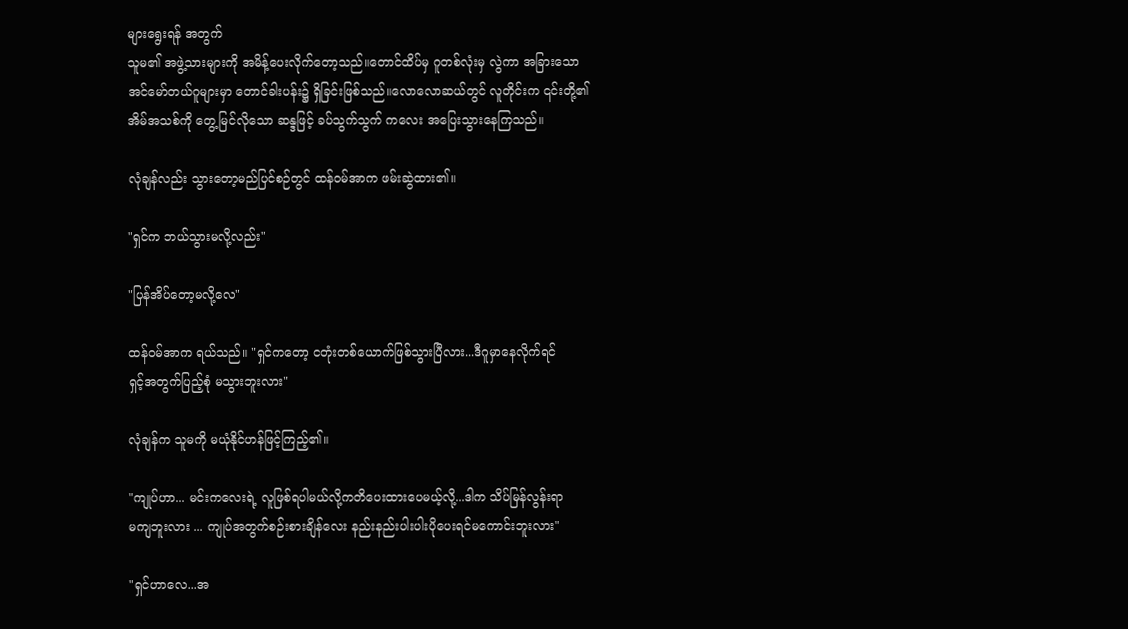များရွေးရန် အတွက်
သူမ၏ အဖွဲ့သားများကို အမိန့်ပေးလိုက်တော့သည်။တောင်ထိပ်မှ ဂူတစ်လုံးမှ လွဲကာ အခြားသော
အင်မော်တယ်ဂူများမှာ တောင်ခါးပန်း၌ ရှိခြင်းဖြစ်သည်။လောလောဆယ်တွင် လူတိုင်းက ၎င်းတို့၏
အိမ်အသစ်ကို တွေ့မြင်လိုသော ဆန္ဒဖြင့် ခပ်သွက်သွက် ကလေး အပြေးသွားနေကြသည်။

လုံချန်လည်း သွားတော့မည်ပြင်စဉ်တွင် ထန်၀မ်အာက ဖမ်းဆွဲထား၏။

"ရှင်က ဘယ်သွားမလို့လည်း"

"ပြန်အိပ်တော့မလို့လေ"

ထန်၀မ်အာက ရယ်သည်။ "ရှင်ကတော့ ငတုံးတစ်ယောက်ဖြစ်သွားပြီလား...ဒီဂူမှာနေလိုက်ရင်
ရှင့်အတွက်ပြည့်စုံ မသွားဘူးလား"

လုံချန်က သူမကို မယုံနိုင်ဟန်ဖြင့်ကြည့်၏။

"ကျုပ်ဟာ... မင်းကလေးရဲ့ လူဖြစ်ရပါမယ်လို့ကတိပေးထားပေမယ့်လို့...ဒါက သိပ်မြန်လွန်းရာ
မကျဘူးလား ... ကျုပ်အတွက်စဉ်းစားချိန်လေး နည်းနည်းပါးပါးပိုပေးရင်မကောင်းဘူးလား"

"ရှင်ဟာလေ...အ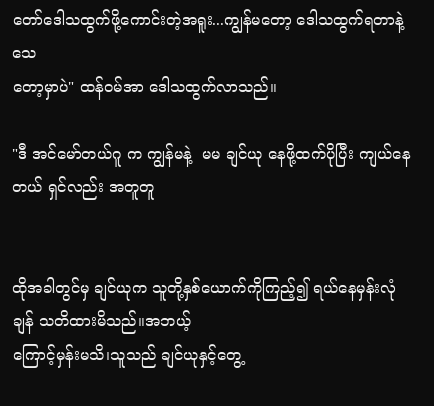တော်ဒေါသထွက်ဖို့ကောင်းတဲ့အရူး...ကျွန်မတော့ ဒေါသထွက်ရတာနဲ့သေ
တော့မှာပဲ" ထန်၀မ်အာ ဒေါသထွက်လာသည်။

"ဒီ အင်မော်တယ်ဂူ က ကျွန်မနဲ့  မမ ချင်ယု နေဖို့ထက်ပိုပြီး ကျယ်နေတယ် ရှင်လည်း အတူတူ


ထိုအခါတွင်မှ ချင်ယုက သူတို့နှစ်ယောက်ကိုကြည့်၍ ရယ်နေမှန်းလုံချန် သတိထားမိသည်။အဘယ့်
ကြောင့်မှန်းမသိ၊သူသည် ချင်ယုနှင့်တွေ့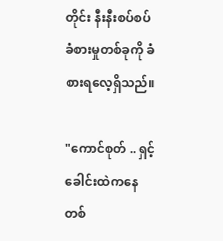တိုင်း နီးနီးစပ်စပ် ခံစားမှုတစ်ခုကို ခံစားရလေ့ရှိသည်။

"ကောင်စုတ် .. ရှင့်ခေါင်းထဲကနေ တစ်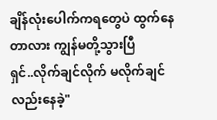ချိန်လုံးပေါက်ကရတွေပဲ ထွက်နေတာလား ကျွန်မတို့သွားပြီ
ရှင်..လိုက်ချင်လိုက် မလိုက်ချင်လည်းနေခဲ့"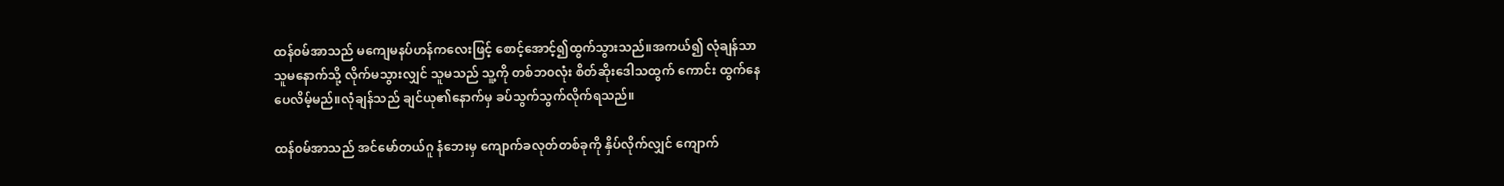ထန်၀မ်အာသည် မကျေမနပ်ဟန်ကလေးဖြင့် စောင့်အောင့်၍ထွက်သွားသည်။အကယ်၍ လုံချန်သာ
သူမနောက်သို့ လိုက်မသွားလျှင် သူမသည် သူ့ကို တစ်ဘ၀လုံး စိတ်ဆိုးဒေါသထွက် ကောင်း ထွက်နေ
ပေလိမ့်မည်။လုံချန်သည် ချင်ယု၏နောက်မှ ခပ်သွက်သွက်လိုက်ရသည်။

ထန်၀မ်အာသည် အင်မော်တယ်ဂူ နံဘေးမှ ကျောက်ခလုတ်တစ်ခုကို နှိပ်လိုက်လျှင် ကျောက်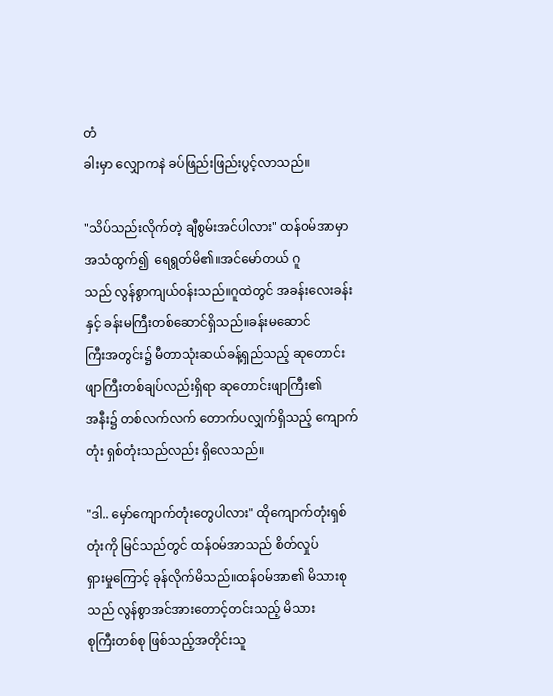တံ
ခါးမှာ လျှောကနဲ ခပ်ဖြည်းဖြည်းပွင့်လာသည်။

"သိပ်သည်းလိုက်တဲ့ ချီစွမ်းအင်ပါလား" ထန်၀မ်အာမှာ အသံထွက်၍  ရေရွတ်မိ၏။အင်မော်တယ် ဂူ
သည် လွန်စွာကျယ်၀န်းသည်။ဂူထဲတွင် အခန်းလေးခန်းနှင့် ခန်းမကြီးတစ်ဆောင်ရှိသည်။ခန်းမဆောင်
ကြီးအတွင်း၌ မီတာသုံးဆယ်ခန့်ရှည်သည့် ဆုတောင်းဖျာကြီးတစ်ချပ်လည်းရှိရာ ဆုတောင်းဖျာကြီး၏
အနီး၌ တစ်လက်လက် တောက်ပလျှက်ရှိသည့် ကျောက်တုံး ရှစ်တုံးသည်လည်း ရှိလေသည်။

"ဒါ.. မှော်ကျောက်တုံးတွေပါလား" ထိုကျောက်တုံးရှစ်တုံးကို မြင်သည်တွင် ထန်၀မ်အာသည် စိတ်လှုပ်
ရှားမှုကြောင့် ခုန်လိုက်မိသည်။ထန်၀မ်အာ၏ မိသားစုသည် လွန်စွာအင်အားတောင့်တင်းသည့် မိသား
စုကြီးတစ်စု ဖြစ်သည့်အတိုင်းသူ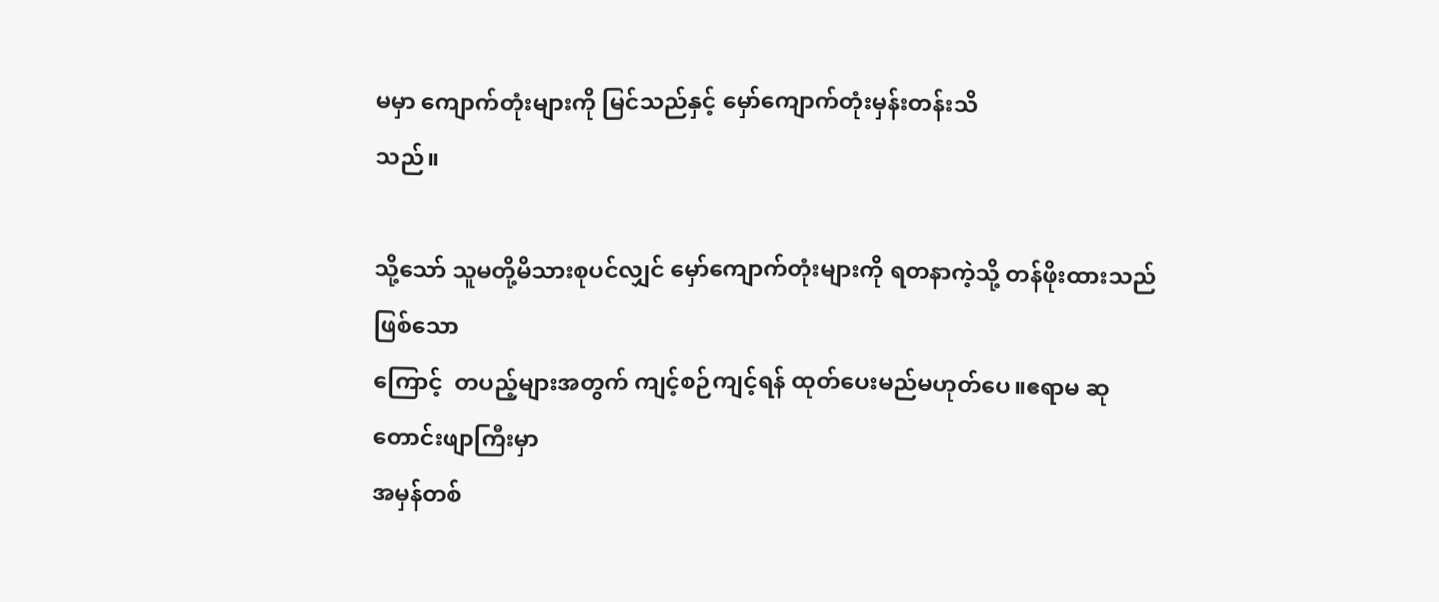မမှာ ကျောက်တုံးများကို မြင်သည်နှင့် မှော်ကျောက်တုံးမှန်းတန်းသိ
သည်။

သို့သော် သူမတို့မိသားစုပင်လျှင် မှော်ကျောက်တုံးများကို ရတနာကဲ့သို့ တန်ဖိုးထားသည်ဖြစ်သော
ကြောင့်  တပည့်များအတွက် ကျင့်စဉ်ကျင့်ရန် ထုတ်ပေးမည်မဟုတ်ပေ။ဧရာမ ဆုတောင်းဖျာကြီးမှာ
အမှန်တစ်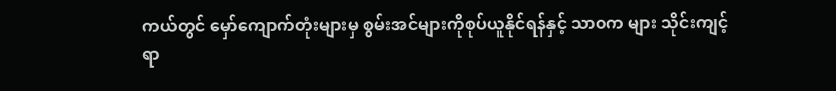ကယ်တွင် မှော်ကျောက်တုံးများမှ စွမ်းအင်များကိုစုပ်ယူနိုင်ရန်နှင့် သာ၀က များ သိုင်းကျင့်
ရာ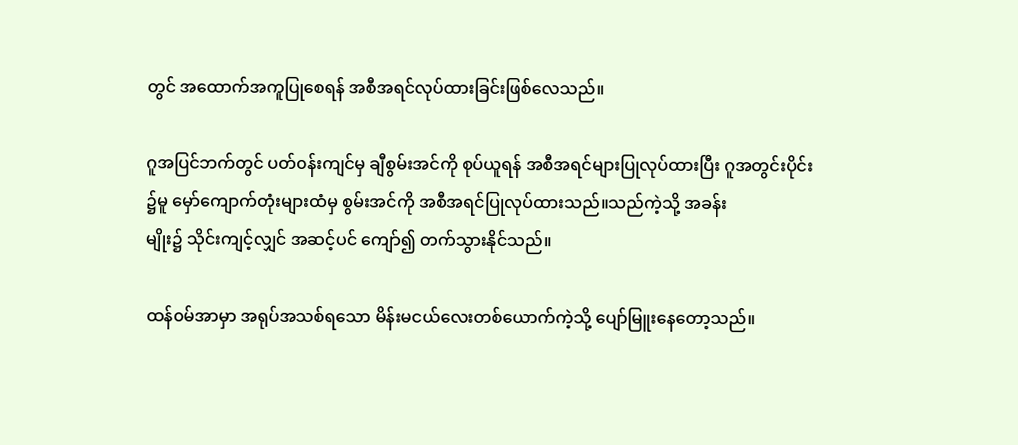တွင် အထောက်အကူပြုစေရန် အစီအရင်လုပ်ထားခြင်းဖြစ်လေသည်။

ဂူအပြင်ဘက်တွင် ပတ်၀န်းကျင်မှ ချီစွမ်းအင်ကို စုပ်ယူရန် အစီအရင်များပြုလုပ်ထားပြီး ဂူအတွင်းပိုင်း
၌မူ မှော်ကျောက်တုံးများထံမှ စွမ်းအင်ကို အစီအရင်ပြုလုပ်ထားသည်။သည်ကဲ့သို့ အခန်း
မျိုး၌ သိုင်းကျင့်လျှင် အဆင့်ပင် ကျော်၍ တက်သွားနိုင်သည်။

ထန်၀မ်အာမှာ အရုပ်အသစ်ရသော မိန်းမငယ်လေးတစ်ယောက်ကဲ့သို့ ပျော်မြူးနေတော့သည်။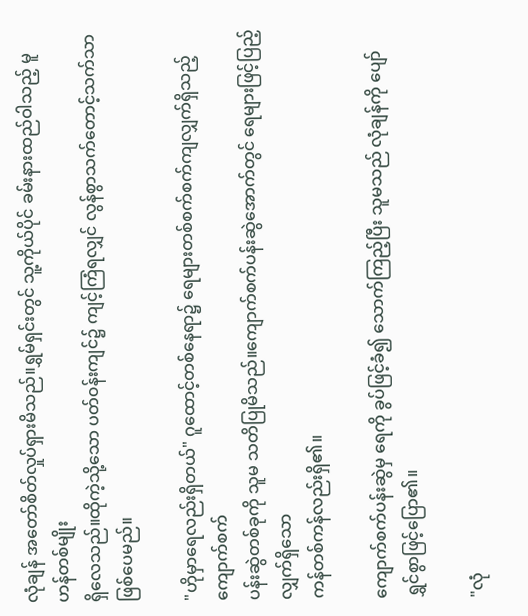လုံချန် အတော်စိတ်လှုပ်ရှားမိသည်။ရွှမ်ရှင်းတွင် သူ့ကိုယ်ပိုင် ခမ်းနားထည်ဝါသည့် မူဟန်တစ်မျိုး
ရှိလေသည်။ထိုကဲ့သို့သော ပတ်၀န်းကျင်၌ ကျင့်ကြံရလျှင် လွန်စွာသက်တောင့်သက်သာ ဖြစ်ပေမည်။

"ဟိုမှာရေလည်းရှိတယ်" ဂူထောင့်တစ်နေရာ၌ ရေများတစ်စက်စက်ကျလျှက်ရှိသည့် ကျောက်စက်
ပန်းဆွဲတစ်ခုကို သူမ သတိပြုမိသည်။ကျောက်စက်ပန်းဆွဲအောက်တွင် ရေများဖြင့်ပြည့်လျှက်ရှိသော
ကန်တစ်ကန်လည်းရှိ၏။

ကျောက်စက်ပန်းဆွဲမှ ရေကို ခွပ်ဖြင့်ခံ၍ သောက်ကြည့်ပြီး သူမသည် လုံချန်ကို ပျော်ရွှင်စွာဖြင့်ပြော၏။

"လုံ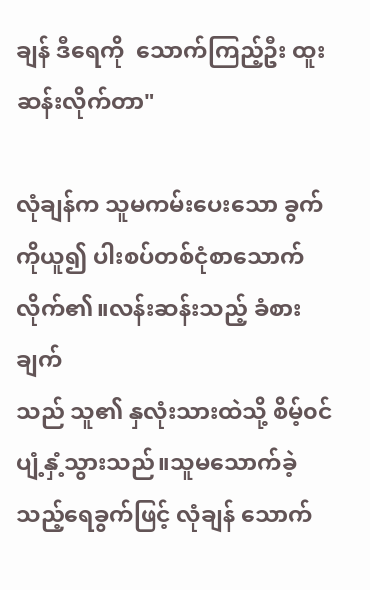ချန် ဒီရေကို  သောက်ကြည့်ဦး ထူးဆန်းလိုက်တာ"

လုံချန်က သူမကမ်းပေးသော ခွက်ကိုယူ၍ ပါးစပ်တစ်ငုံစာသောက်လိုက်၏။လန်းဆန်းသည့် ခံစားချက်
သည် သူ၏ နှလုံးသားထဲသို့ စိမ့်၀င်ပျံ့နှံ့သွားသည်။သူမသောက်ခဲ့သည့်ရေခွက်ဖြင့် လုံချန် သောက်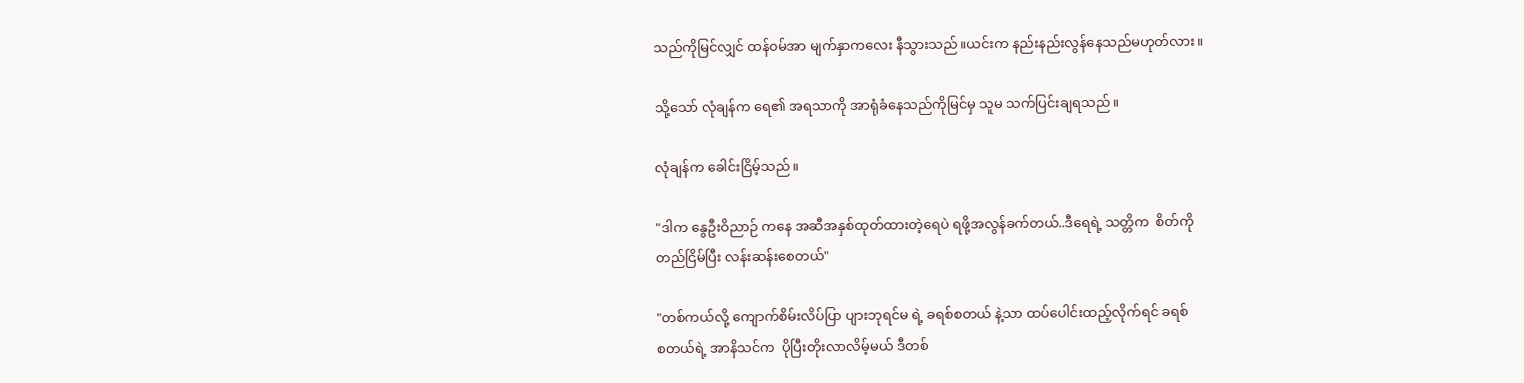သည်ကိုမြင်လျှင် ထန်၀မ်အာ မျက်နှာကလေး နီသွားသည်။ယင်းက နည်းနည်းလွန်နေသည်မဟုတ်လား။

သို့သော် လုံချန်က ရေ၏ အရသာကို အာရုံခံနေသည်ကိုမြင်မှ သူမ သက်ပြင်းချရသည်။

လုံချန်က ခေါင်းငြိမ့်သည်။

"ဒါက နွေဦးဝိညာဉ် ကနေ အဆီအနှစ်ထုတ်ထားတဲ့ရေပဲ ရဖို့အလွန်ခက်တယ်..ဒီရေရဲ့ သတ္တိက  စိတ်ကို
တည်ငြိမ်ပြီး လန်းဆန်းစေတယ်"

"တစ်ကယ်လို့ ကျောက်စိမ်းလိပ်ပြာ ပျားဘုရင်မ ရဲ့ ခရစ်စတယ် နဲ့သာ ထပ်ပေါင်းထည့်လိုက်ရင် ခရစ်
စတယ်ရဲ့ အာနိသင်က  ပိုပြီးတိုးလာလိမ့်မယ် ဒီတစ်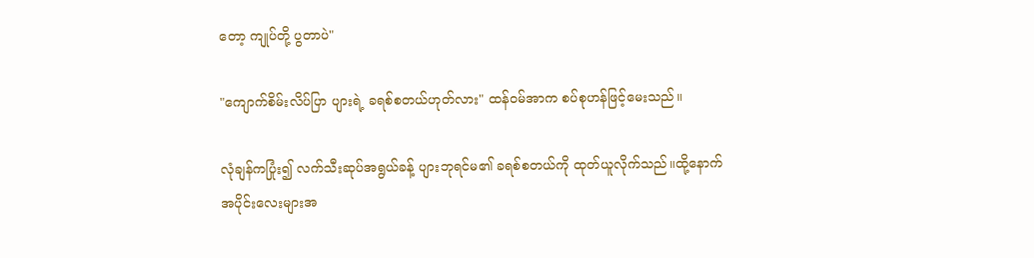တော့ ကျုပ်တို့ ပွတာပဲ"

"ကျောက်စိမ်းလိပ်ပြာ ပျားရဲ့ ခရစ်စတယ်ဟုတ်လား" ထန်၀မ်အာက စပ်စုဟန်ဖြင့်မေးသည်။

လုံချန်ကပြုံး၍ လက်သီးဆုပ်အရွယ်ခန့် ပျားဘုရင်မ၏ ခရစ်စတယ်ကို ထုတ်ယူလိုက်သည်။ထို့နောက်
အပိုင်းလေးများအ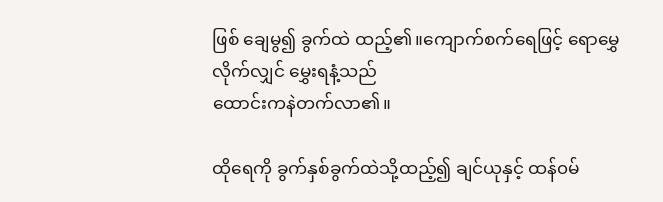ဖြစ် ချေမွ၍ ခွက်ထဲ ထည့်၏။ကျောက်စက်ရေဖြင့် ရောမွှေလိုက်လျှင် မွှေးရနံ့သည်
ထောင်းကနဲတက်လာ၏။

ထိုရေကို ခွက်နှစ်ခွက်ထဲသို့ထည့်၍ ချင်ယုနှင့် ထန်၀မ်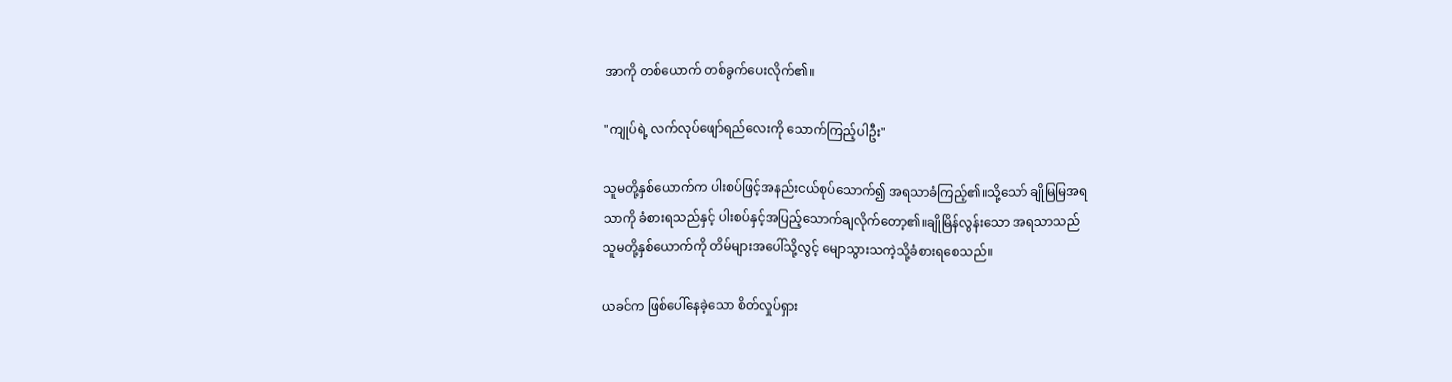အာကို တစ်ယောက် တစ်ခွက်ပေးလိုက်၏။

"ကျုပ်ရဲ့ လက်လုပ်ဖျော်ရည်လေးကို သောက်ကြည့်ပါဦး"

သူမတို့နှစ်ယောက်က ပါးစပ်ဖြင့်အနည်းငယ်စုပ်သောက်၍ အရသာခံကြည့်၏။သို့သော် ချိုမြမြအရ
သာကို ခံစားရသည်နှင့် ပါးစပ်နှင့်အပြည့်သောက်ချလိုက်တော့၏။ချိုမြိန်လွန်းသော အရသာသည်
သူမတို့နှစ်ယောက်ကို တိမ်များအပေါ်သို့လွင့် မျောသွားသကဲ့သို့ခံစားရစေသည်။

ယခင်က ဖြစ်ပေါ်နေခဲ့သော စိတ်လှုပ်ရှား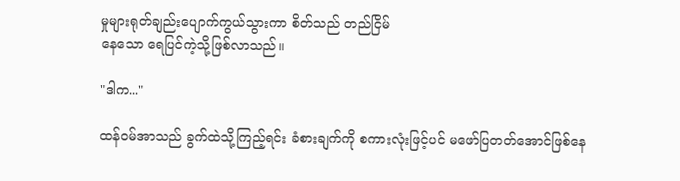မှုများရုတ်ချည်းပျောက်ကွယ်သွားကာ စိတ်သည် တည်ငြိမ်
နေသော ရေပြင်ကဲ့သို့ဖြစ်လာသည်။

"ဒါက..."

ထန်၀မ်အာသည် ခွက်ထဲသို့ကြည့်ရင်း ခံစားချက်ကို စကားလုံးဖြင့်ပင် မဖော်ပြတတ်အောင်ဖြစ်နေ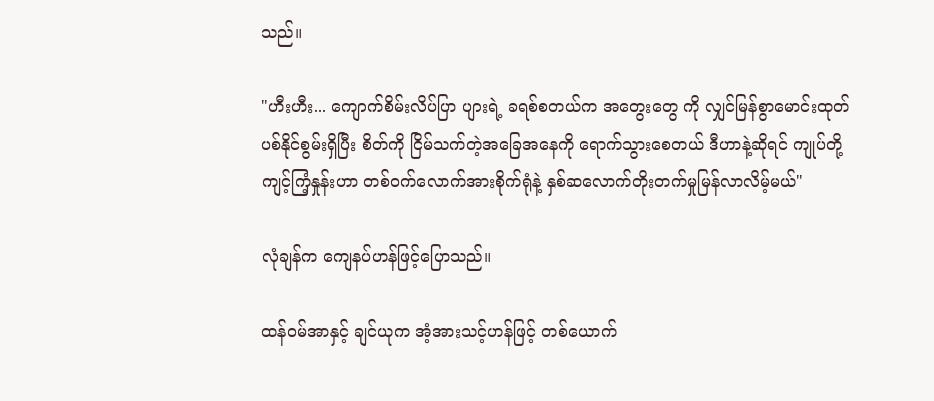သည်။

"ဟီးဟီး... ကျောက်စိမ်းလိပ်ပြာ ပျားရဲ့ ခရစ်စတယ်က အတွေးတွေ ကို လျှင်မြန်စွာမောင်းထုတ်
ပစ်နိုင်စွမ်းရှိပြီး စိတ်ကို ငြိမ်သက်တဲ့အခြေအနေကို ရောက်သွားစေတယ် ဒီဟာနဲ့ဆိုရင် ကျုပ်တို့
ကျင့်ကြံ့နှုန်းဟာ တစ်၀က်လောက်အားစိုက်ရုံနဲ့ နှစ်ဆလောက်တိုးတက်မှုမြန်လာလိမ့်မယ်"

လုံချန်က ကျေနပ်ဟန်ဖြင့်ပြောသည်။

ထန်၀မ်အာနှင့် ချင်ယုက အံ့အားသင့်ဟန်ဖြင့် တစ်ယောက်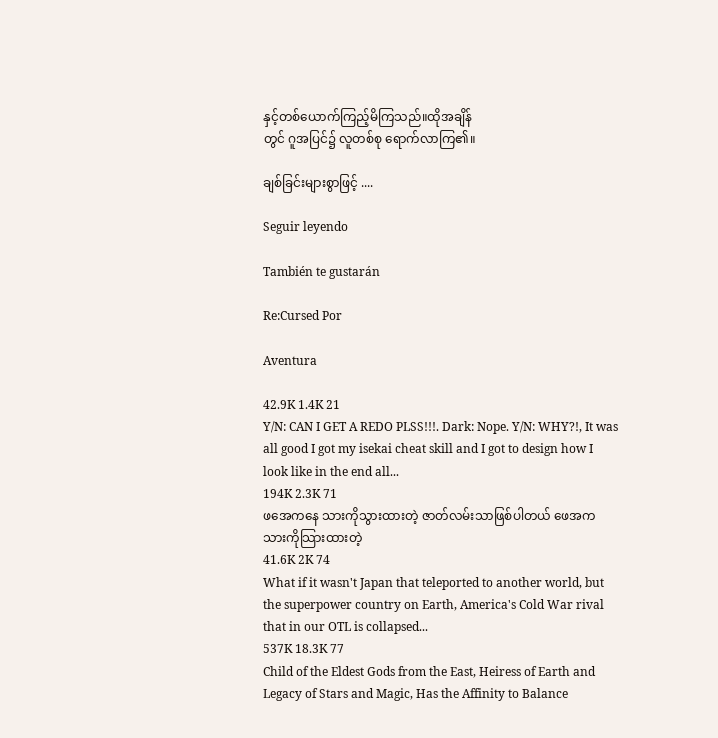နှင့်တစ်ယောက်ကြည့်မိကြသည်။ထိုအချိန်
တွင် ဂူအပြင်၌ လူတစ်စု ရောက်လာကြ၏။

ချစ်ခြင်းများစွာဖြင့် ....

Seguir leyendo

También te gustarán

Re:Cursed Por

Aventura

42.9K 1.4K 21
Y/N: CAN I GET A REDO PLSS!!!. Dark: Nope. Y/N: WHY?!, It was all good I got my isekai cheat skill and I got to design how I look like in the end all...
194K 2.3K 71
ဖအေကနေ သားကိုသွားထားတဲ့ ဇာတ်လမ်းသာဖြစ်ပါတယ် ဖေအက သားကိုသြားထားတဲ့
41.6K 2K 74
What if it wasn't Japan that teleported to another world, but the superpower country on Earth, America's Cold War rival that in our OTL is collapsed...
537K 18.3K 77
Child of the Eldest Gods from the East, Heiress of Earth and Legacy of Stars and Magic, Has the Affinity to Balance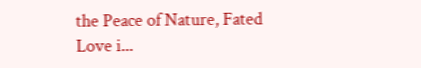the Peace of Nature, Fated Love i...